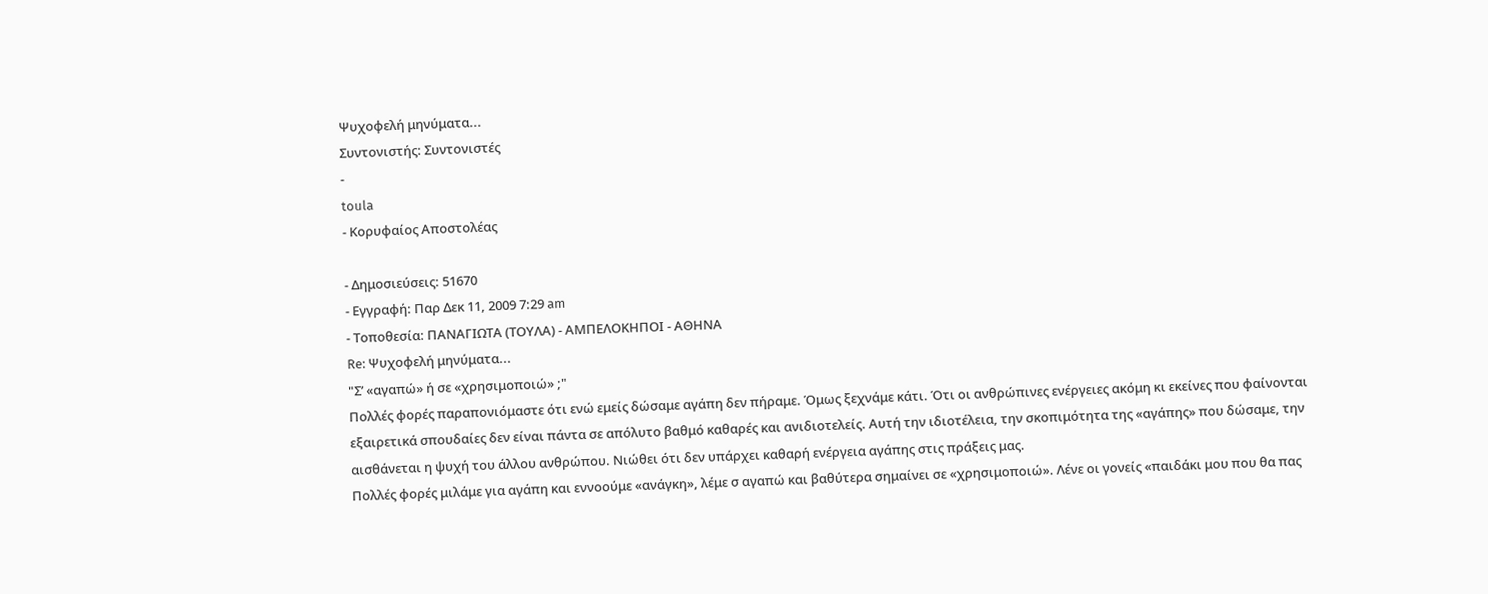Ψυχοφελή μηνύματα...
Συντονιστής: Συντονιστές
-
toula
- Κορυφαίος Αποστολέας

- Δημοσιεύσεις: 51670
- Εγγραφή: Παρ Δεκ 11, 2009 7:29 am
- Τοποθεσία: ΠΑΝΑΓΙΩΤΑ (ΤΟΥΛΑ) - ΑΜΠΕΛΟΚΗΠΟΙ - ΑΘΗΝΑ
Re: Ψυχοφελή μηνύματα...
"Σ’ «αγαπώ» ή σε «χρησιμοποιώ» ;"
Πολλές φορές παραπονιόμαστε ότι ενώ εμείς δώσαμε αγάπη δεν πήραμε. Όμως ξεχνάμε κάτι. Ότι οι ανθρώπινες ενέργειες ακόμη κι εκείνες που φαίνονται εξαιρετικά σπουδαίες δεν είναι πάντα σε απόλυτο βαθμό καθαρές και ανιδιοτελείς. Αυτή την ιδιοτέλεια, την σκοπιμότητα της «αγάπης» που δώσαμε, την αισθάνεται η ψυχή του άλλου ανθρώπου. Νιώθει ότι δεν υπάρχει καθαρή ενέργεια αγάπης στις πράξεις μας.
Πολλές φορές μιλάμε για αγάπη και εννοούμε «ανάγκη», λέμε σ αγαπώ και βαθύτερα σημαίνει σε «χρησιμοποιώ». Λένε οι γονείς «παιδάκι μου που θα πας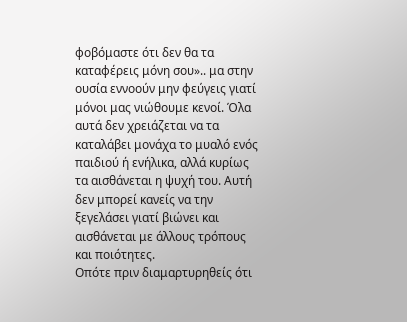φοβόμαστε ότι δεν θα τα καταφέρεις μόνη σου».. μα στην ουσία εννοούν μην φεύγεις γιατί μόνοι μας νιώθουμε κενοί. Όλα αυτά δεν χρειάζεται να τα καταλάβει μονάχα το μυαλό ενός παιδιού ή ενήλικα, αλλά κυρίως τα αισθάνεται η ψυχή του. Αυτή δεν μπορεί κανείς να την ξεγελάσει γιατί βιώνει και αισθάνεται με άλλους τρόπους και ποιότητες.
Οπότε πριν διαμαρτυρηθείς ότι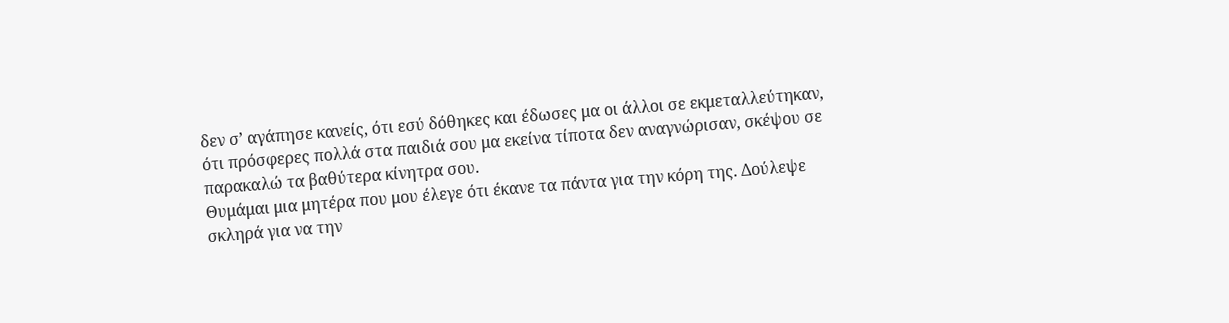δεν σ’ αγάπησε κανείς, ότι εσύ δόθηκες και έδωσες μα οι άλλοι σε εκμεταλλεύτηκαν, ότι πρόσφερες πολλά στα παιδιά σου μα εκείνα τίποτα δεν αναγνώρισαν, σκέψου σε παρακαλώ τα βαθύτερα κίνητρα σου.
Θυμάμαι μια μητέρα που μου έλεγε ότι έκανε τα πάντα για την κόρη της. Δούλεψε σκληρά για να την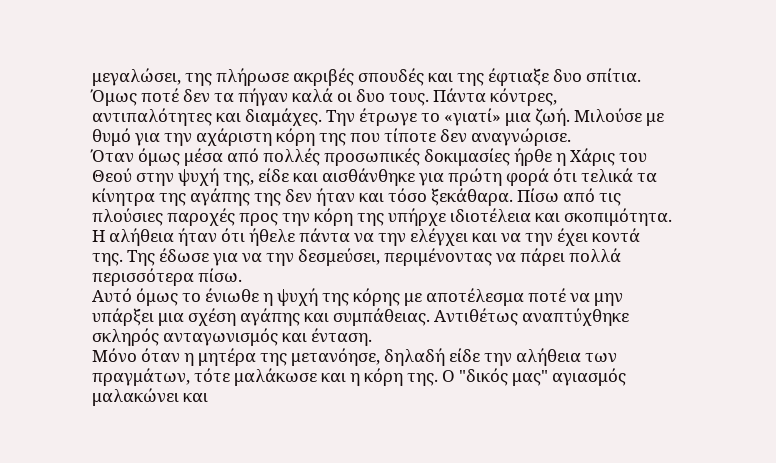μεγαλώσει, της πλήρωσε ακριβές σπουδές και της έφτιαξε δυο σπίτια. Όμως ποτέ δεν τα πήγαν καλά οι δυο τους. Πάντα κόντρες, αντιπαλότητες και διαμάχες. Την έτρωγε το «γιατί» μια ζωή. Μιλούσε με θυμό για την αχάριστη κόρη της που τίποτε δεν αναγνώρισε.
Όταν όμως μέσα από πολλές προσωπικές δοκιμασίες ήρθε η Χάρις του Θεού στην ψυχή της, είδε και αισθάνθηκε για πρώτη φορά ότι τελικά τα κίνητρα της αγάπης της δεν ήταν και τόσο ξεκάθαρα. Πίσω από τις πλούσιες παροχές προς την κόρη της υπήρχε ιδιοτέλεια και σκοπιμότητα. Η αλήθεια ήταν ότι ήθελε πάντα να την ελέγχει και να την έχει κοντά της. Της έδωσε για να την δεσμεύσει, περιμένοντας να πάρει πολλά περισσότερα πίσω.
Αυτό όμως το ένιωθε η ψυχή της κόρης με αποτέλεσμα ποτέ να μην υπάρξει μια σχέση αγάπης και συμπάθειας. Αντιθέτως αναπτύχθηκε σκληρός ανταγωνισμός και ένταση.
Μόνο όταν η μητέρα της μετανόησε, δηλαδή είδε την αλήθεια των πραγμάτων, τότε μαλάκωσε και η κόρη της. Ο "δικός μας" αγιασμός μαλακώνει και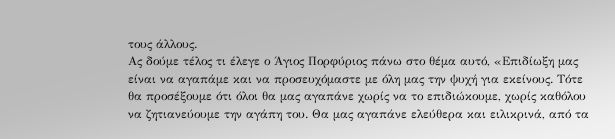τους άλλους.
Ας δούμε τέλος τι έλεγε ο Άγιος Πορφύριος πάνω στο θέμα αυτό, «Επιδίωξη μας είναι να αγαπάμε και να προσευχόμαστε με όλη μας την ψυχή για εκείνους. Τότε θα προσέξουμε ότι όλοι θα μας αγαπάνε χωρίς να το επιδιώκουμε, χωρίς καθόλου να ζητιανεύουμε την αγάπη του. Θα μας αγαπάνε ελεύθερα και ειλικρινά, από τα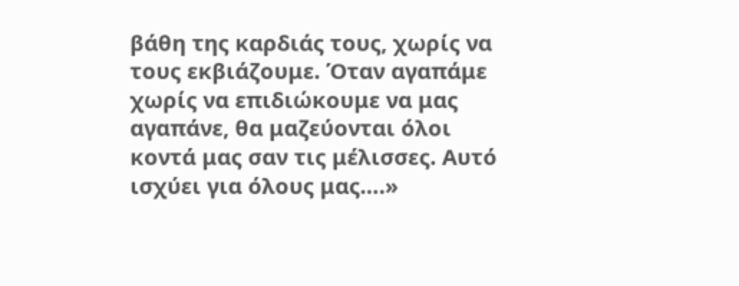βάθη της καρδιάς τους, χωρίς να τους εκβιάζουμε. Όταν αγαπάμε χωρίς να επιδιώκουμε να μας αγαπάνε, θα μαζεύονται όλοι κοντά μας σαν τις μέλισσες. Αυτό ισχύει για όλους μας….»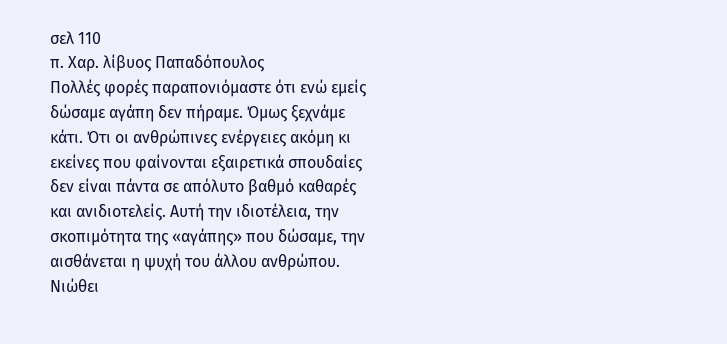σελ 110
π. Χαρ. λίβυος Παπαδόπουλος
Πολλές φορές παραπονιόμαστε ότι ενώ εμείς δώσαμε αγάπη δεν πήραμε. Όμως ξεχνάμε κάτι. Ότι οι ανθρώπινες ενέργειες ακόμη κι εκείνες που φαίνονται εξαιρετικά σπουδαίες δεν είναι πάντα σε απόλυτο βαθμό καθαρές και ανιδιοτελείς. Αυτή την ιδιοτέλεια, την σκοπιμότητα της «αγάπης» που δώσαμε, την αισθάνεται η ψυχή του άλλου ανθρώπου. Νιώθει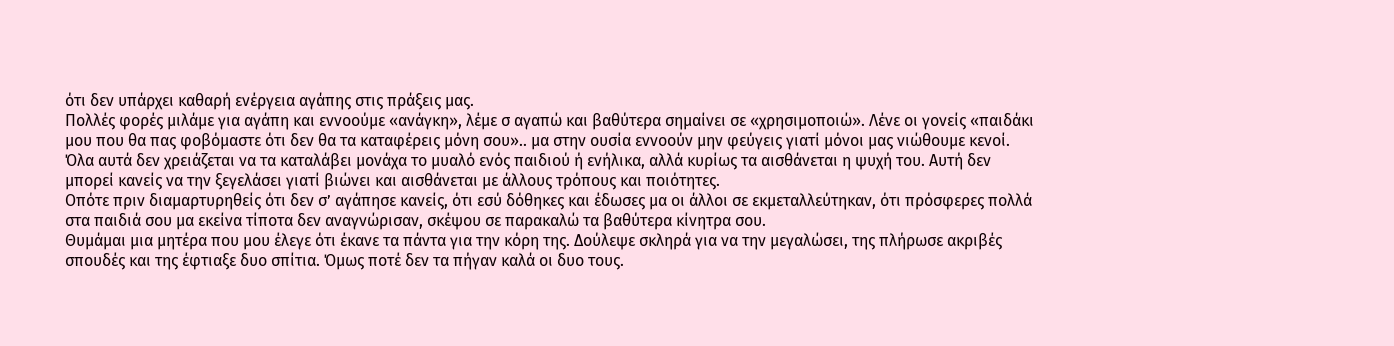ότι δεν υπάρχει καθαρή ενέργεια αγάπης στις πράξεις μας.
Πολλές φορές μιλάμε για αγάπη και εννοούμε «ανάγκη», λέμε σ αγαπώ και βαθύτερα σημαίνει σε «χρησιμοποιώ». Λένε οι γονείς «παιδάκι μου που θα πας φοβόμαστε ότι δεν θα τα καταφέρεις μόνη σου».. μα στην ουσία εννοούν μην φεύγεις γιατί μόνοι μας νιώθουμε κενοί. Όλα αυτά δεν χρειάζεται να τα καταλάβει μονάχα το μυαλό ενός παιδιού ή ενήλικα, αλλά κυρίως τα αισθάνεται η ψυχή του. Αυτή δεν μπορεί κανείς να την ξεγελάσει γιατί βιώνει και αισθάνεται με άλλους τρόπους και ποιότητες.
Οπότε πριν διαμαρτυρηθείς ότι δεν σ’ αγάπησε κανείς, ότι εσύ δόθηκες και έδωσες μα οι άλλοι σε εκμεταλλεύτηκαν, ότι πρόσφερες πολλά στα παιδιά σου μα εκείνα τίποτα δεν αναγνώρισαν, σκέψου σε παρακαλώ τα βαθύτερα κίνητρα σου.
Θυμάμαι μια μητέρα που μου έλεγε ότι έκανε τα πάντα για την κόρη της. Δούλεψε σκληρά για να την μεγαλώσει, της πλήρωσε ακριβές σπουδές και της έφτιαξε δυο σπίτια. Όμως ποτέ δεν τα πήγαν καλά οι δυο τους.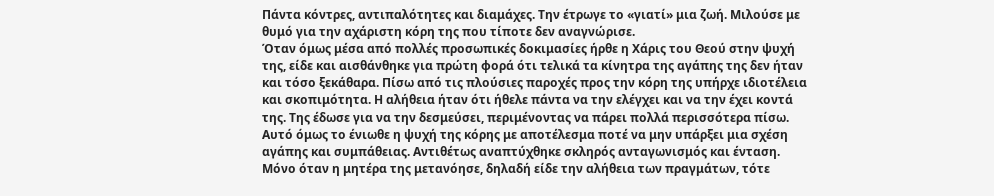Πάντα κόντρες, αντιπαλότητες και διαμάχες. Την έτρωγε το «γιατί» μια ζωή. Μιλούσε με θυμό για την αχάριστη κόρη της που τίποτε δεν αναγνώρισε.
Όταν όμως μέσα από πολλές προσωπικές δοκιμασίες ήρθε η Χάρις του Θεού στην ψυχή της, είδε και αισθάνθηκε για πρώτη φορά ότι τελικά τα κίνητρα της αγάπης της δεν ήταν και τόσο ξεκάθαρα. Πίσω από τις πλούσιες παροχές προς την κόρη της υπήρχε ιδιοτέλεια και σκοπιμότητα. Η αλήθεια ήταν ότι ήθελε πάντα να την ελέγχει και να την έχει κοντά της. Της έδωσε για να την δεσμεύσει, περιμένοντας να πάρει πολλά περισσότερα πίσω.
Αυτό όμως το ένιωθε η ψυχή της κόρης με αποτέλεσμα ποτέ να μην υπάρξει μια σχέση αγάπης και συμπάθειας. Αντιθέτως αναπτύχθηκε σκληρός ανταγωνισμός και ένταση.
Μόνο όταν η μητέρα της μετανόησε, δηλαδή είδε την αλήθεια των πραγμάτων, τότε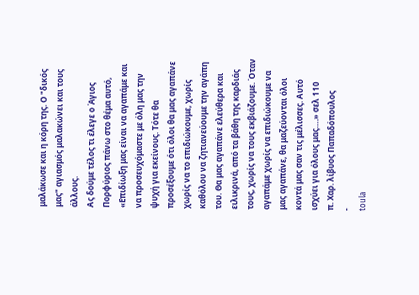μαλάκωσε και η κόρη της. Ο "δικός μας" αγιασμός μαλακώνει και τους άλλους.
Ας δούμε τέλος τι έλεγε ο Άγιος Πορφύριος πάνω στο θέμα αυτό, «Επιδίωξη μας είναι να αγαπάμε και να προσευχόμαστε με όλη μας την ψυχή για εκείνους. Τότε θα προσέξουμε ότι όλοι θα μας αγαπάνε χωρίς να το επιδιώκουμε, χωρίς καθόλου να ζητιανεύουμε την αγάπη του. Θα μας αγαπάνε ελεύθερα και ειλικρινά, από τα βάθη της καρδιάς τους, χωρίς να τους εκβιάζουμε. Όταν αγαπάμε χωρίς να επιδιώκουμε να μας αγαπάνε, θα μαζεύονται όλοι κοντά μας σαν τις μέλισσες. Αυτό ισχύει για όλους μας….» σελ 110
π. Χαρ. λίβυος Παπαδόπουλος
-
toula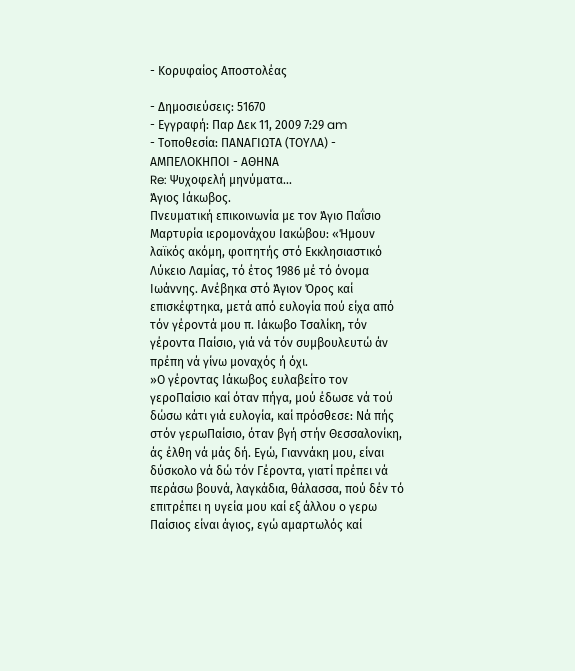- Κορυφαίος Αποστολέας

- Δημοσιεύσεις: 51670
- Εγγραφή: Παρ Δεκ 11, 2009 7:29 am
- Τοποθεσία: ΠΑΝΑΓΙΩΤΑ (ΤΟΥΛΑ) - ΑΜΠΕΛΟΚΗΠΟΙ - ΑΘΗΝΑ
Re: Ψυχοφελή μηνύματα...
Άγιος Ιάκωβος.
Πνευματική επικοινωνία με τον Άγιο Παΐσιο
Μαρτυρία ιερομονάχου Ιακώβου: «Ήμουν λαϊκός ακόμη, φοιτητής στό Εκκλησιαστικό Λύκειο Λαμίας, τό έτος 1986 μέ τό όνομα Ιωάννης. Ανέβηκα στό Άγιον Όρος καί επισκέφτηκα, μετά από ευλογία πού είχα από τόν γέροντά μου π. Ιάκωβο Τσαλίκη, τόν γέροντα Παίσιο, γιά νά τόν συμβουλευτώ άν πρέπη νά γίνω μοναχός ή όχι.
»Ο γέροντας Ιάκωβος ευλαβείτο τον γεροΠαίσιο καί όταν πήγα, μού έδωσε νά τού δώσω κάτι γιά ευλογία, καί πρόσθεσε: Νά πής στόν γερωΠαίσιο, όταν βγή στήν Θεσσαλονίκη, άς έλθη νά μάς δή. Εγώ, Γιαννάκη μου, είναι δύσκολο νά δώ τόν Γέροντα, γιατί πρέπει νά περάσω βουνά, λαγκάδια, θάλασσα, πού δέν τό επιτρέπει η υγεία μου καί εξ άλλου ο γερω Παίσιος είναι άγιος, εγώ αμαρτωλός καί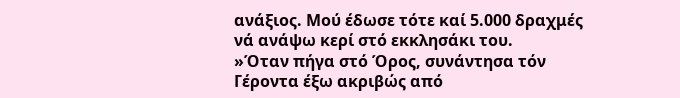ανάξιος. Μού έδωσε τότε καί 5.000 δραχμές νά ανάψω κερί στό εκκλησάκι του.
»Όταν πήγα στό Όρος, συνάντησα τόν Γέροντα έξω ακριβώς από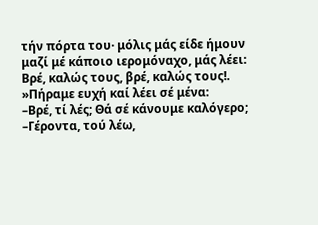τήν πόρτα του· μόλις μάς είδε ήμουν μαζί μέ κάποιο ιερομόναχο, μάς λέει: Βρέ, καλώς τους, βρέ, καλώς τους!.
»Πήραμε ευχή καί λέει σέ μένα:
–Βρέ, τί λές; Θά σέ κάνουμε καλόγερο;
–Γέροντα, τού λέω,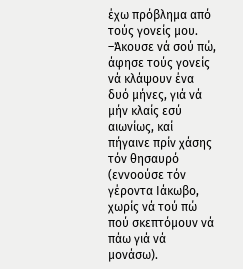έχω πρόβλημα από τούς γονείς μου.
–Άκουσε νά σού πώ, άφησε τούς γονείς νά κλάψουν ένα δυό μήνες, γιά νά μήν κλαίς εσύ αιωνίως, καί πήγαινε πρίν χάσης τόν θησαυρό (εννοούσε τόν γέροντα Ιάκωβο, χωρίς νά τού πώ πού σκεπτόμουν νά πάω γιά νά μονάσω).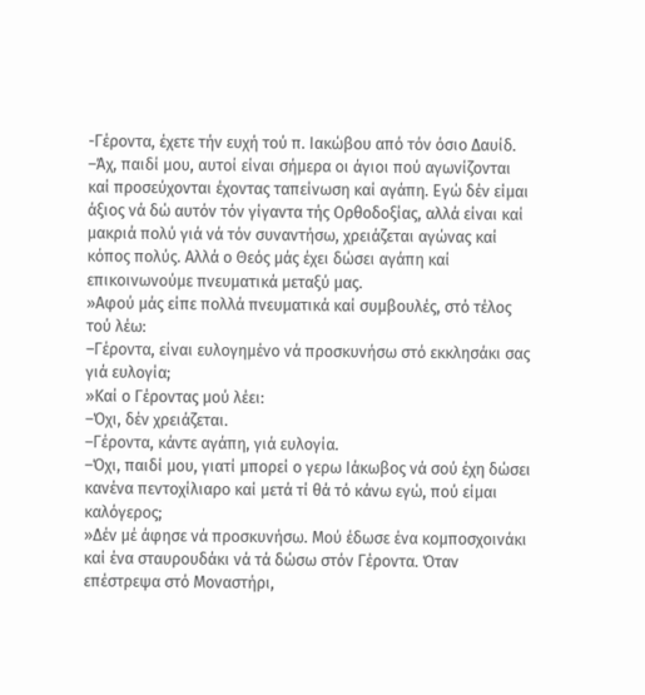-Γέροντα, έχετε τήν ευχή τού π. Ιακώβου από τόν όσιο Δαυίδ.
–Άχ, παιδί μου, αυτοί είναι σήμερα οι άγιοι πού αγωνίζονται καί προσεύχονται έχοντας ταπείνωση καί αγάπη. Εγώ δέν είμαι άξιος νά δώ αυτόν τόν γίγαντα τής Ορθοδοξίας, αλλά είναι καί μακριά πολύ γιά νά τόν συναντήσω, χρειάζεται αγώνας καί κόπος πολύς. Αλλά ο Θεός μάς έχει δώσει αγάπη καί επικοινωνούμε πνευματικά μεταξύ μας.
»Αφού μάς είπε πολλά πνευματικά καί συμβουλές, στό τέλος τού λέω:
–Γέροντα, είναι ευλογημένο νά προσκυνήσω στό εκκλησάκι σας γιά ευλογία;
»Καί ο Γέροντας μού λέει:
–Όχι, δέν χρειάζεται.
–Γέροντα, κάντε αγάπη, γιά ευλογία.
–Όχι, παιδί μου, γιατί μπορεί ο γερω Ιάκωβος νά σού έχη δώσει κανένα πεντοχίλιαρο καί μετά τί θά τό κάνω εγώ, πού είμαι καλόγερος;
»Δέν μέ άφησε νά προσκυνήσω. Μού έδωσε ένα κομποσχοινάκι καί ένα σταυρουδάκι νά τά δώσω στόν Γέροντα. Όταν επέστρεψα στό Μοναστήρι,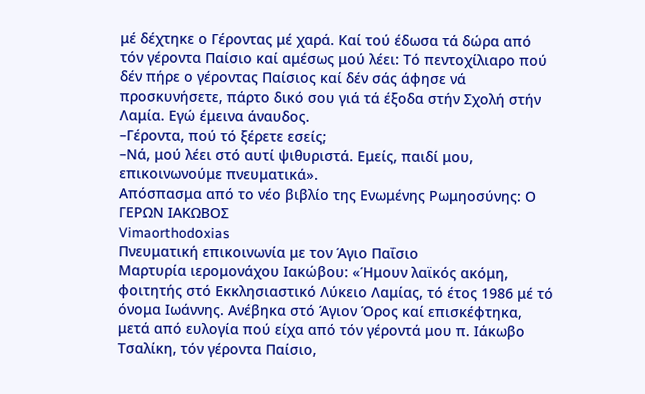μέ δέχτηκε ο Γέροντας μέ χαρά. Καί τού έδωσα τά δώρα από τόν γέροντα Παίσιο καί αμέσως μού λέει: Τό πεντοχίλιαρο πού δέν πήρε ο γέροντας Παίσιος καί δέν σάς άφησε νά προσκυνήσετε, πάρτο δικό σου γιά τά έξοδα στήν Σχολή στήν Λαμία. Εγώ έμεινα άναυδος.
–Γέροντα, πού τό ξέρετε εσείς;
–Νά, μού λέει στό αυτί ψιθυριστά. Εμείς, παιδί μου, επικοινωνούμε πνευματικά».
Απόσπασμα από το νέο βιβλίο της Ενωμένης Ρωμηοσύνης: Ο ΓΕΡΩΝ ΙΑΚΩΒΟΣ
Vimaorthodοxias
Πνευματική επικοινωνία με τον Άγιο Παΐσιο
Μαρτυρία ιερομονάχου Ιακώβου: «Ήμουν λαϊκός ακόμη, φοιτητής στό Εκκλησιαστικό Λύκειο Λαμίας, τό έτος 1986 μέ τό όνομα Ιωάννης. Ανέβηκα στό Άγιον Όρος καί επισκέφτηκα, μετά από ευλογία πού είχα από τόν γέροντά μου π. Ιάκωβο Τσαλίκη, τόν γέροντα Παίσιο,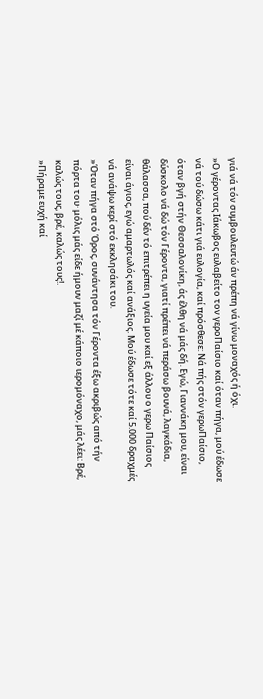γιά νά τόν συμβουλευτώ άν πρέπη νά γίνω μοναχός ή όχι.
»Ο γέροντας Ιάκωβος ευλαβείτο τον γεροΠαίσιο καί όταν πήγα, μού έδωσε νά τού δώσω κάτι γιά ευλογία, καί πρόσθεσε: Νά πής στόν γερωΠαίσιο, όταν βγή στήν Θεσσαλονίκη, άς έλθη νά μάς δή. Εγώ, Γιαννάκη μου, είναι δύσκολο νά δώ τόν Γέροντα, γιατί πρέπει νά περάσω βουνά, λαγκάδια, θάλασσα, πού δέν τό επιτρέπει η υγεία μου καί εξ άλλου ο γερω Παίσιος είναι άγιος, εγώ αμαρτωλός καί ανάξιος. Μού έδωσε τότε καί 5.000 δραχμές νά ανάψω κερί στό εκκλησάκι του.
»Όταν πήγα στό Όρος, συνάντησα τόν Γέροντα έξω ακριβώς από τήν πόρτα του· μόλις μάς είδε ήμουν μαζί μέ κάποιο ιερομόναχο, μάς λέει: Βρέ, καλώς τους, βρέ, καλώς τους!.
»Πήραμε ευχή καί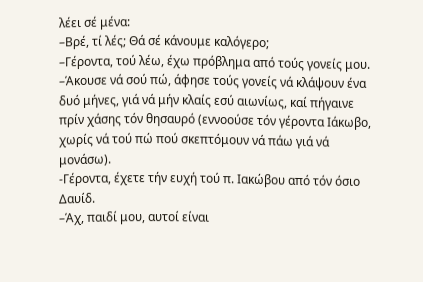λέει σέ μένα:
–Βρέ, τί λές; Θά σέ κάνουμε καλόγερο;
–Γέροντα, τού λέω, έχω πρόβλημα από τούς γονείς μου.
–Άκουσε νά σού πώ, άφησε τούς γονείς νά κλάψουν ένα δυό μήνες, γιά νά μήν κλαίς εσύ αιωνίως, καί πήγαινε πρίν χάσης τόν θησαυρό (εννοούσε τόν γέροντα Ιάκωβο, χωρίς νά τού πώ πού σκεπτόμουν νά πάω γιά νά μονάσω).
-Γέροντα, έχετε τήν ευχή τού π. Ιακώβου από τόν όσιο Δαυίδ.
–Άχ, παιδί μου, αυτοί είναι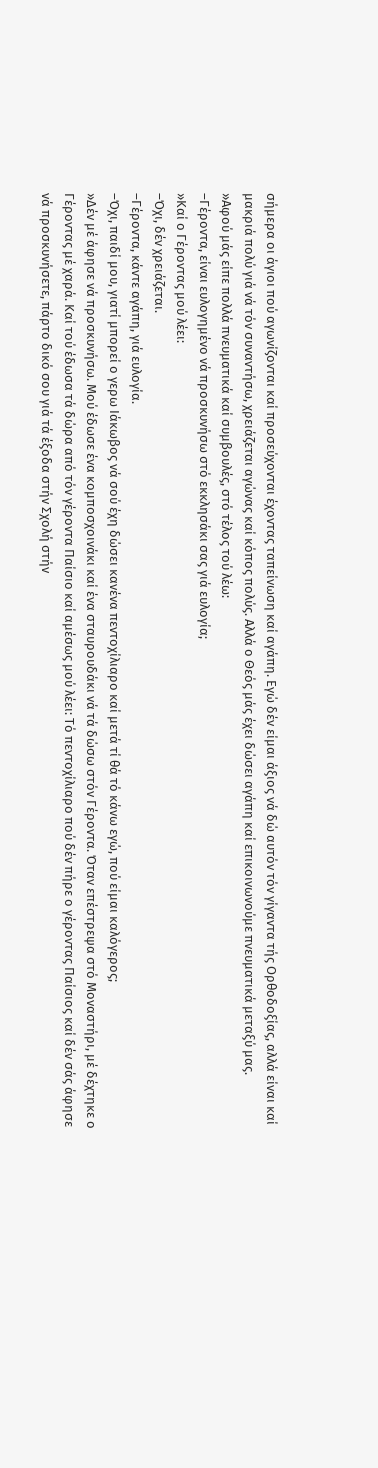σήμερα οι άγιοι πού αγωνίζονται καί προσεύχονται έχοντας ταπείνωση καί αγάπη. Εγώ δέν είμαι άξιος νά δώ αυτόν τόν γίγαντα τής Ορθοδοξίας, αλλά είναι καί μακριά πολύ γιά νά τόν συναντήσω, χρειάζεται αγώνας καί κόπος πολύς. Αλλά ο Θεός μάς έχει δώσει αγάπη καί επικοινωνούμε πνευματικά μεταξύ μας.
»Αφού μάς είπε πολλά πνευματικά καί συμβουλές, στό τέλος τού λέω:
–Γέροντα, είναι ευλογημένο νά προσκυνήσω στό εκκλησάκι σας γιά ευλογία;
»Καί ο Γέροντας μού λέει:
–Όχι, δέν χρειάζεται.
–Γέροντα, κάντε αγάπη, γιά ευλογία.
–Όχι, παιδί μου, γιατί μπορεί ο γερω Ιάκωβος νά σού έχη δώσει κανένα πεντοχίλιαρο καί μετά τί θά τό κάνω εγώ, πού είμαι καλόγερος;
»Δέν μέ άφησε νά προσκυνήσω. Μού έδωσε ένα κομποσχοινάκι καί ένα σταυρουδάκι νά τά δώσω στόν Γέροντα. Όταν επέστρεψα στό Μοναστήρι, μέ δέχτηκε ο Γέροντας μέ χαρά. Καί τού έδωσα τά δώρα από τόν γέροντα Παίσιο καί αμέσως μού λέει: Τό πεντοχίλιαρο πού δέν πήρε ο γέροντας Παίσιος καί δέν σάς άφησε νά προσκυνήσετε, πάρτο δικό σου γιά τά έξοδα στήν Σχολή στήν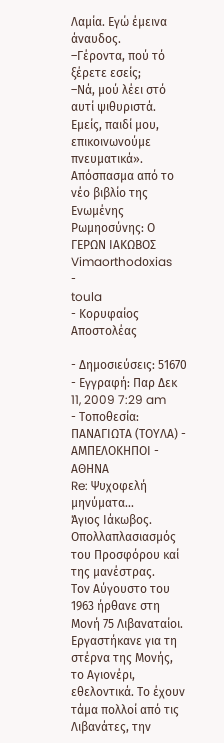Λαμία. Εγώ έμεινα άναυδος.
–Γέροντα, πού τό ξέρετε εσείς;
–Νά, μού λέει στό αυτί ψιθυριστά. Εμείς, παιδί μου, επικοινωνούμε πνευματικά».
Απόσπασμα από το νέο βιβλίο της Ενωμένης Ρωμηοσύνης: Ο ΓΕΡΩΝ ΙΑΚΩΒΟΣ
Vimaorthodοxias
-
toula
- Κορυφαίος Αποστολέας

- Δημοσιεύσεις: 51670
- Εγγραφή: Παρ Δεκ 11, 2009 7:29 am
- Τοποθεσία: ΠΑΝΑΓΙΩΤΑ (ΤΟΥΛΑ) - ΑΜΠΕΛΟΚΗΠΟΙ - ΑΘΗΝΑ
Re: Ψυχοφελή μηνύματα...
Άγιος Ιάκωβος.
Οπολλαπλασιασμός του Προσφόρου καί της μανέστρας.
Τον Αύγουστο του 1963 ήρθανε στη Μονή 75 Λιβαναταίοι.
Εργαστήκανε για τη στέρνα της Μονής, το Αγιονέρι, εθελοντικά. Το έχουν τάμα πολλοί από τις Λιβανάτες, την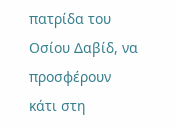πατρίδα του Οσίου Δαβίδ, να προσφέρουν κάτι στη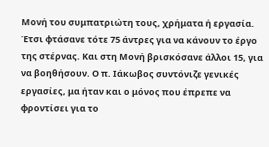Μονή του συμπατριώτη τους, χρήματα ή εργασία. Έτσι φτάσανε τότε 75 άντρες για να κάνουν το έργο της στέρνας. Και στη Μονή βρισκόσανε άλλοι 15, για να βοηθήσουν. Ο π. Ιάκωβος συντόνιζε γενικές εργασίες, μα ήταν και ο μόνος που έπρεπε να φροντίσει για το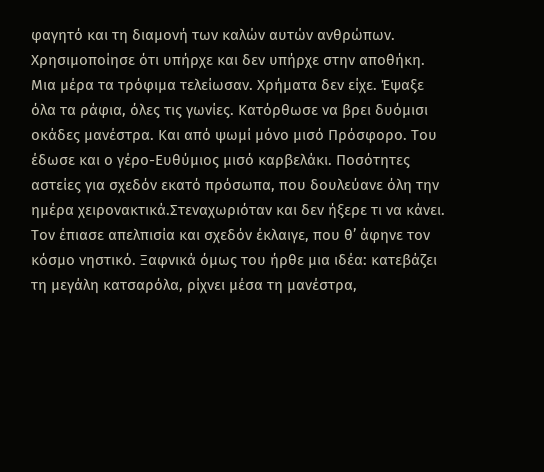φαγητό και τη διαμονή των καλών αυτών ανθρώπων.
Χρησιμοποίησε ότι υπήρχε και δεν υπήρχε στην αποθήκη. Μια μέρα τα τρόφιμα τελείωσαν. Χρήματα δεν είχε. Έψαξε όλα τα ράφια, όλες τις γωνίες. Κατόρθωσε να βρει δυόμισι οκάδες μανέστρα. Και από ψωμί μόνο μισό Πρόσφορο. Του έδωσε και ο γέρο-Ευθύμιος μισό καρβελάκι. Ποσότητες αστείες για σχεδόν εκατό πρόσωπα, που δουλεύανε όλη την ημέρα χειρονακτικά.Στεναχωριόταν και δεν ήξερε τι να κάνει. Τον έπιασε απελπισία και σχεδόν έκλαιγε, που θ’ άφηνε τον κόσμο νηστικό. Ξαφνικά όμως του ήρθε μια ιδέα: κατεβάζει τη μεγάλη κατσαρόλα, ρίχνει μέσα τη μανέστρα,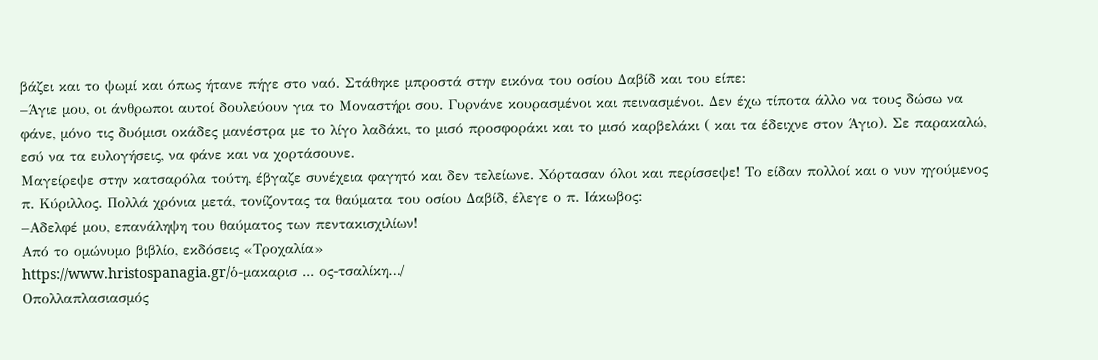βάζει και το ψωμί και όπως ήτανε πήγε στο ναό. Στάθηκε μπροστά στην εικόνα του οσίου Δαβίδ και του είπε:
–Άγιε μου, οι άνθρωποι αυτοί δουλεύουν για το Μοναστήρι σου. Γυρνάνε κουρασμένοι και πεινασμένοι. Δεν έχω τίποτα άλλο να τους δώσω να φάνε, μόνο τις δυόμισι οκάδες μανέστρα με το λίγο λαδάκι, το μισό προσφοράκι και το μισό καρβελάκι ( και τα έδειχνε στον Άγιο). Σε παρακαλώ, εσύ να τα ευλογήσεις, να φάνε και να χορτάσουνε.
Μαγείρεψε στην κατσαρόλα τούτη, έβγαζε συνέχεια φαγητό και δεν τελείωνε. Χόρτασαν όλοι και περίσσεψε! Το είδαν πολλοί και ο νυν ηγούμενος π. Κύριλλος. Πολλά χρόνια μετά, τονίζοντας τα θαύματα του οσίου Δαβίδ, έλεγε ο π. Ιάκωβος:
–Αδελφέ μου, επανάληψη του θαύματος των πεντακισχιλίων!
Από το ομώνυμο βιβλίο, εκδόσεις «Τροχαλία»
https://www.hristospanagia.gr/ὁ-μακαρισ ... ος-τσαλίκη…/
Οπολλαπλασιασμός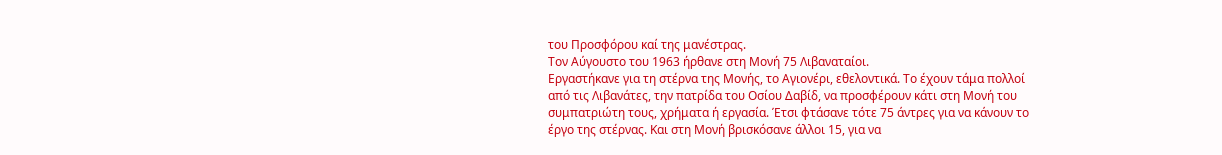του Προσφόρου καί της μανέστρας.
Τον Αύγουστο του 1963 ήρθανε στη Μονή 75 Λιβαναταίοι.
Εργαστήκανε για τη στέρνα της Μονής, το Αγιονέρι, εθελοντικά. Το έχουν τάμα πολλοί από τις Λιβανάτες, την πατρίδα του Οσίου Δαβίδ, να προσφέρουν κάτι στη Μονή του συμπατριώτη τους, χρήματα ή εργασία. Έτσι φτάσανε τότε 75 άντρες για να κάνουν το έργο της στέρνας. Και στη Μονή βρισκόσανε άλλοι 15, για να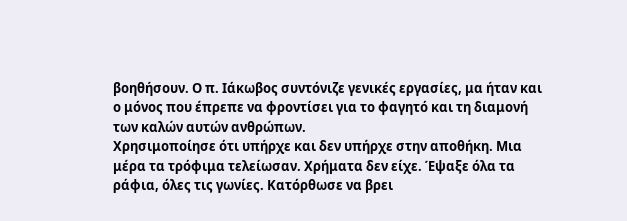βοηθήσουν. Ο π. Ιάκωβος συντόνιζε γενικές εργασίες, μα ήταν και ο μόνος που έπρεπε να φροντίσει για το φαγητό και τη διαμονή των καλών αυτών ανθρώπων.
Χρησιμοποίησε ότι υπήρχε και δεν υπήρχε στην αποθήκη. Μια μέρα τα τρόφιμα τελείωσαν. Χρήματα δεν είχε. Έψαξε όλα τα ράφια, όλες τις γωνίες. Κατόρθωσε να βρει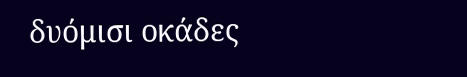δυόμισι οκάδες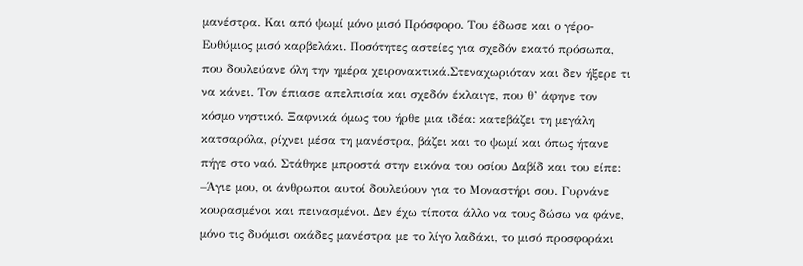μανέστρα. Και από ψωμί μόνο μισό Πρόσφορο. Του έδωσε και ο γέρο-Ευθύμιος μισό καρβελάκι. Ποσότητες αστείες για σχεδόν εκατό πρόσωπα, που δουλεύανε όλη την ημέρα χειρονακτικά.Στεναχωριόταν και δεν ήξερε τι να κάνει. Τον έπιασε απελπισία και σχεδόν έκλαιγε, που θ’ άφηνε τον κόσμο νηστικό. Ξαφνικά όμως του ήρθε μια ιδέα: κατεβάζει τη μεγάλη κατσαρόλα, ρίχνει μέσα τη μανέστρα, βάζει και το ψωμί και όπως ήτανε πήγε στο ναό. Στάθηκε μπροστά στην εικόνα του οσίου Δαβίδ και του είπε:
–Άγιε μου, οι άνθρωποι αυτοί δουλεύουν για το Μοναστήρι σου. Γυρνάνε κουρασμένοι και πεινασμένοι. Δεν έχω τίποτα άλλο να τους δώσω να φάνε, μόνο τις δυόμισι οκάδες μανέστρα με το λίγο λαδάκι, το μισό προσφοράκι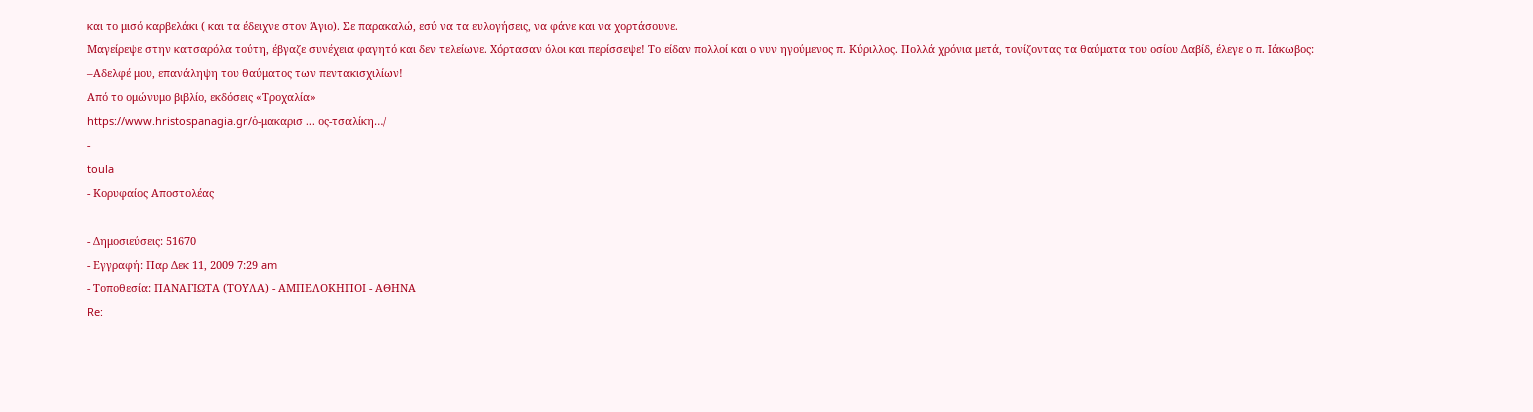και το μισό καρβελάκι ( και τα έδειχνε στον Άγιο). Σε παρακαλώ, εσύ να τα ευλογήσεις, να φάνε και να χορτάσουνε.
Μαγείρεψε στην κατσαρόλα τούτη, έβγαζε συνέχεια φαγητό και δεν τελείωνε. Χόρτασαν όλοι και περίσσεψε! Το είδαν πολλοί και ο νυν ηγούμενος π. Κύριλλος. Πολλά χρόνια μετά, τονίζοντας τα θαύματα του οσίου Δαβίδ, έλεγε ο π. Ιάκωβος:
–Αδελφέ μου, επανάληψη του θαύματος των πεντακισχιλίων!
Από το ομώνυμο βιβλίο, εκδόσεις «Τροχαλία»
https://www.hristospanagia.gr/ὁ-μακαρισ ... ος-τσαλίκη…/
-
toula
- Κορυφαίος Αποστολέας

- Δημοσιεύσεις: 51670
- Εγγραφή: Παρ Δεκ 11, 2009 7:29 am
- Τοποθεσία: ΠΑΝΑΓΙΩΤΑ (ΤΟΥΛΑ) - ΑΜΠΕΛΟΚΗΠΟΙ - ΑΘΗΝΑ
Re: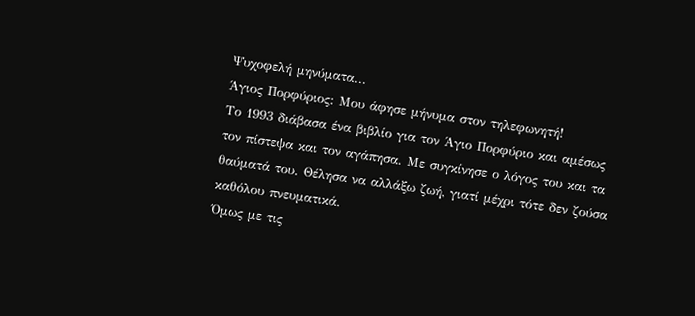Ψυχοφελή μηνύματα...
Άγιος Πορφύριος: Μου άφησε μήνυμα στον τηλεφωνητή!
Το 1993 διάβασα ένα βιβλίο για τον Άγιο Πορφύριο και αμέσως τον πίστεψα και τον αγάπησα. Με συγκίνησε ο λόγος του και τα θαύματά του. Θέλησα να αλλάξω ζωή, γιατί μέχρι τότε δεν ζούσα καθόλου πνευματικά.
Όμως με τις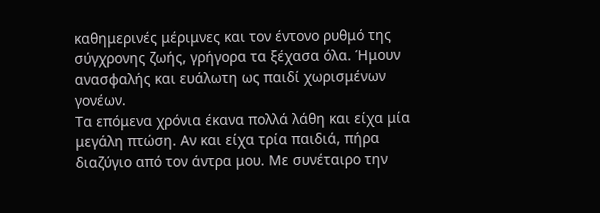καθημερινές μέριμνες και τον έντονο ρυθμό της σύγχρονης ζωής, γρήγορα τα ξέχασα όλα. Ήμουν ανασφαλής και ευάλωτη ως παιδί χωρισμένων γονέων.
Τα επόμενα χρόνια έκανα πολλά λάθη και είχα μία μεγάλη πτώση. Αν και είχα τρία παιδιά, πήρα διαζύγιο από τον άντρα μου. Με συνέταιρο την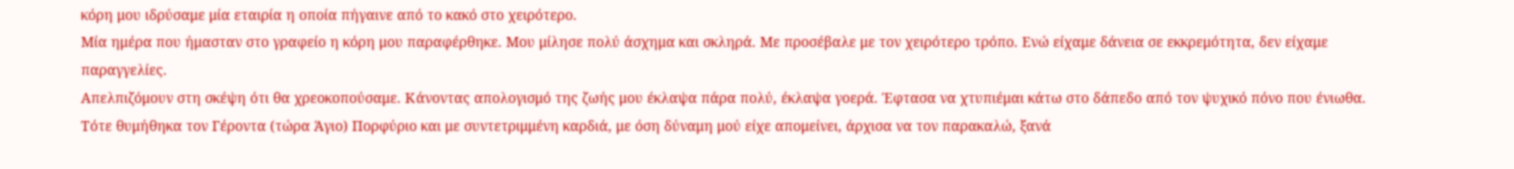κόρη μου ιδρύσαμε μία εταιρία η οποία πήγαινε από το κακό στο χειρότερο.
Μία ημέρα που ήμασταν στο γραφείο η κόρη μου παραφέρθηκε. Μου μίλησε πολύ άσχημα και σκληρά. Με προσέβαλε με τον χειρότερο τρόπο. Ενώ είχαμε δάνεια σε εκκρεμότητα, δεν είχαμε παραγγελίες.
Απελπιζόμουν στη σκέψη ότι θα χρεοκοπούσαμε. Κάνοντας απολογισμό της ζωής μου έκλαψα πάρα πολύ, έκλαψα γοερά. Έφτασα να χτυπιέμαι κάτω στο δάπεδο από τον ψυχικό πόνο που ένιωθα.
Τότε θυμήθηκα τον Γέροντα (τώρα Άγιο) Πορφύριο και με συντετριμμένη καρδιά, με όση δύναμη μού είχε απομείνει, άρχισα να τον παρακαλώ, ξανά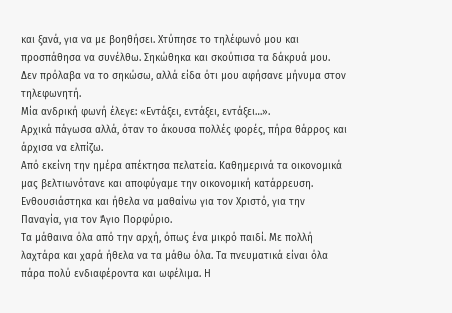και ξανά, για να με βοηθήσει. Χτύπησε το τηλέφωνό μου και προσπάθησα να συνέλθω. Σηκώθηκα και σκούπισα τα δάκρυά μου. Δεν πρόλαβα να το σηκώσω, αλλά είδα ότι μου αφήσανε μήνυμα στον τηλεφωνητή.
Μία ανδρική φωνή έλεγε: «Εντάξει, εντάξει, εντάξει…».
Αρχικά πάγωσα αλλά, όταν το άκουσα πολλές φορές, πήρα θάρρος και άρχισα να ελπίζω.
Από εκείνη την ημέρα απέκτησα πελατεία. Καθημερινά τα οικονομικά μας βελτιωνότανε και αποφύγαμε την οικονομική κατάρρευση. Ενθουσιάστηκα και ήθελα να μαθαίνω για τον Χριστό, για την Παναγία, για τον Άγιο Πορφύριο.
Τα μάθαινα όλα από την αρχή, όπως ένα μικρό παιδί. Με πολλή λαχτάρα και χαρά ήθελα να τα μάθω όλα. Τα πνευματικά είναι όλα πάρα πολύ ενδιαφέροντα και ωφέλιμα. Η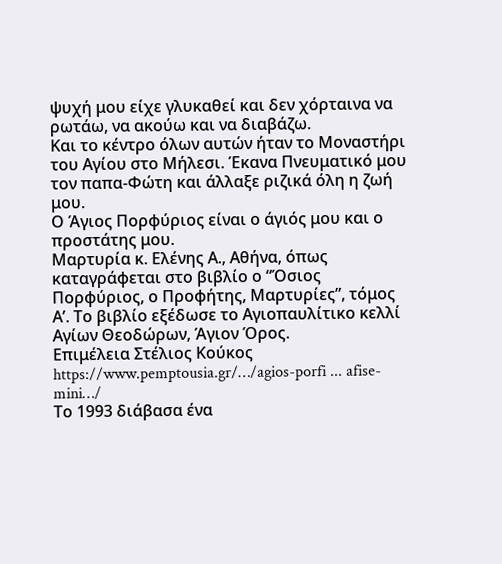ψυχή μου είχε γλυκαθεί και δεν χόρταινα να ρωτάω, να ακούω και να διαβάζω.
Και το κέντρο όλων αυτών ήταν το Μοναστήρι του Αγίου στο Μήλεσι. Έκανα Πνευματικό μου τον παπα-Φώτη και άλλαξε ριζικά όλη η ζωή μου.
Ο Άγιος Πορφύριος είναι ο άγιός μου και ο προστάτης μου.
Μαρτυρία κ. Ελένης Α., Αθήνα, όπως καταγράφεται στο βιβλίο ο “Όσιος Πορφύριος, ο Προφήτης, Μαρτυρίες”, τόμος Α’. Το βιβλίο εξέδωσε το Αγιοπαυλίτικο κελλί Αγίων Θεοδώρων, Άγιον Όρος.
Επιμέλεια Στέλιος Κούκος
https://www.pemptousia.gr/…/agios-porfi ... afise-mini…/
Το 1993 διάβασα ένα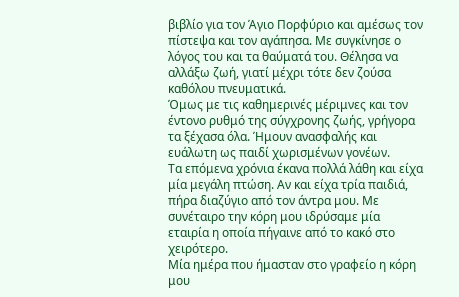βιβλίο για τον Άγιο Πορφύριο και αμέσως τον πίστεψα και τον αγάπησα. Με συγκίνησε ο λόγος του και τα θαύματά του. Θέλησα να αλλάξω ζωή, γιατί μέχρι τότε δεν ζούσα καθόλου πνευματικά.
Όμως με τις καθημερινές μέριμνες και τον έντονο ρυθμό της σύγχρονης ζωής, γρήγορα τα ξέχασα όλα. Ήμουν ανασφαλής και ευάλωτη ως παιδί χωρισμένων γονέων.
Τα επόμενα χρόνια έκανα πολλά λάθη και είχα μία μεγάλη πτώση. Αν και είχα τρία παιδιά, πήρα διαζύγιο από τον άντρα μου. Με συνέταιρο την κόρη μου ιδρύσαμε μία εταιρία η οποία πήγαινε από το κακό στο χειρότερο.
Μία ημέρα που ήμασταν στο γραφείο η κόρη μου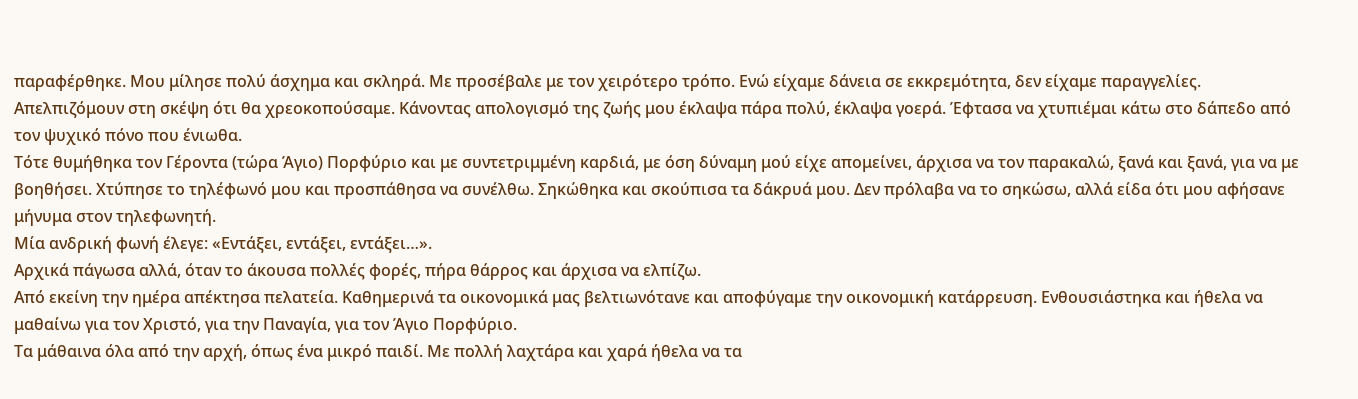παραφέρθηκε. Μου μίλησε πολύ άσχημα και σκληρά. Με προσέβαλε με τον χειρότερο τρόπο. Ενώ είχαμε δάνεια σε εκκρεμότητα, δεν είχαμε παραγγελίες.
Απελπιζόμουν στη σκέψη ότι θα χρεοκοπούσαμε. Κάνοντας απολογισμό της ζωής μου έκλαψα πάρα πολύ, έκλαψα γοερά. Έφτασα να χτυπιέμαι κάτω στο δάπεδο από τον ψυχικό πόνο που ένιωθα.
Τότε θυμήθηκα τον Γέροντα (τώρα Άγιο) Πορφύριο και με συντετριμμένη καρδιά, με όση δύναμη μού είχε απομείνει, άρχισα να τον παρακαλώ, ξανά και ξανά, για να με βοηθήσει. Χτύπησε το τηλέφωνό μου και προσπάθησα να συνέλθω. Σηκώθηκα και σκούπισα τα δάκρυά μου. Δεν πρόλαβα να το σηκώσω, αλλά είδα ότι μου αφήσανε μήνυμα στον τηλεφωνητή.
Μία ανδρική φωνή έλεγε: «Εντάξει, εντάξει, εντάξει…».
Αρχικά πάγωσα αλλά, όταν το άκουσα πολλές φορές, πήρα θάρρος και άρχισα να ελπίζω.
Από εκείνη την ημέρα απέκτησα πελατεία. Καθημερινά τα οικονομικά μας βελτιωνότανε και αποφύγαμε την οικονομική κατάρρευση. Ενθουσιάστηκα και ήθελα να μαθαίνω για τον Χριστό, για την Παναγία, για τον Άγιο Πορφύριο.
Τα μάθαινα όλα από την αρχή, όπως ένα μικρό παιδί. Με πολλή λαχτάρα και χαρά ήθελα να τα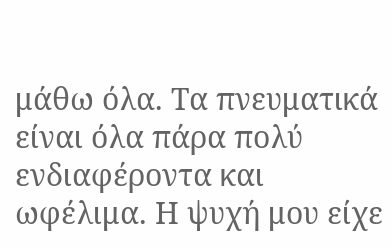μάθω όλα. Τα πνευματικά είναι όλα πάρα πολύ ενδιαφέροντα και ωφέλιμα. Η ψυχή μου είχε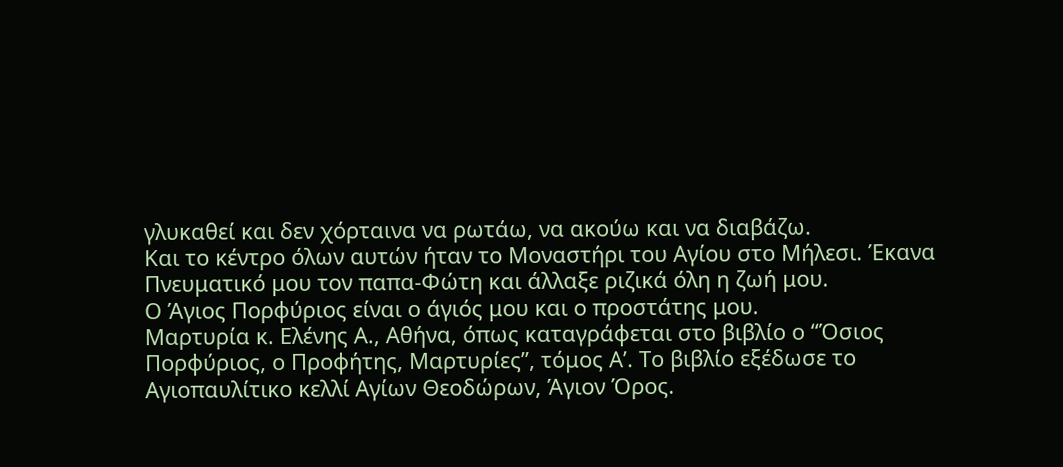γλυκαθεί και δεν χόρταινα να ρωτάω, να ακούω και να διαβάζω.
Και το κέντρο όλων αυτών ήταν το Μοναστήρι του Αγίου στο Μήλεσι. Έκανα Πνευματικό μου τον παπα-Φώτη και άλλαξε ριζικά όλη η ζωή μου.
Ο Άγιος Πορφύριος είναι ο άγιός μου και ο προστάτης μου.
Μαρτυρία κ. Ελένης Α., Αθήνα, όπως καταγράφεται στο βιβλίο ο “Όσιος Πορφύριος, ο Προφήτης, Μαρτυρίες”, τόμος Α’. Το βιβλίο εξέδωσε το Αγιοπαυλίτικο κελλί Αγίων Θεοδώρων, Άγιον Όρος.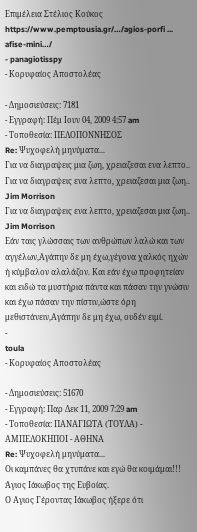Επιμέλεια Στέλιος Κούκος
https://www.pemptousia.gr/…/agios-porfi ... afise-mini…/
- panagiotisspy
- Κορυφαίος Αποστολέας

- Δημοσιεύσεις: 7181
- Εγγραφή: Πέμ Ιουν 04, 2009 4:57 am
- Τοποθεσία: ΠΕΛΟΠΟΝΝΗΣΟΣ
Re: Ψυχοφελή μηνύματα...
Για να διαγραψεις μια ζωη, χρειαζεσαι ενα λεπτο..
Για να διαγραψεις ενα λεπτο, χρειαζεσαι μια ζωη..
Jim Morrison
Για να διαγραψεις ενα λεπτο, χρειαζεσαι μια ζωη..
Jim Morrison
Εάν ταις γλώσσαις των ανθρώπων λαλώ και των αγγέλων,Αγάπην δε μη έχω,γέγονα χαλκός ηχών ή κύμβαλον αλαλάζον. Και εάν έχω προφητείαν και ειδώ τα μυστήρια πάντα και πάσαν την γνώσιν και έχω πάσαν την πίστιν,ώστε όρη μεθιστάνειν,Αγάπην δε μη έχω, ουδέν ειμί.
-
toula
- Κορυφαίος Αποστολέας

- Δημοσιεύσεις: 51670
- Εγγραφή: Παρ Δεκ 11, 2009 7:29 am
- Τοποθεσία: ΠΑΝΑΓΙΩΤΑ (ΤΟΥΛΑ) - ΑΜΠΕΛΟΚΗΠΟΙ - ΑΘΗΝΑ
Re: Ψυχοφελή μηνύματα...
Οι καμπάνες θα χτυπάνε και εγώ θα κοιμάμαι!!!
Άγιος Ιάκωβος της Ευβοίας.
Ο Αγιος Γέροντας Ιάκωβος ήξερε ότι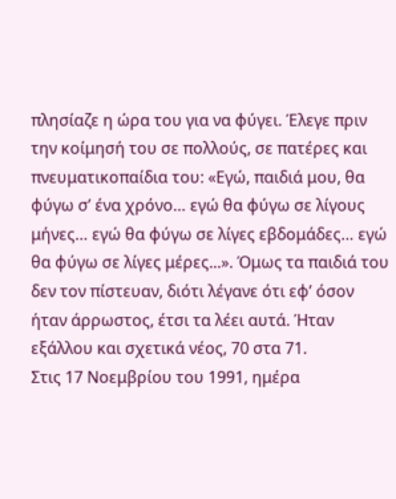πλησίαζε η ώρα του για να φύγει. Έλεγε πριν την κοίμησή του σε πολλούς, σε πατέρες και πνευματικοπαίδια του: «Εγώ, παιδιά μου, θα φύγω σ’ ένα χρόνο… εγώ θα φύγω σε λίγους μήνες… εγώ θα φύγω σε λίγες εβδομάδες… εγώ θα φύγω σε λίγες μέρες...». Όμως τα παιδιά του δεν τον πίστευαν, διότι λέγανε ότι εφ’ όσον ήταν άρρωστος, έτσι τα λέει αυτά. Ήταν εξάλλου και σχετικά νέος, 70 στα 71.
Στις 17 Νοεμβρίου του 1991, ημέρα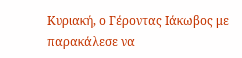Κυριακή, ο Γέροντας Ιάκωβος με παρακάλεσε να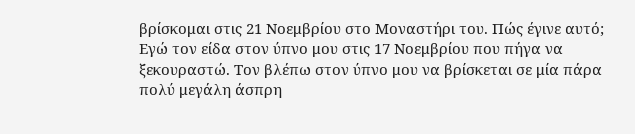βρίσκομαι στις 21 Νοεμβρίου στο Μοναστήρι του. Πώς έγινε αυτό; Εγώ τον είδα στον ύπνο μου στις 17 Νοεμβρίου που πήγα να ξεκουραστώ. Τον βλέπω στον ύπνο μου να βρίσκεται σε μία πάρα πολύ μεγάλη άσπρη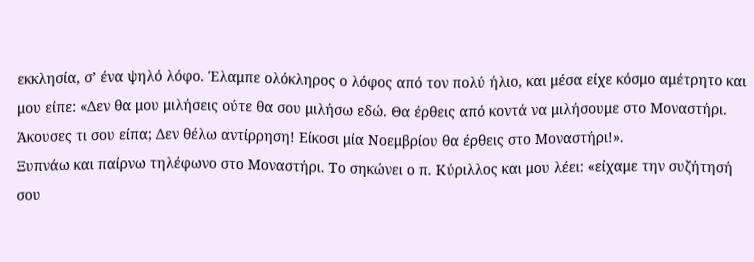εκκλησία, σ’ ένα ψηλό λόφο. Έλαμπε ολόκληρος ο λόφος από τον πολύ ήλιο, και μέσα είχε κόσμο αμέτρητο και μου είπε: «Δεν θα μου μιλήσεις ούτε θα σου μιλήσω εδώ. Θα έρθεις από κοντά να μιλήσουμε στο Μοναστήρι. Άκουσες τι σου είπα; Δεν θέλω αντίρρηση! Είκοσι μία Νοεμβρίου θα έρθεις στο Μοναστήρι!».
Ξυπνάω και παίρνω τηλέφωνο στο Μοναστήρι. Το σηκώνει ο π. Κύριλλος και μου λέει: «είχαμε την συζήτησή σου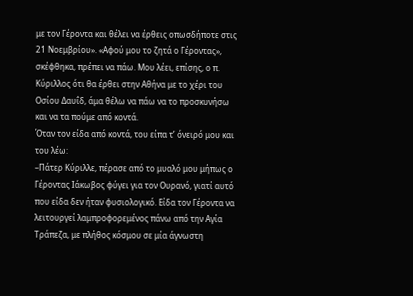με τον Γέροντα και θέλει να έρθεις οπωσδήποτε στις 21 Νοεμβρίου». «Αφού μου το ζητά ο Γέροντας», σκέφθηκα, πρέπει να πάω. Μου λέει, επίσης, ο π. Κύριλλος ότι θα έρθει στην Αθήνα με το χέρι του Οσίου Δαυΐδ, άμα θέλω να πάω να το προσκυνήσω και να τα πούμε από κοντά.
Όταν τον είδα από κοντά, του είπα τ’ όνειρό μου και του λέω:
–Πάτερ Κύριλλε, πέρασε από το μυαλό μου μήπως ο Γέροντας Ιάκωβος φύγει για τον Ουρανό, γιατί αυτό που είδα δεν ήταν φυσιολογικό. Είδα τον Γέροντα να λειτουργεί λαμπροφορεμένος πάνω από την Αγία Τράπεζα, με πλήθος κόσμου σε μία άγνωστη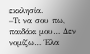εκκλησία.
–Τι να σου πω, παιδάκι μου… Δεν νομίζω… Έλα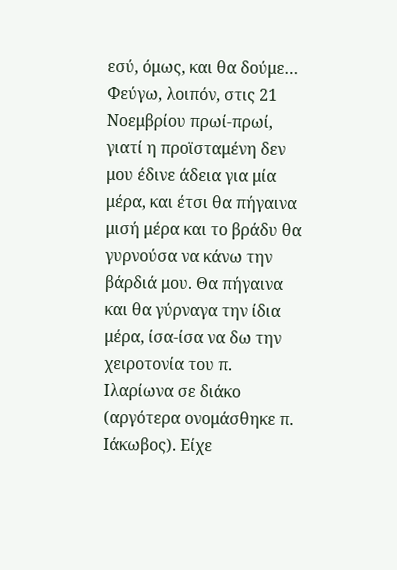εσύ, όμως, και θα δούμε…
Φεύγω, λοιπόν, στις 21 Νοεμβρίου πρωί-πρωί, γιατί η προϊσταμένη δεν μου έδινε άδεια για μία μέρα, και έτσι θα πήγαινα μισή μέρα και το βράδυ θα γυρνούσα να κάνω την βάρδιά μου. Θα πήγαινα και θα γύρναγα την ίδια μέρα, ίσα-ίσα να δω την χειροτονία του π. Ιλαρίωνα σε διάκο (αργότερα ονομάσθηκε π. Ιάκωβος). Είχε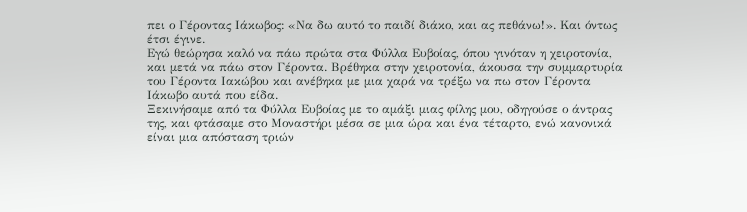πει ο Γέροντας Ιάκωβος: «Να δω αυτό το παιδί διάκο, και ας πεθάνω!». Και όντως έτσι έγινε.
Εγώ θεώρησα καλό να πάω πρώτα στα Φύλλα Ευβοίας, όπου γινόταν η χειροτονία, και μετά να πάω στον Γέροντα. Βρέθηκα στην χειροτονία, άκουσα την συμμαρτυρία του Γέροντα Ιακώβου και ανέβηκα με μια χαρά να τρέξω να πω στον Γέροντα Ιάκωβο αυτά που είδα.
Ξεκινήσαμε από τα Φύλλα Ευβοίας με το αμάξι μιας φίλης μου, οδηγούσε ο άντρας της, και φτάσαμε στο Μοναστήρι μέσα σε μια ώρα και ένα τέταρτο, ενώ κανονικά είναι μια απόσταση τριών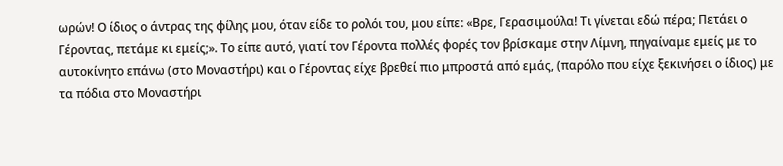ωρών! Ο ίδιος ο άντρας της φίλης μου, όταν είδε το ρολόι του, μου είπε: «Βρε, Γερασιμούλα! Τι γίνεται εδώ πέρα; Πετάει ο Γέροντας, πετάμε κι εμείς;». Το είπε αυτό, γιατί τον Γέροντα πολλές φορές τον βρίσκαμε στην Λίμνη, πηγαίναμε εμείς με το αυτοκίνητο επάνω (στο Μοναστήρι) και ο Γέροντας είχε βρεθεί πιο μπροστά από εμάς, (παρόλο που είχε ξεκινήσει ο ίδιος) με τα πόδια στο Μοναστήρι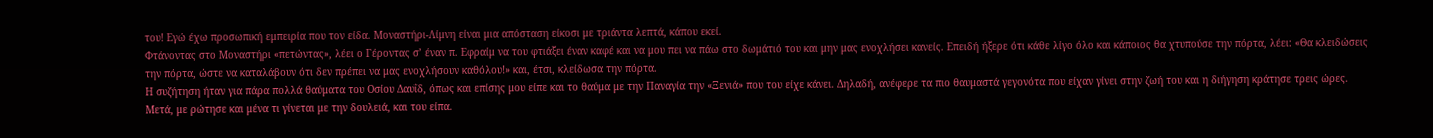του! Εγώ έχω προσωπική εμπειρία που τον είδα. Μοναστήρι-Λίμνη είναι μια απόσταση είκοσι με τριάντα λεπτά, κάπου εκεί.
Φτάνοντας στο Μοναστήρι «πετώντας», λέει ο Γέροντας σ’ έναν π. Εφραίμ να του φτιάξει έναν καφέ και να μου πει να πάω στο δωμάτιό του και μην μας ενοχλήσει κανείς. Επειδή ήξερε ότι κάθε λίγο όλο και κάποιος θα χτυπούσε την πόρτα, λέει: «Θα κλειδώσεις την πόρτα, ώστε να καταλάβουν ότι δεν πρέπει να μας ενοχλήσουν καθόλου!» και, έτσι, κλείδωσα την πόρτα.
Η συζήτηση ήταν για πάρα πολλά θαύματα του Οσίου Δαυΐδ, όπως και επίσης μου είπε και το θαύμα με την Παναγία την «Ξενιά» που του είχε κάνει. Δηλαδή, ανέφερε τα πιο θαυμαστά γεγονότα που είχαν γίνει στην ζωή του και η διήγηση κράτησε τρεις ώρες. Μετά, με ρώτησε και μένα τι γίνεται με την δουλειά, και του είπα.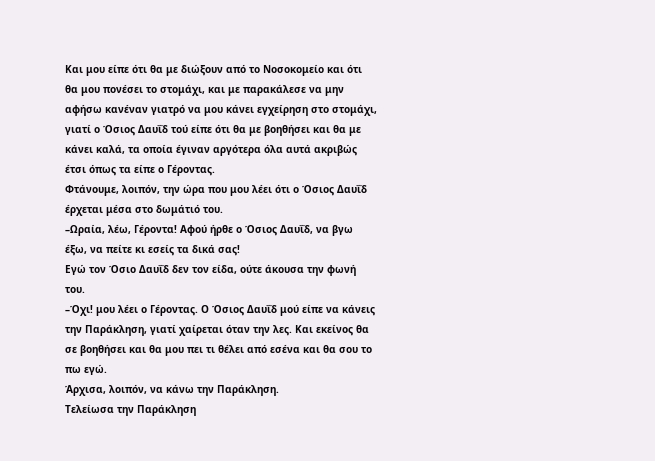Και μου είπε ότι θα με διώξουν από το Νοσοκομείο και ότι θα μου πονέσει το στομάχι, και με παρακάλεσε να μην αφήσω κανέναν γιατρό να μου κάνει εγχείρηση στο στομάχι, γιατί ο Όσιος Δαυΐδ τού είπε ότι θα με βοηθήσει και θα με κάνει καλά, τα οποία έγιναν αργότερα όλα αυτά ακριβώς έτσι όπως τα είπε ο Γέροντας.
Φτάνουμε, λοιπόν, την ώρα που μου λέει ότι ο Όσιος Δαυΐδ έρχεται μέσα στο δωμάτιό του.
–Ωραία, λέω, Γέροντα! Αφού ήρθε ο Όσιος Δαυΐδ, να βγω έξω, να πείτε κι εσείς τα δικά σας!
Εγώ τον Όσιο Δαυΐδ δεν τον είδα, ούτε άκουσα την φωνή του.
–Όχι! μου λέει ο Γέροντας. Ο Όσιος Δαυΐδ μού είπε να κάνεις την Παράκληση, γιατί χαίρεται όταν την λες. Και εκείνος θα σε βοηθήσει και θα μου πει τι θέλει από εσένα και θα σου το πω εγώ.
Άρχισα, λοιπόν, να κάνω την Παράκληση.
Τελείωσα την Παράκληση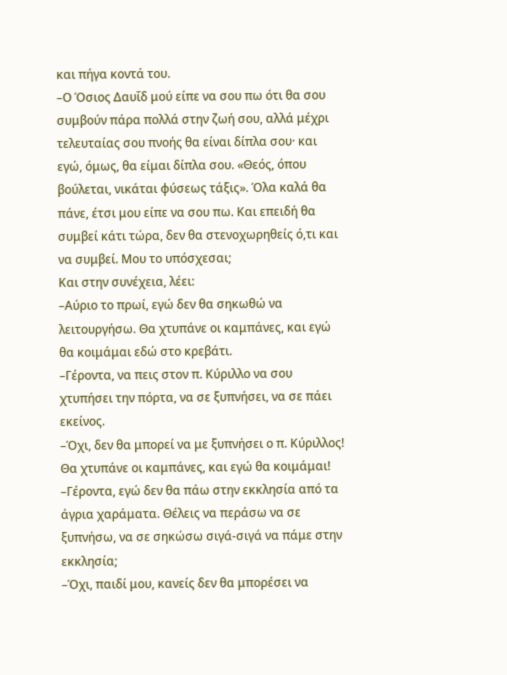και πήγα κοντά του.
–Ο Όσιος Δαυΐδ μού είπε να σου πω ότι θα σου συμβούν πάρα πολλά στην ζωή σου, αλλά μέχρι τελευταίας σου πνοής θα είναι δίπλα σου· και εγώ, όμως, θα είμαι δίπλα σου. «Θεός, όπου βούλεται, νικάται φύσεως τάξις». Όλα καλά θα πάνε, έτσι μου είπε να σου πω. Και επειδή θα συμβεί κάτι τώρα, δεν θα στενοχωρηθείς ό,τι και να συμβεί. Μου το υπόσχεσαι;
Και στην συνέχεια, λέει:
–Αύριο το πρωί, εγώ δεν θα σηκωθώ να λειτουργήσω. Θα χτυπάνε οι καμπάνες, και εγώ θα κοιμάμαι εδώ στο κρεβάτι.
–Γέροντα, να πεις στον π. Κύριλλο να σου χτυπήσει την πόρτα, να σε ξυπνήσει, να σε πάει εκείνος.
–Όχι, δεν θα μπορεί να με ξυπνήσει ο π. Κύριλλος! Θα χτυπάνε οι καμπάνες, και εγώ θα κοιμάμαι!
–Γέροντα, εγώ δεν θα πάω στην εκκλησία από τα άγρια χαράματα. Θέλεις να περάσω να σε ξυπνήσω, να σε σηκώσω σιγά-σιγά να πάμε στην εκκλησία;
–Όχι, παιδί μου, κανείς δεν θα μπορέσει να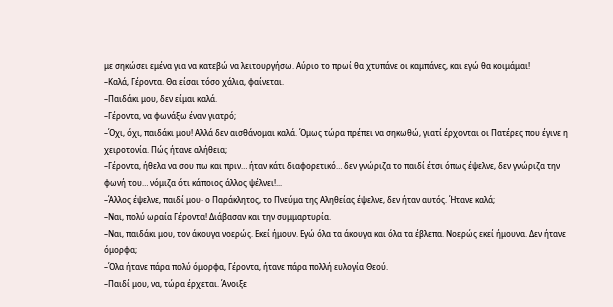με σηκώσει εμένα για να κατεβώ να λειτουργήσω. Αύριο το πρωί θα χτυπάνε οι καμπάνες, και εγώ θα κοιμάμαι!
–Καλά, Γέροντα. Θα είσαι τόσο χάλια, φαίνεται.
–Παιδάκι μου, δεν είμαι καλά.
–Γέροντα, να φωνάξω έναν γιατρό;
–Όχι, όχι, παιδάκι μου! Αλλά δεν αισθάνομαι καλά. Όμως τώρα πρέπει να σηκωθώ, γιατί έρχονται οι Πατέρες που έγινε η χειροτονία. Πώς ήτανε αλήθεια;
–Γέροντα, ήθελα να σου πω και πριν… ήταν κάτι διαφορετικό… δεν γνώριζα το παιδί έτσι όπως έψελνε, δεν γνώριζα την φωνή του… νόμιζα ότι κάποιος άλλος ψέλνει!...
–Άλλος έψελνε, παιδί μου· ο Παράκλητος, το Πνεύμα της Αληθείας έψελνε, δεν ήταν αυτός. Ήτανε καλά;
–Ναι, πολύ ωραία Γέροντα! Διάβασαν και την συμμαρτυρία.
–Ναι, παιδάκι μου, τον άκουγα νοερώς. Εκεί ήμουν. Εγώ όλα τα άκουγα και όλα τα έβλεπα. Νοερώς εκεί ήμουνα. Δεν ήτανε όμορφα;
–Όλα ήτανε πάρα πολύ όμορφα, Γέροντα, ήτανε πάρα πολλή ευλογία Θεού.
–Παιδί μου, να, τώρα έρχεται. Άνοιξε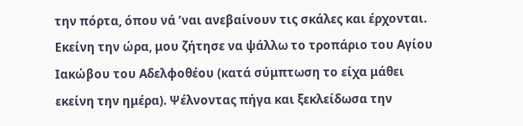την πόρτα, όπου νά ’ναι ανεβαίνουν τις σκάλες και έρχονται.
Εκείνη την ώρα, μου ζήτησε να ψάλλω το τροπάριο του Αγίου Ιακώβου του Αδελφοθέου (κατά σύμπτωση το είχα μάθει εκείνη την ημέρα). Ψέλνοντας πήγα και ξεκλείδωσα την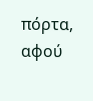πόρτα, αφού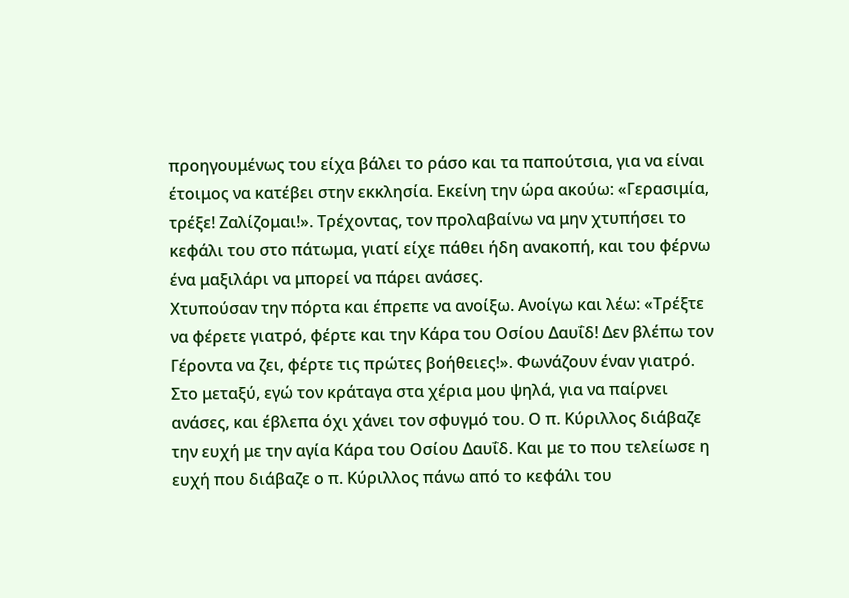προηγουμένως του είχα βάλει το ράσο και τα παπούτσια, για να είναι έτοιμος να κατέβει στην εκκλησία. Εκείνη την ώρα ακούω: «Γερασιμία, τρέξε! Ζαλίζομαι!». Τρέχοντας, τον προλαβαίνω να μην χτυπήσει το κεφάλι του στο πάτωμα, γιατί είχε πάθει ήδη ανακοπή, και του φέρνω ένα μαξιλάρι να μπορεί να πάρει ανάσες.
Χτυπούσαν την πόρτα και έπρεπε να ανοίξω. Ανοίγω και λέω: «Τρέξτε να φέρετε γιατρό, φέρτε και την Κάρα του Οσίου Δαυΐδ! Δεν βλέπω τον Γέροντα να ζει, φέρτε τις πρώτες βοήθειες!». Φωνάζουν έναν γιατρό. Στο μεταξύ, εγώ τον κράταγα στα χέρια μου ψηλά, για να παίρνει ανάσες, και έβλεπα όχι χάνει τον σφυγμό του. Ο π. Κύριλλος διάβαζε την ευχή με την αγία Κάρα του Οσίου Δαυΐδ. Και με το που τελείωσε η ευχή που διάβαζε ο π. Κύριλλος πάνω από το κεφάλι του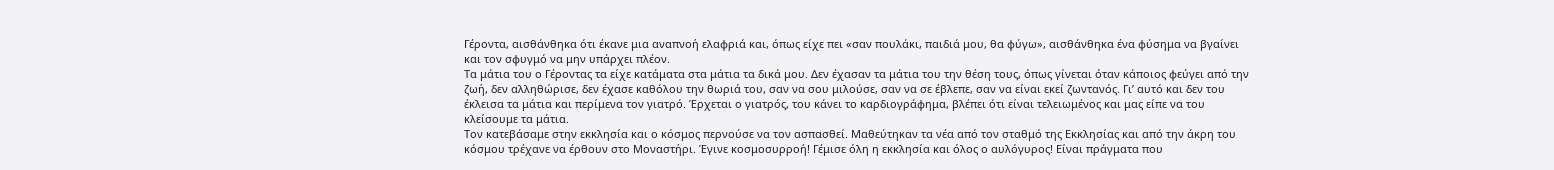Γέροντα, αισθάνθηκα ότι έκανε μια αναπνοή ελαφριά και, όπως είχε πει «σαν πουλάκι, παιδιά μου, θα φύγω», αισθάνθηκα ένα φύσημα να βγαίνει και τον σφυγμό να μην υπάρχει πλέον.
Τα μάτια του ο Γέροντας τα είχε κατάματα στα μάτια τα δικά μου. Δεν έχασαν τα μάτια του την θέση τους, όπως γίνεται όταν κάποιος φεύγει από την ζωή, δεν αλληθώρισε, δεν έχασε καθόλου την θωριά του, σαν να σου μιλούσε, σαν να σε έβλεπε, σαν να είναι εκεί ζωντανός. Γι’ αυτό και δεν του έκλεισα τα μάτια και περίμενα τον γιατρό. Έρχεται ο γιατρός, του κάνει το καρδιογράφημα, βλέπει ότι είναι τελειωμένος και μας είπε να του κλείσουμε τα μάτια.
Τον κατεβάσαμε στην εκκλησία και ο κόσμος περνούσε να τον ασπασθεί. Μαθεύτηκαν τα νέα από τον σταθμό της Εκκλησίας και από την άκρη του κόσμου τρέχανε να έρθουν στο Μοναστήρι. Έγινε κοσμοσυρροή! Γέμισε όλη η εκκλησία και όλος ο αυλόγυρος! Είναι πράγματα που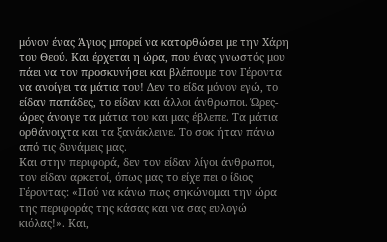μόνον ένας Άγιος μπορεί να κατορθώσει με την Χάρη του Θεού. Και έρχεται η ώρα, που ένας γνωστός μου πάει να τον προσκυνήσει και βλέπουμε τον Γέροντα να ανοίγει τα μάτια του! Δεν το είδα μόνον εγώ, το είδαν παπάδες, το είδαν και άλλοι άνθρωποι. Ώρες-ώρες άνοιγε τα μάτια του και μας έβλεπε. Τα μάτια ορθάνοιχτα και τα ξανάκλεινε. Το σοκ ήταν πάνω από τις δυνάμεις μας.
Και στην περιφορά, δεν τον είδαν λίγοι άνθρωποι, τον είδαν αρκετοί, όπως μας το είχε πει ο ίδιος Γέροντας: «Πού να κάνω πως σηκώνομαι την ώρα της περιφοράς της κάσας και να σας ευλογώ κιόλας!». Και,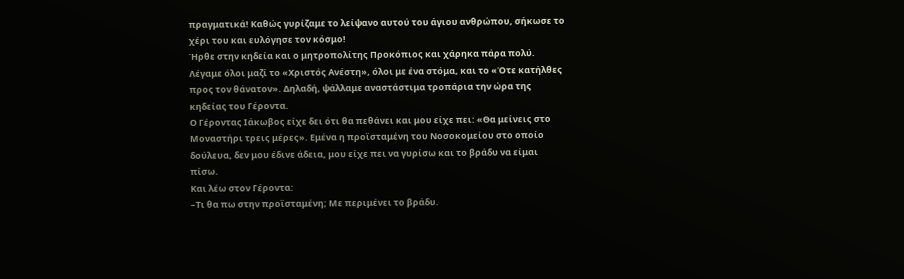πραγματικά! Καθώς γυρίζαμε το λείψανο αυτού του άγιου ανθρώπου, σήκωσε το χέρι του και ευλόγησε τον κόσμο!
Ήρθε στην κηδεία και ο μητροπολίτης Προκόπιος και χάρηκα πάρα πολύ. Λέγαμε όλοι μαζί το «Χριστός Ανέστη», όλοι με ένα στόμα, και το «Ότε κατήλθες προς τον θάνατον». Δηλαδή, ψάλλαμε αναστάστιμα τροπάρια την ώρα της κηδείας του Γέροντα.
Ο Γέροντας Ιάκωβος είχε δει ότι θα πεθάνει και μου είχε πει: «Θα μείνεις στο Μοναστήρι τρεις μέρες». Εμένα η προϊσταμένη του Νοσοκομείου στο οποίο δούλευα, δεν μου έδινε άδεια, μου είχε πει να γυρίσω και το βράδυ να είμαι πίσω.
Και λέω στον Γέροντα:
–Τι θα πω στην προϊσταμένη; Με περιμένει το βράδυ.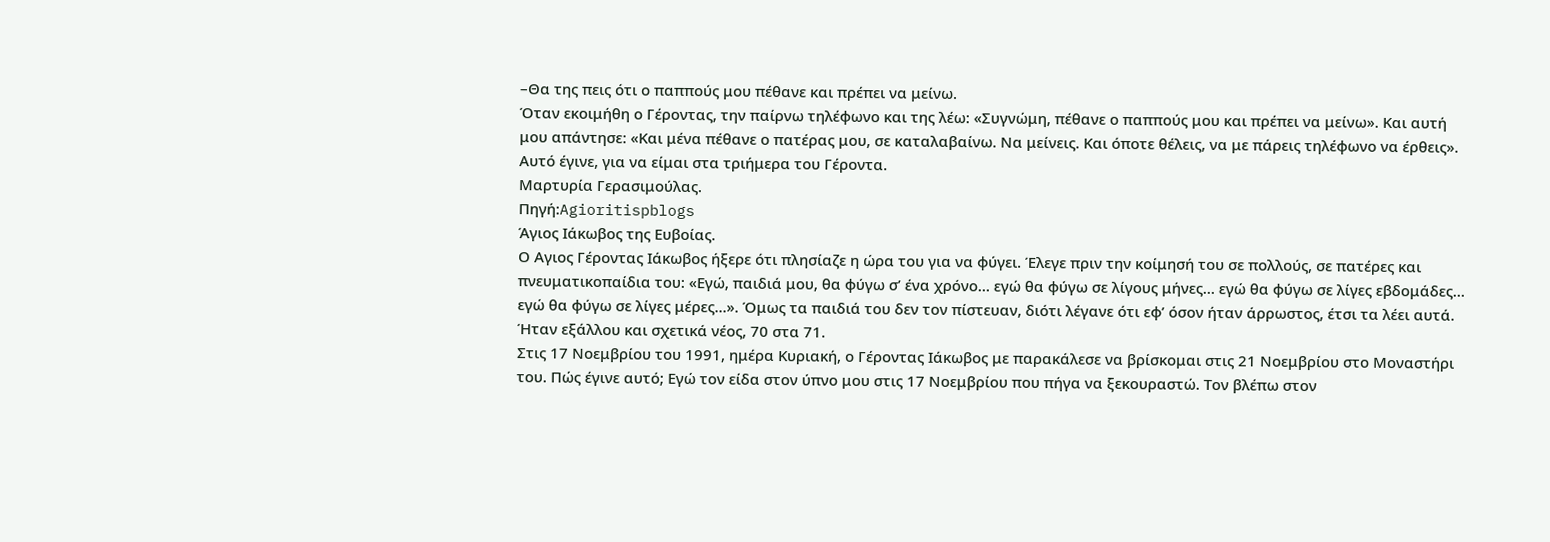–Θα της πεις ότι ο παππούς μου πέθανε και πρέπει να μείνω.
Όταν εκοιμήθη ο Γέροντας, την παίρνω τηλέφωνο και της λέω: «Συγνώμη, πέθανε ο παππούς μου και πρέπει να μείνω». Και αυτή μου απάντησε: «Και μένα πέθανε ο πατέρας μου, σε καταλαβαίνω. Να μείνεις. Και όποτε θέλεις, να με πάρεις τηλέφωνο να έρθεις». Αυτό έγινε, για να είμαι στα τριήμερα του Γέροντα.
Μαρτυρία Γερασιμούλας.
Πηγή:Agioritispblogs
Άγιος Ιάκωβος της Ευβοίας.
Ο Αγιος Γέροντας Ιάκωβος ήξερε ότι πλησίαζε η ώρα του για να φύγει. Έλεγε πριν την κοίμησή του σε πολλούς, σε πατέρες και πνευματικοπαίδια του: «Εγώ, παιδιά μου, θα φύγω σ’ ένα χρόνο… εγώ θα φύγω σε λίγους μήνες… εγώ θα φύγω σε λίγες εβδομάδες… εγώ θα φύγω σε λίγες μέρες...». Όμως τα παιδιά του δεν τον πίστευαν, διότι λέγανε ότι εφ’ όσον ήταν άρρωστος, έτσι τα λέει αυτά. Ήταν εξάλλου και σχετικά νέος, 70 στα 71.
Στις 17 Νοεμβρίου του 1991, ημέρα Κυριακή, ο Γέροντας Ιάκωβος με παρακάλεσε να βρίσκομαι στις 21 Νοεμβρίου στο Μοναστήρι του. Πώς έγινε αυτό; Εγώ τον είδα στον ύπνο μου στις 17 Νοεμβρίου που πήγα να ξεκουραστώ. Τον βλέπω στον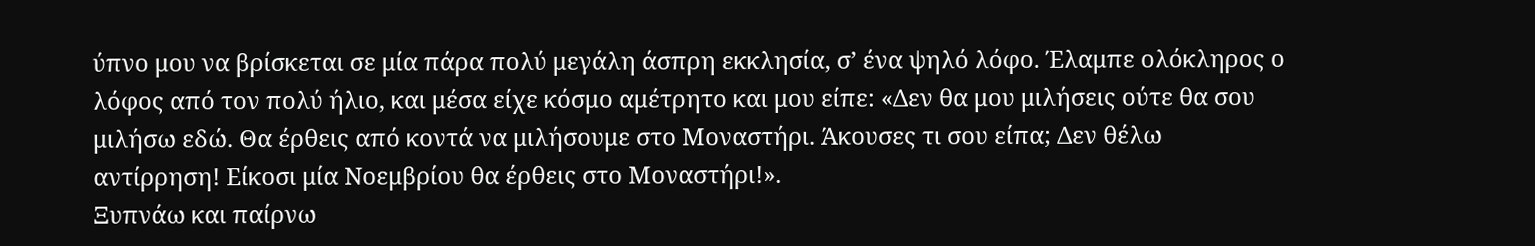ύπνο μου να βρίσκεται σε μία πάρα πολύ μεγάλη άσπρη εκκλησία, σ’ ένα ψηλό λόφο. Έλαμπε ολόκληρος ο λόφος από τον πολύ ήλιο, και μέσα είχε κόσμο αμέτρητο και μου είπε: «Δεν θα μου μιλήσεις ούτε θα σου μιλήσω εδώ. Θα έρθεις από κοντά να μιλήσουμε στο Μοναστήρι. Άκουσες τι σου είπα; Δεν θέλω αντίρρηση! Είκοσι μία Νοεμβρίου θα έρθεις στο Μοναστήρι!».
Ξυπνάω και παίρνω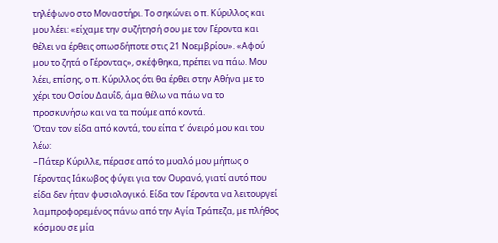τηλέφωνο στο Μοναστήρι. Το σηκώνει ο π. Κύριλλος και μου λέει: «είχαμε την συζήτησή σου με τον Γέροντα και θέλει να έρθεις οπωσδήποτε στις 21 Νοεμβρίου». «Αφού μου το ζητά ο Γέροντας», σκέφθηκα, πρέπει να πάω. Μου λέει, επίσης, ο π. Κύριλλος ότι θα έρθει στην Αθήνα με το χέρι του Οσίου Δαυΐδ, άμα θέλω να πάω να το προσκυνήσω και να τα πούμε από κοντά.
Όταν τον είδα από κοντά, του είπα τ’ όνειρό μου και του λέω:
–Πάτερ Κύριλλε, πέρασε από το μυαλό μου μήπως ο Γέροντας Ιάκωβος φύγει για τον Ουρανό, γιατί αυτό που είδα δεν ήταν φυσιολογικό. Είδα τον Γέροντα να λειτουργεί λαμπροφορεμένος πάνω από την Αγία Τράπεζα, με πλήθος κόσμου σε μία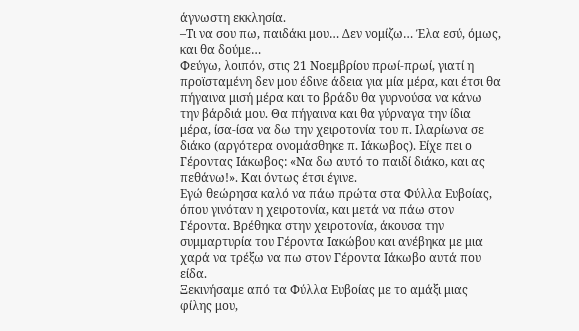άγνωστη εκκλησία.
–Τι να σου πω, παιδάκι μου… Δεν νομίζω… Έλα εσύ, όμως, και θα δούμε…
Φεύγω, λοιπόν, στις 21 Νοεμβρίου πρωί-πρωί, γιατί η προϊσταμένη δεν μου έδινε άδεια για μία μέρα, και έτσι θα πήγαινα μισή μέρα και το βράδυ θα γυρνούσα να κάνω την βάρδιά μου. Θα πήγαινα και θα γύρναγα την ίδια μέρα, ίσα-ίσα να δω την χειροτονία του π. Ιλαρίωνα σε διάκο (αργότερα ονομάσθηκε π. Ιάκωβος). Είχε πει ο Γέροντας Ιάκωβος: «Να δω αυτό το παιδί διάκο, και ας πεθάνω!». Και όντως έτσι έγινε.
Εγώ θεώρησα καλό να πάω πρώτα στα Φύλλα Ευβοίας, όπου γινόταν η χειροτονία, και μετά να πάω στον Γέροντα. Βρέθηκα στην χειροτονία, άκουσα την συμμαρτυρία του Γέροντα Ιακώβου και ανέβηκα με μια χαρά να τρέξω να πω στον Γέροντα Ιάκωβο αυτά που είδα.
Ξεκινήσαμε από τα Φύλλα Ευβοίας με το αμάξι μιας φίλης μου,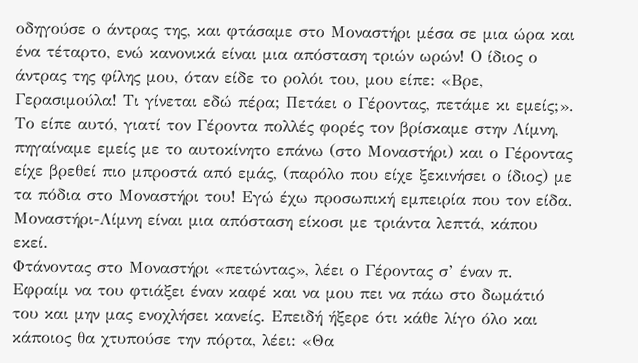οδηγούσε ο άντρας της, και φτάσαμε στο Μοναστήρι μέσα σε μια ώρα και ένα τέταρτο, ενώ κανονικά είναι μια απόσταση τριών ωρών! Ο ίδιος ο άντρας της φίλης μου, όταν είδε το ρολόι του, μου είπε: «Βρε, Γερασιμούλα! Τι γίνεται εδώ πέρα; Πετάει ο Γέροντας, πετάμε κι εμείς;». Το είπε αυτό, γιατί τον Γέροντα πολλές φορές τον βρίσκαμε στην Λίμνη, πηγαίναμε εμείς με το αυτοκίνητο επάνω (στο Μοναστήρι) και ο Γέροντας είχε βρεθεί πιο μπροστά από εμάς, (παρόλο που είχε ξεκινήσει ο ίδιος) με τα πόδια στο Μοναστήρι του! Εγώ έχω προσωπική εμπειρία που τον είδα. Μοναστήρι-Λίμνη είναι μια απόσταση είκοσι με τριάντα λεπτά, κάπου εκεί.
Φτάνοντας στο Μοναστήρι «πετώντας», λέει ο Γέροντας σ’ έναν π. Εφραίμ να του φτιάξει έναν καφέ και να μου πει να πάω στο δωμάτιό του και μην μας ενοχλήσει κανείς. Επειδή ήξερε ότι κάθε λίγο όλο και κάποιος θα χτυπούσε την πόρτα, λέει: «Θα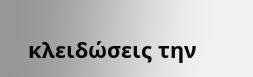κλειδώσεις την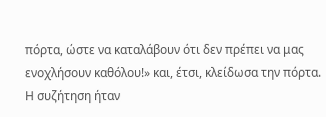πόρτα, ώστε να καταλάβουν ότι δεν πρέπει να μας ενοχλήσουν καθόλου!» και, έτσι, κλείδωσα την πόρτα.
Η συζήτηση ήταν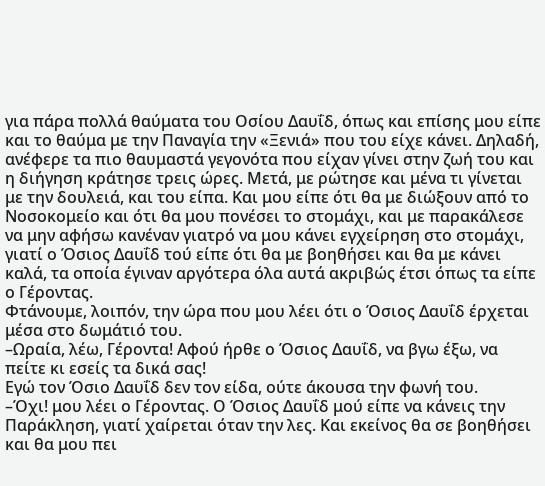για πάρα πολλά θαύματα του Οσίου Δαυΐδ, όπως και επίσης μου είπε και το θαύμα με την Παναγία την «Ξενιά» που του είχε κάνει. Δηλαδή, ανέφερε τα πιο θαυμαστά γεγονότα που είχαν γίνει στην ζωή του και η διήγηση κράτησε τρεις ώρες. Μετά, με ρώτησε και μένα τι γίνεται με την δουλειά, και του είπα. Και μου είπε ότι θα με διώξουν από το Νοσοκομείο και ότι θα μου πονέσει το στομάχι, και με παρακάλεσε να μην αφήσω κανέναν γιατρό να μου κάνει εγχείρηση στο στομάχι, γιατί ο Όσιος Δαυΐδ τού είπε ότι θα με βοηθήσει και θα με κάνει καλά, τα οποία έγιναν αργότερα όλα αυτά ακριβώς έτσι όπως τα είπε ο Γέροντας.
Φτάνουμε, λοιπόν, την ώρα που μου λέει ότι ο Όσιος Δαυΐδ έρχεται μέσα στο δωμάτιό του.
–Ωραία, λέω, Γέροντα! Αφού ήρθε ο Όσιος Δαυΐδ, να βγω έξω, να πείτε κι εσείς τα δικά σας!
Εγώ τον Όσιο Δαυΐδ δεν τον είδα, ούτε άκουσα την φωνή του.
–Όχι! μου λέει ο Γέροντας. Ο Όσιος Δαυΐδ μού είπε να κάνεις την Παράκληση, γιατί χαίρεται όταν την λες. Και εκείνος θα σε βοηθήσει και θα μου πει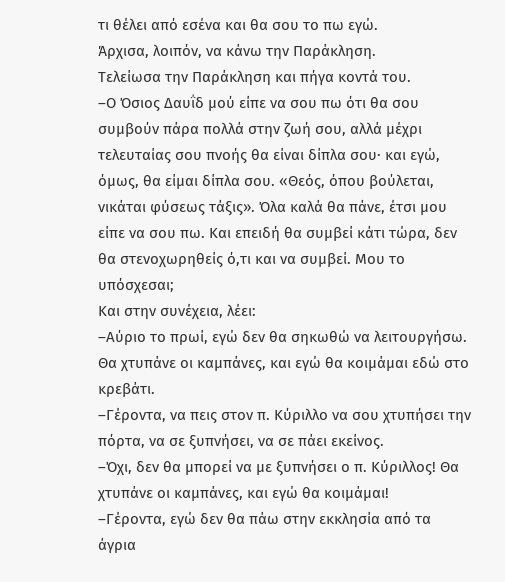τι θέλει από εσένα και θα σου το πω εγώ.
Άρχισα, λοιπόν, να κάνω την Παράκληση.
Τελείωσα την Παράκληση και πήγα κοντά του.
–Ο Όσιος Δαυΐδ μού είπε να σου πω ότι θα σου συμβούν πάρα πολλά στην ζωή σου, αλλά μέχρι τελευταίας σου πνοής θα είναι δίπλα σου· και εγώ, όμως, θα είμαι δίπλα σου. «Θεός, όπου βούλεται, νικάται φύσεως τάξις». Όλα καλά θα πάνε, έτσι μου είπε να σου πω. Και επειδή θα συμβεί κάτι τώρα, δεν θα στενοχωρηθείς ό,τι και να συμβεί. Μου το υπόσχεσαι;
Και στην συνέχεια, λέει:
–Αύριο το πρωί, εγώ δεν θα σηκωθώ να λειτουργήσω. Θα χτυπάνε οι καμπάνες, και εγώ θα κοιμάμαι εδώ στο κρεβάτι.
–Γέροντα, να πεις στον π. Κύριλλο να σου χτυπήσει την πόρτα, να σε ξυπνήσει, να σε πάει εκείνος.
–Όχι, δεν θα μπορεί να με ξυπνήσει ο π. Κύριλλος! Θα χτυπάνε οι καμπάνες, και εγώ θα κοιμάμαι!
–Γέροντα, εγώ δεν θα πάω στην εκκλησία από τα άγρια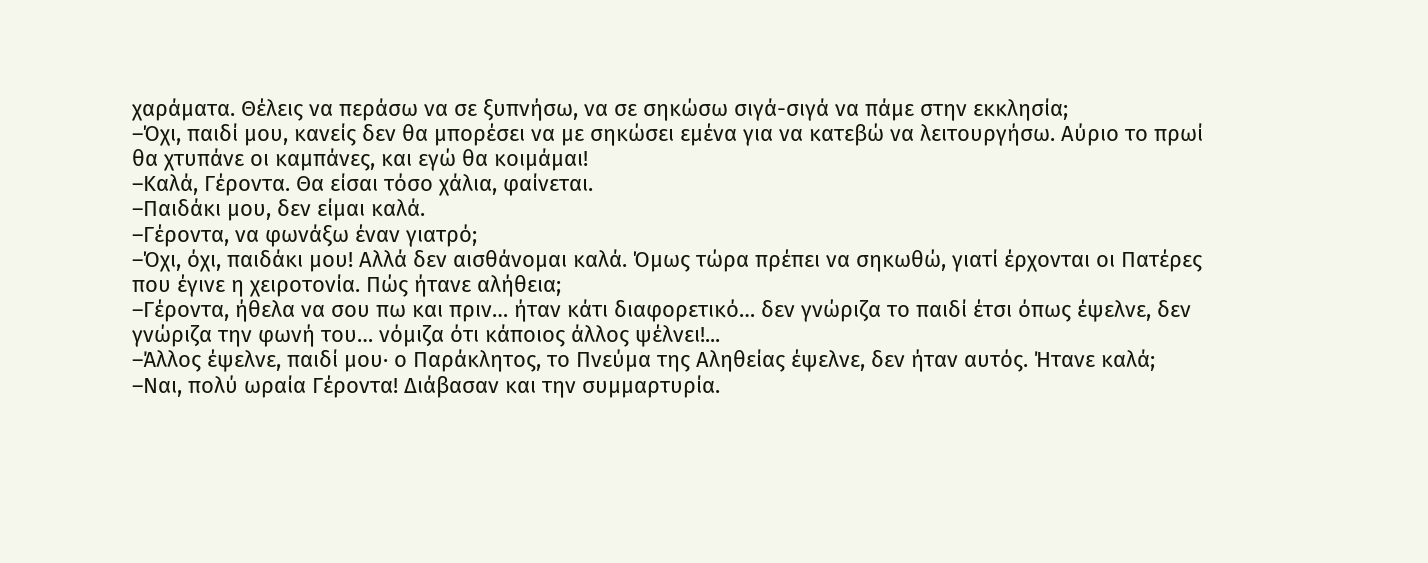χαράματα. Θέλεις να περάσω να σε ξυπνήσω, να σε σηκώσω σιγά-σιγά να πάμε στην εκκλησία;
–Όχι, παιδί μου, κανείς δεν θα μπορέσει να με σηκώσει εμένα για να κατεβώ να λειτουργήσω. Αύριο το πρωί θα χτυπάνε οι καμπάνες, και εγώ θα κοιμάμαι!
–Καλά, Γέροντα. Θα είσαι τόσο χάλια, φαίνεται.
–Παιδάκι μου, δεν είμαι καλά.
–Γέροντα, να φωνάξω έναν γιατρό;
–Όχι, όχι, παιδάκι μου! Αλλά δεν αισθάνομαι καλά. Όμως τώρα πρέπει να σηκωθώ, γιατί έρχονται οι Πατέρες που έγινε η χειροτονία. Πώς ήτανε αλήθεια;
–Γέροντα, ήθελα να σου πω και πριν… ήταν κάτι διαφορετικό… δεν γνώριζα το παιδί έτσι όπως έψελνε, δεν γνώριζα την φωνή του… νόμιζα ότι κάποιος άλλος ψέλνει!...
–Άλλος έψελνε, παιδί μου· ο Παράκλητος, το Πνεύμα της Αληθείας έψελνε, δεν ήταν αυτός. Ήτανε καλά;
–Ναι, πολύ ωραία Γέροντα! Διάβασαν και την συμμαρτυρία.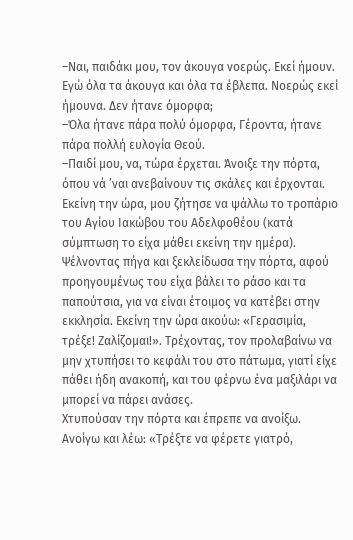–Ναι, παιδάκι μου, τον άκουγα νοερώς. Εκεί ήμουν. Εγώ όλα τα άκουγα και όλα τα έβλεπα. Νοερώς εκεί ήμουνα. Δεν ήτανε όμορφα;
–Όλα ήτανε πάρα πολύ όμορφα, Γέροντα, ήτανε πάρα πολλή ευλογία Θεού.
–Παιδί μου, να, τώρα έρχεται. Άνοιξε την πόρτα, όπου νά ’ναι ανεβαίνουν τις σκάλες και έρχονται.
Εκείνη την ώρα, μου ζήτησε να ψάλλω το τροπάριο του Αγίου Ιακώβου του Αδελφοθέου (κατά σύμπτωση το είχα μάθει εκείνη την ημέρα). Ψέλνοντας πήγα και ξεκλείδωσα την πόρτα, αφού προηγουμένως του είχα βάλει το ράσο και τα παπούτσια, για να είναι έτοιμος να κατέβει στην εκκλησία. Εκείνη την ώρα ακούω: «Γερασιμία, τρέξε! Ζαλίζομαι!». Τρέχοντας, τον προλαβαίνω να μην χτυπήσει το κεφάλι του στο πάτωμα, γιατί είχε πάθει ήδη ανακοπή, και του φέρνω ένα μαξιλάρι να μπορεί να πάρει ανάσες.
Χτυπούσαν την πόρτα και έπρεπε να ανοίξω. Ανοίγω και λέω: «Τρέξτε να φέρετε γιατρό,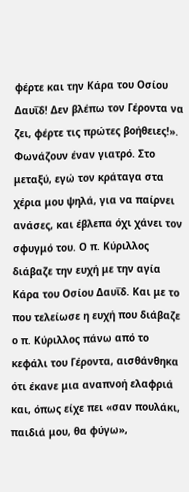φέρτε και την Κάρα του Οσίου Δαυΐδ! Δεν βλέπω τον Γέροντα να ζει, φέρτε τις πρώτες βοήθειες!». Φωνάζουν έναν γιατρό. Στο μεταξύ, εγώ τον κράταγα στα χέρια μου ψηλά, για να παίρνει ανάσες, και έβλεπα όχι χάνει τον σφυγμό του. Ο π. Κύριλλος διάβαζε την ευχή με την αγία Κάρα του Οσίου Δαυΐδ. Και με το που τελείωσε η ευχή που διάβαζε ο π. Κύριλλος πάνω από το κεφάλι του Γέροντα, αισθάνθηκα ότι έκανε μια αναπνοή ελαφριά και, όπως είχε πει «σαν πουλάκι, παιδιά μου, θα φύγω»,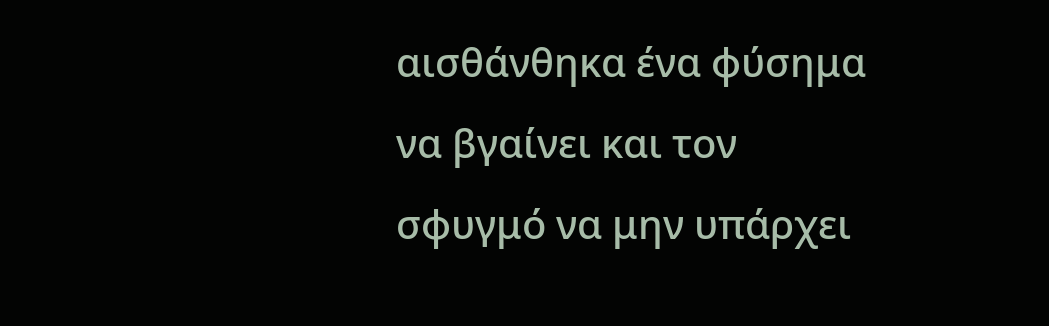αισθάνθηκα ένα φύσημα να βγαίνει και τον σφυγμό να μην υπάρχει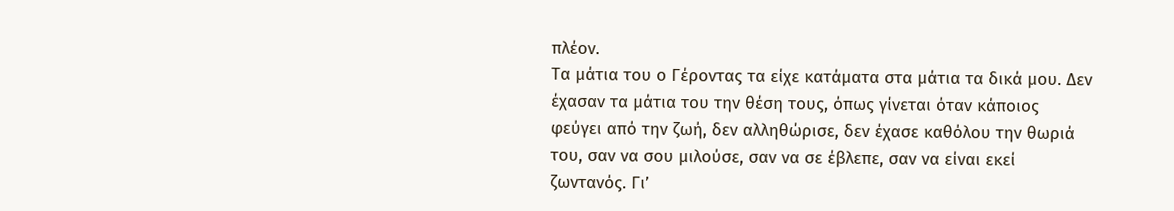πλέον.
Τα μάτια του ο Γέροντας τα είχε κατάματα στα μάτια τα δικά μου. Δεν έχασαν τα μάτια του την θέση τους, όπως γίνεται όταν κάποιος φεύγει από την ζωή, δεν αλληθώρισε, δεν έχασε καθόλου την θωριά του, σαν να σου μιλούσε, σαν να σε έβλεπε, σαν να είναι εκεί ζωντανός. Γι’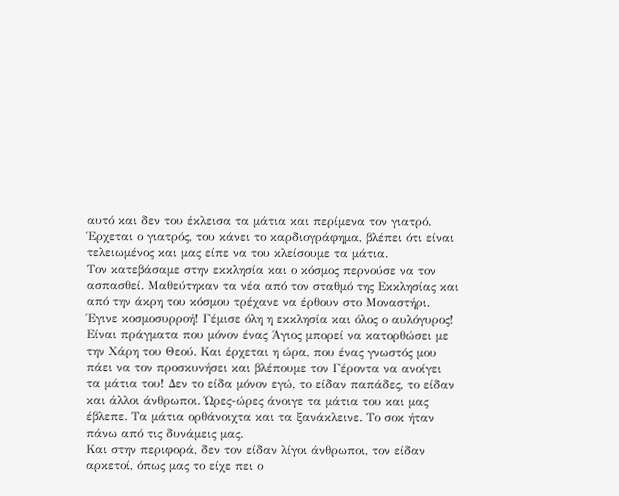αυτό και δεν του έκλεισα τα μάτια και περίμενα τον γιατρό. Έρχεται ο γιατρός, του κάνει το καρδιογράφημα, βλέπει ότι είναι τελειωμένος και μας είπε να του κλείσουμε τα μάτια.
Τον κατεβάσαμε στην εκκλησία και ο κόσμος περνούσε να τον ασπασθεί. Μαθεύτηκαν τα νέα από τον σταθμό της Εκκλησίας και από την άκρη του κόσμου τρέχανε να έρθουν στο Μοναστήρι. Έγινε κοσμοσυρροή! Γέμισε όλη η εκκλησία και όλος ο αυλόγυρος! Είναι πράγματα που μόνον ένας Άγιος μπορεί να κατορθώσει με την Χάρη του Θεού. Και έρχεται η ώρα, που ένας γνωστός μου πάει να τον προσκυνήσει και βλέπουμε τον Γέροντα να ανοίγει τα μάτια του! Δεν το είδα μόνον εγώ, το είδαν παπάδες, το είδαν και άλλοι άνθρωποι. Ώρες-ώρες άνοιγε τα μάτια του και μας έβλεπε. Τα μάτια ορθάνοιχτα και τα ξανάκλεινε. Το σοκ ήταν πάνω από τις δυνάμεις μας.
Και στην περιφορά, δεν τον είδαν λίγοι άνθρωποι, τον είδαν αρκετοί, όπως μας το είχε πει ο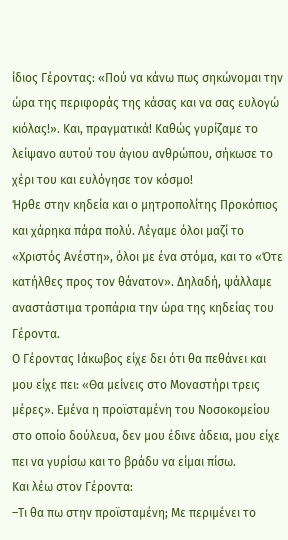ίδιος Γέροντας: «Πού να κάνω πως σηκώνομαι την ώρα της περιφοράς της κάσας και να σας ευλογώ κιόλας!». Και, πραγματικά! Καθώς γυρίζαμε το λείψανο αυτού του άγιου ανθρώπου, σήκωσε το χέρι του και ευλόγησε τον κόσμο!
Ήρθε στην κηδεία και ο μητροπολίτης Προκόπιος και χάρηκα πάρα πολύ. Λέγαμε όλοι μαζί το «Χριστός Ανέστη», όλοι με ένα στόμα, και το «Ότε κατήλθες προς τον θάνατον». Δηλαδή, ψάλλαμε αναστάστιμα τροπάρια την ώρα της κηδείας του Γέροντα.
Ο Γέροντας Ιάκωβος είχε δει ότι θα πεθάνει και μου είχε πει: «Θα μείνεις στο Μοναστήρι τρεις μέρες». Εμένα η προϊσταμένη του Νοσοκομείου στο οποίο δούλευα, δεν μου έδινε άδεια, μου είχε πει να γυρίσω και το βράδυ να είμαι πίσω.
Και λέω στον Γέροντα:
–Τι θα πω στην προϊσταμένη; Με περιμένει το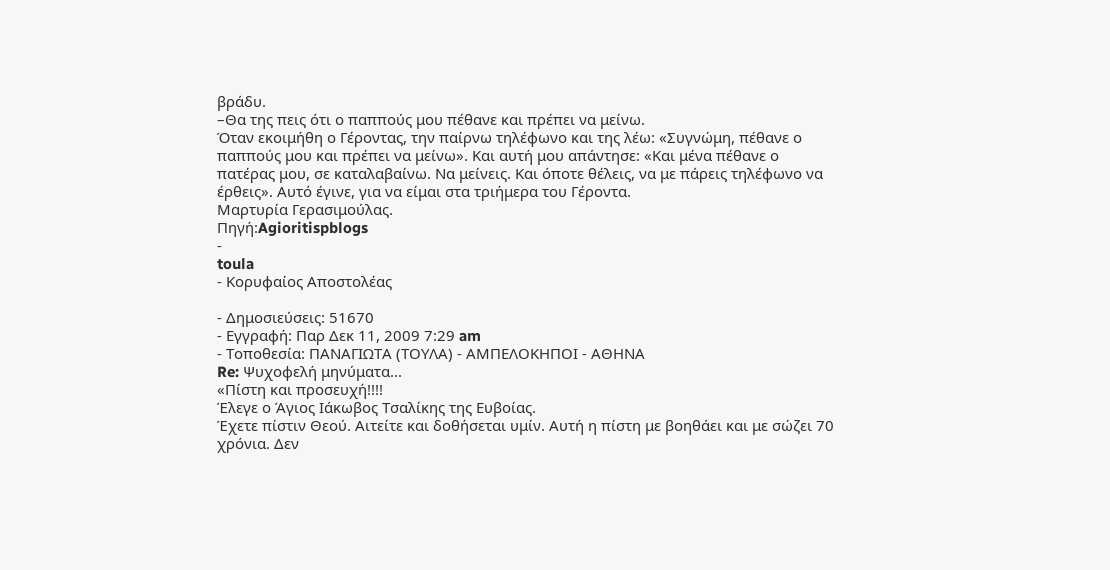βράδυ.
–Θα της πεις ότι ο παππούς μου πέθανε και πρέπει να μείνω.
Όταν εκοιμήθη ο Γέροντας, την παίρνω τηλέφωνο και της λέω: «Συγνώμη, πέθανε ο παππούς μου και πρέπει να μείνω». Και αυτή μου απάντησε: «Και μένα πέθανε ο πατέρας μου, σε καταλαβαίνω. Να μείνεις. Και όποτε θέλεις, να με πάρεις τηλέφωνο να έρθεις». Αυτό έγινε, για να είμαι στα τριήμερα του Γέροντα.
Μαρτυρία Γερασιμούλας.
Πηγή:Agioritispblogs
-
toula
- Κορυφαίος Αποστολέας

- Δημοσιεύσεις: 51670
- Εγγραφή: Παρ Δεκ 11, 2009 7:29 am
- Τοποθεσία: ΠΑΝΑΓΙΩΤΑ (ΤΟΥΛΑ) - ΑΜΠΕΛΟΚΗΠΟΙ - ΑΘΗΝΑ
Re: Ψυχοφελή μηνύματα...
«Πίστη και προσευχή!!!!
Έλεγε ο Άγιος Ιάκωβος Τσαλίκης της Ευβοίας.
Έχετε πίστιν Θεού. Αιτείτε και δοθήσεται υμίν. Αυτή η πίστη με βοηθάει και με σώζει 70 χρόνια. Δεν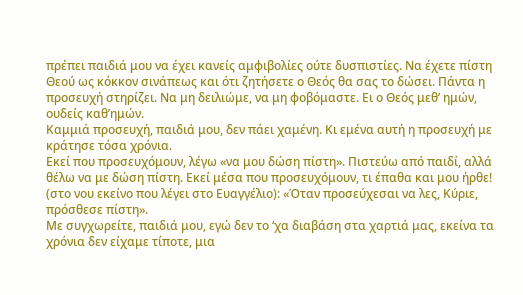πρέπει παιδιά μου να έχει κανείς αμφιβολίες ούτε δυσπιστίες. Να έχετε πίστη Θεού ως κόκκον σινάπεως και ότι ζητήσετε ο Θεός θα σας το δώσει. Πάντα η προσευχή στηρίζει. Να μη δειλιώμε, να μη φοβόμαστε. Ει ο Θεός μεθ’ ημών, ουδείς καθ’ημών.
Καμμιά προσευχή, παιδιά μου, δεν πάει χαμένη. Κι εμένα αυτή η προσευχή με κράτησε τόσα χρόνια.
Εκεί που προσευχόμουν, λέγω «να μου δώση πίστη». Πιστεύω από παιδί, αλλά θέλω να με δώση πίστη. Εκεί μέσα που προσευχόμουν, τι έπαθα και μου ήρθε! (στο νου εκείνο που λέγει στο Ευαγγέλιο): «Όταν προσεύχεσαι να λες, Κύριε, πρόσθεσε πίστη».
Με συγχωρείτε, παιδιά μου, εγώ δεν το ‘χα διαβάση στα χαρτιά μας, εκείνα τα χρόνια δεν είχαμε τίποτε, μια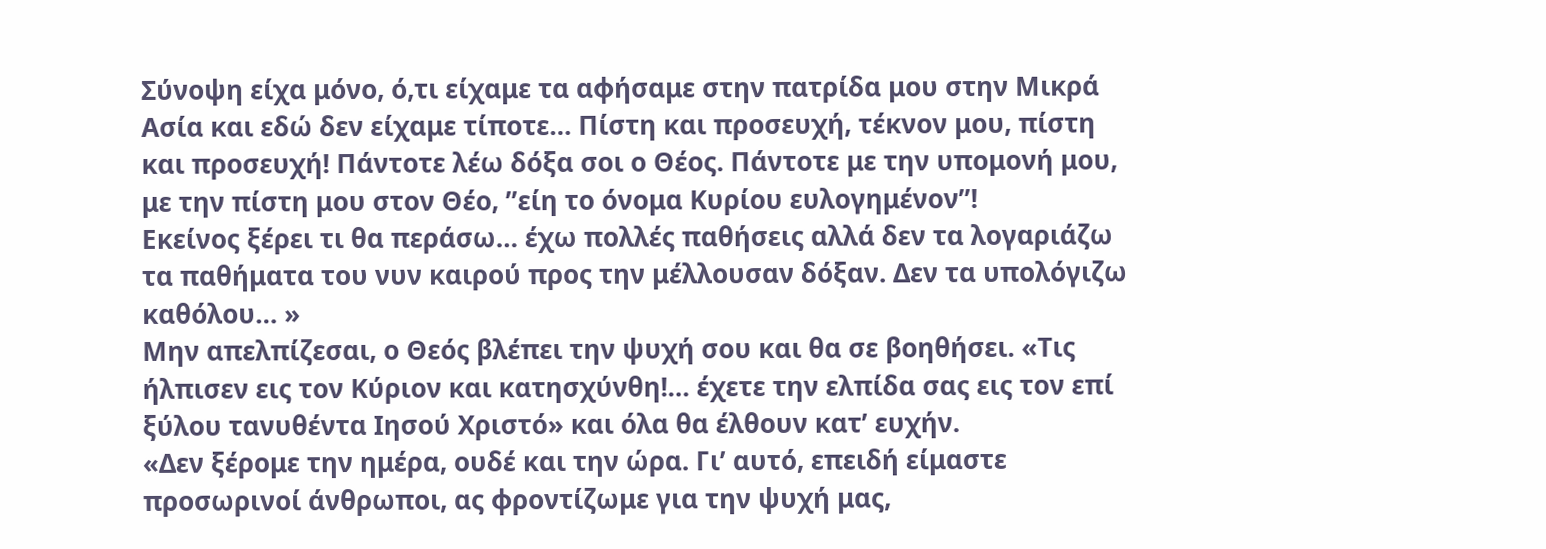Σύνοψη είχα μόνο, ό,τι είχαμε τα αφήσαμε στην πατρίδα μου στην Μικρά Ασία και εδώ δεν είχαμε τίποτε… Πίστη και προσευχή, τέκνον μου, πίστη και προσευχή! Πάντοτε λέω δόξα σοι ο Θέος. Πάντοτε με την υπομονή μου, με την πίστη μου στον Θέο, ”είη το όνομα Κυρίου ευλογημένον”!
Εκείνος ξέρει τι θα περάσω… έχω πολλές παθήσεις αλλά δεν τα λογαριάζω τα παθήματα του νυν καιρού προς την μέλλουσαν δόξαν. Δεν τα υπολόγιζω καθόλου… »
Μην απελπίζεσαι, ο Θεός βλέπει την ψυχή σου και θα σε βοηθήσει. «Τις ήλπισεν εις τον Κύριον και κατησχύνθη!… έχετε την ελπίδα σας εις τον επί ξύλου τανυθέντα Ιησού Χριστό» και όλα θα έλθουν κατ’ ευχήν.
«Δεν ξέρομε την ημέρα, ουδέ και την ώρα. Γι’ αυτό, επειδή είμαστε προσωρινοί άνθρωποι, ας φροντίζωμε για την ψυχή μας,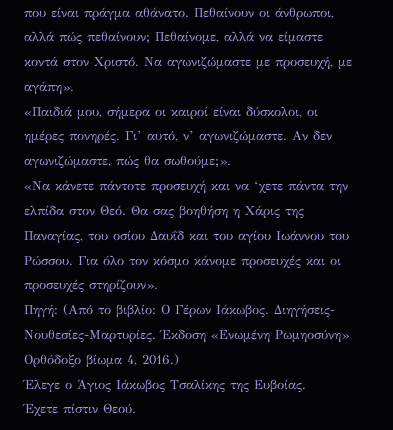που είναι πράγμα αθάνατο. Πεθαίνουν οι άνθρωποι, αλλά πώς πεθαίνουν; Πεθαίνομε, αλλά να είμαστε κοντά στον Χριστό. Να αγωνιζώμαστε με προσευχή, με αγάπη».
«Παιδιά μου, σήμερα οι καιροί είναι δύσκολοι, οι ημέρες πονηρές. Γι’ αυτό, ν’ αγωνιζώμαστε. Αν δεν αγωνιζώμαστε, πώς θα σωθούμε;».
«Να κάνετε πάντοτε προσευχή και να ‘χετε πάντα την ελπίδα στον Θεό. Θα σας βοηθήση η Χάρις της Παναγίας, του οσίου Δαυΐδ και του αγίου Ιωάννου του Ρώσσου. Για όλο τον κόσμο κάνομε προσευχές και οι προσευχές στηρίζουν».
Πηγή: (Από το βιβλίο: Ο Γέρων Ιάκωβος. Διηγήσεις-Νουθεσίες-Μαρτυρίες. Έκδοση «Ενωμένη Ρωμηοσύνη» Ορθόδοξο βίωμα 4, 2016.)
Έλεγε ο Άγιος Ιάκωβος Τσαλίκης της Ευβοίας.
Έχετε πίστιν Θεού.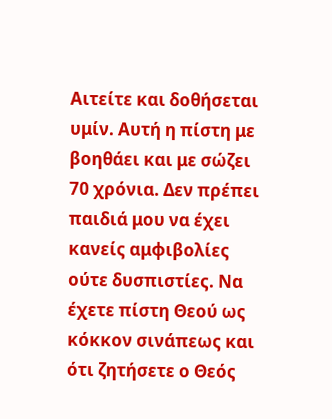Αιτείτε και δοθήσεται υμίν. Αυτή η πίστη με βοηθάει και με σώζει 70 χρόνια. Δεν πρέπει παιδιά μου να έχει κανείς αμφιβολίες ούτε δυσπιστίες. Να έχετε πίστη Θεού ως κόκκον σινάπεως και ότι ζητήσετε ο Θεός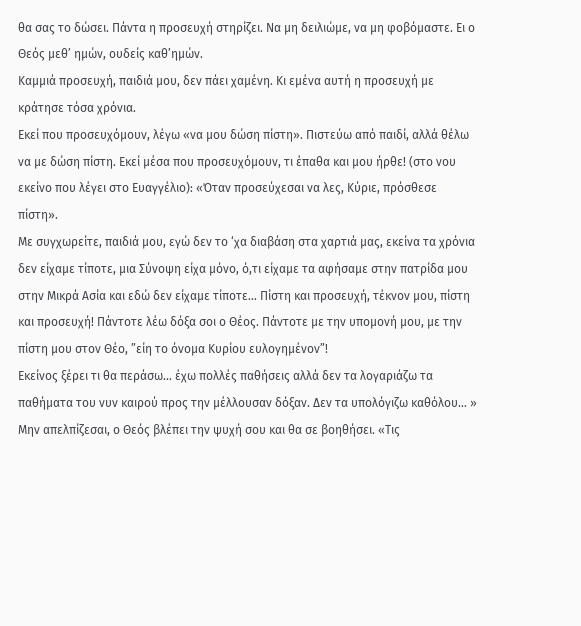θα σας το δώσει. Πάντα η προσευχή στηρίζει. Να μη δειλιώμε, να μη φοβόμαστε. Ει ο Θεός μεθ’ ημών, ουδείς καθ’ημών.
Καμμιά προσευχή, παιδιά μου, δεν πάει χαμένη. Κι εμένα αυτή η προσευχή με κράτησε τόσα χρόνια.
Εκεί που προσευχόμουν, λέγω «να μου δώση πίστη». Πιστεύω από παιδί, αλλά θέλω να με δώση πίστη. Εκεί μέσα που προσευχόμουν, τι έπαθα και μου ήρθε! (στο νου εκείνο που λέγει στο Ευαγγέλιο): «Όταν προσεύχεσαι να λες, Κύριε, πρόσθεσε πίστη».
Με συγχωρείτε, παιδιά μου, εγώ δεν το ‘χα διαβάση στα χαρτιά μας, εκείνα τα χρόνια δεν είχαμε τίποτε, μια Σύνοψη είχα μόνο, ό,τι είχαμε τα αφήσαμε στην πατρίδα μου στην Μικρά Ασία και εδώ δεν είχαμε τίποτε… Πίστη και προσευχή, τέκνον μου, πίστη και προσευχή! Πάντοτε λέω δόξα σοι ο Θέος. Πάντοτε με την υπομονή μου, με την πίστη μου στον Θέο, ”είη το όνομα Κυρίου ευλογημένον”!
Εκείνος ξέρει τι θα περάσω… έχω πολλές παθήσεις αλλά δεν τα λογαριάζω τα παθήματα του νυν καιρού προς την μέλλουσαν δόξαν. Δεν τα υπολόγιζω καθόλου… »
Μην απελπίζεσαι, ο Θεός βλέπει την ψυχή σου και θα σε βοηθήσει. «Τις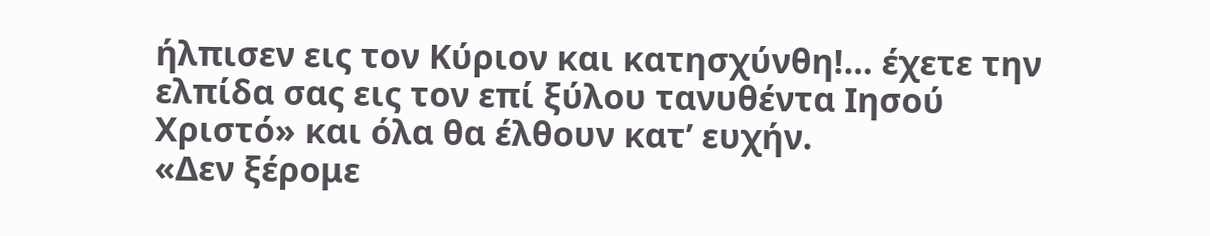ήλπισεν εις τον Κύριον και κατησχύνθη!… έχετε την ελπίδα σας εις τον επί ξύλου τανυθέντα Ιησού Χριστό» και όλα θα έλθουν κατ’ ευχήν.
«Δεν ξέρομε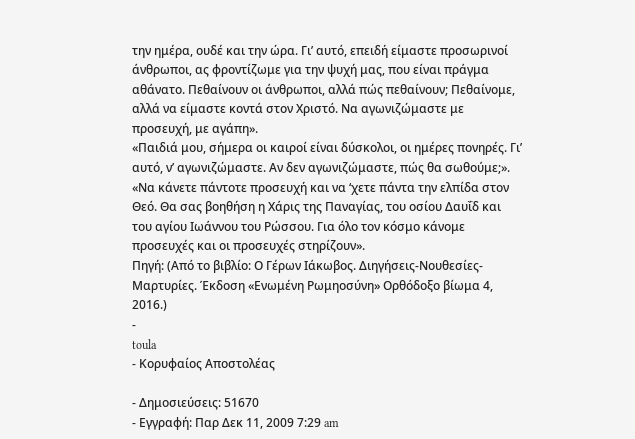την ημέρα, ουδέ και την ώρα. Γι’ αυτό, επειδή είμαστε προσωρινοί άνθρωποι, ας φροντίζωμε για την ψυχή μας, που είναι πράγμα αθάνατο. Πεθαίνουν οι άνθρωποι, αλλά πώς πεθαίνουν; Πεθαίνομε, αλλά να είμαστε κοντά στον Χριστό. Να αγωνιζώμαστε με προσευχή, με αγάπη».
«Παιδιά μου, σήμερα οι καιροί είναι δύσκολοι, οι ημέρες πονηρές. Γι’ αυτό, ν’ αγωνιζώμαστε. Αν δεν αγωνιζώμαστε, πώς θα σωθούμε;».
«Να κάνετε πάντοτε προσευχή και να ‘χετε πάντα την ελπίδα στον Θεό. Θα σας βοηθήση η Χάρις της Παναγίας, του οσίου Δαυΐδ και του αγίου Ιωάννου του Ρώσσου. Για όλο τον κόσμο κάνομε προσευχές και οι προσευχές στηρίζουν».
Πηγή: (Από το βιβλίο: Ο Γέρων Ιάκωβος. Διηγήσεις-Νουθεσίες-Μαρτυρίες. Έκδοση «Ενωμένη Ρωμηοσύνη» Ορθόδοξο βίωμα 4, 2016.)
-
toula
- Κορυφαίος Αποστολέας

- Δημοσιεύσεις: 51670
- Εγγραφή: Παρ Δεκ 11, 2009 7:29 am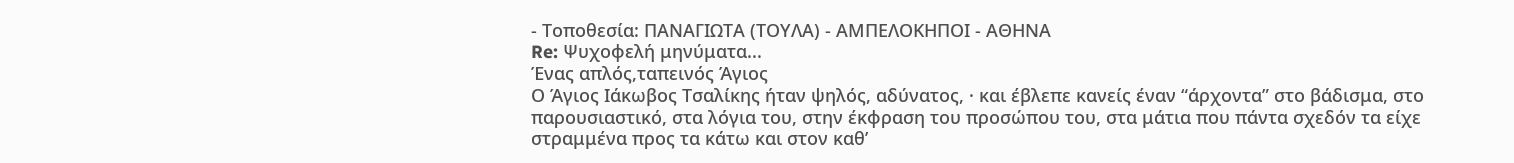- Τοποθεσία: ΠΑΝΑΓΙΩΤΑ (ΤΟΥΛΑ) - ΑΜΠΕΛΟΚΗΠΟΙ - ΑΘΗΝΑ
Re: Ψυχοφελή μηνύματα...
Ένας απλός,ταπεινός Άγιος
Ο Άγιος Ιάκωβος Τσαλίκης ήταν ψηλός, αδύνατος, · και έβλεπε κανείς έναν “άρχοντα” στο βάδισμα, στο παρουσιαστικό, στα λόγια του, στην έκφραση του προσώπου του, στα μάτια που πάντα σχεδόν τα είχε στραμμένα προς τα κάτω και στον καθ’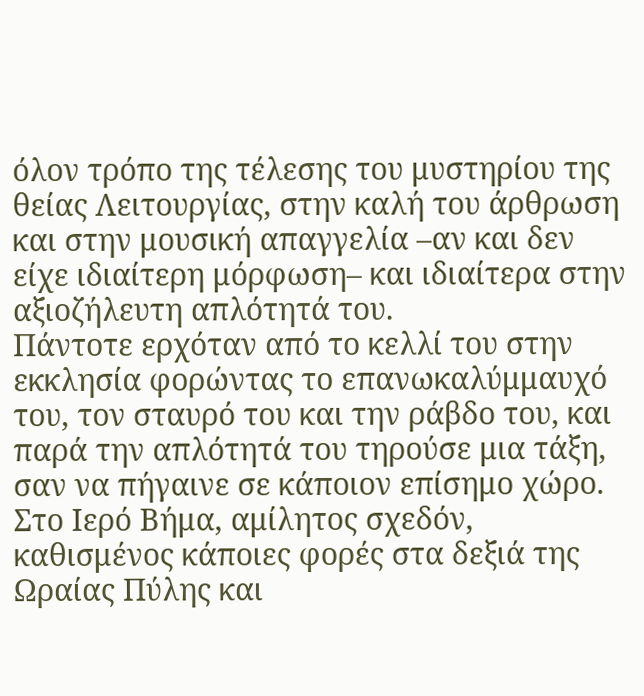όλον τρόπο της τέλεσης του μυστηρίου της θείας Λειτουργίας, στην καλή του άρθρωση και στην μουσική απαγγελία –αν και δεν είχε ιδιαίτερη μόρφωση– και ιδιαίτερα στην αξιοζήλευτη απλότητά του.
Πάντοτε ερχόταν από το κελλί του στην εκκλησία φορώντας το επανωκαλύμμαυχό του, τον σταυρό του και την ράβδο του, και παρά την απλότητά του τηρούσε μια τάξη, σαν να πήγαινε σε κάποιον επίσημο χώρο.
Στο Ιερό Βήμα, αμίλητος σχεδόν, καθισμένος κάποιες φορές στα δεξιά της Ωραίας Πύλης και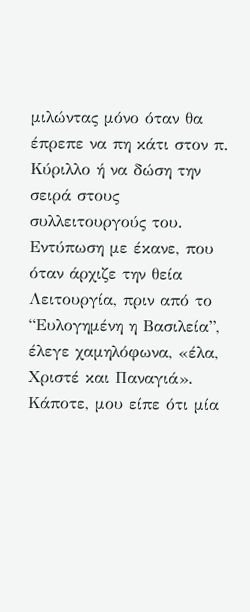μιλώντας μόνο όταν θα έπρεπε να πη κάτι στον π. Κύριλλο ή να δώση την σειρά στους συλλειτουργούς του.
Εντύπωση με έκανε, που όταν άρχιζε την θεία Λειτουργία, πριν από το “Ευλογημένη η Βασιλεία”, έλεγε χαμηλόφωνα, «έλα, Χριστέ και Παναγιά».
Κάποτε, μου είπε ότι μία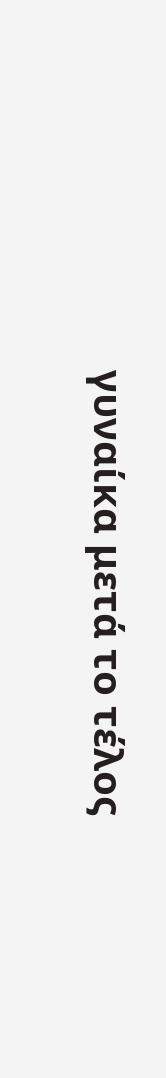γυναίκα μετά το τέλος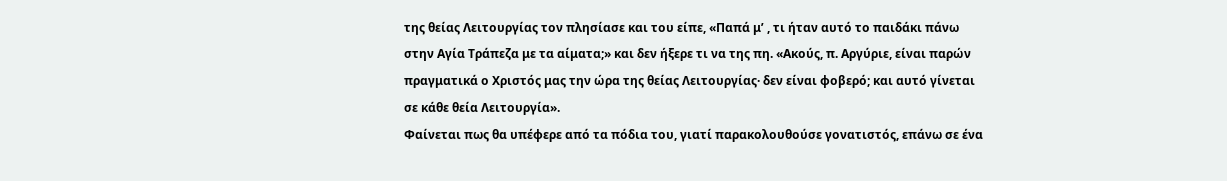της θείας Λειτουργίας τον πλησίασε και του είπε, «Παπά μ’ , τι ήταν αυτό το παιδάκι πάνω στην Αγία Τράπεζα με τα αίματα;» και δεν ήξερε τι να της πη. «Ακούς, π. Αργύριε, είναι παρών πραγματικά ο Χριστός μας την ώρα της θείας Λειτουργίας· δεν είναι φοβερό; και αυτό γίνεται σε κάθε θεία Λειτουργία».
Φαίνεται πως θα υπέφερε από τα πόδια του, γιατί παρακολουθούσε γονατιστός, επάνω σε ένα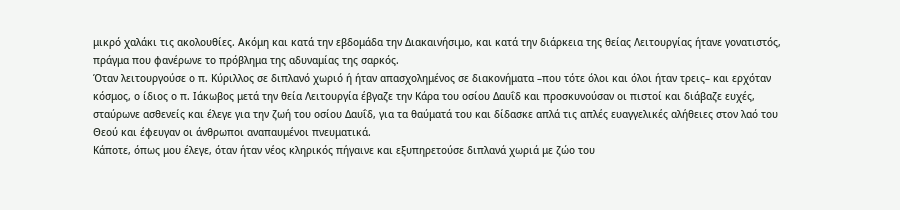μικρό χαλάκι τις ακολουθίες. Ακόμη και κατά την εβδομάδα την Διακαινήσιμο, και κατά την διάρκεια της θείας Λειτουργίας ήτανε γονατιστός, πράγμα που φανέρωνε το πρόβλημα της αδυναμίας της σαρκός.
Όταν λειτουργούσε ο π. Κύριλλος σε διπλανό χωριό ή ήταν απασχολημένος σε διακονήματα –που τότε όλοι και όλοι ήταν τρεις– και ερχόταν κόσμος, ο ίδιος ο π. Ιάκωβος μετά την θεία Λειτουργία έβγαζε την Κάρα του οσίου Δαυΐδ και προσκυνούσαν οι πιστοί και διάβαζε ευχές, σταύρωνε ασθενείς και έλεγε για την ζωή του οσίου Δαυΐδ, για τα θαύματά του και δίδασκε απλά τις απλές ευαγγελικές αλήθειες στον λαό του Θεού και έφευγαν οι άνθρωποι αναπαυμένοι πνευματικά.
Κάποτε, όπως μου έλεγε, όταν ήταν νέος κληρικός πήγαινε και εξυπηρετούσε διπλανά χωριά με ζώο του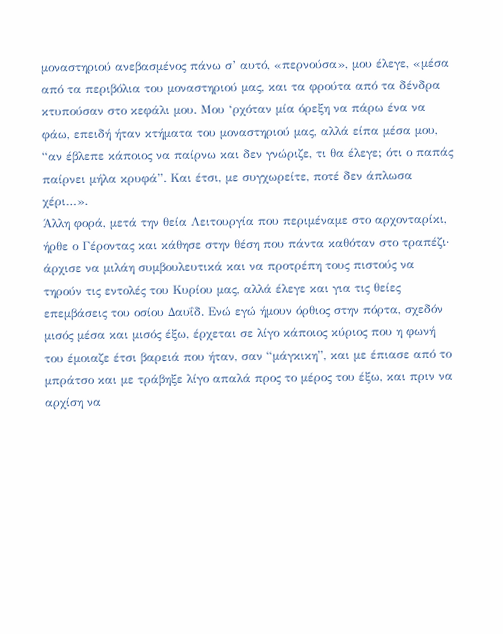μοναστηριού ανεβασμένος πάνω σ’ αυτό, «περνούσα», μου έλεγε, «μέσα από τα περιβόλια του μοναστηριού μας, και τα φρούτα από τα δένδρα κτυπούσαν στο κεφάλι μου. Μου ‘ρχόταν μία όρεξη να πάρω ένα να φάω, επειδή ήταν κτήματα του μοναστηριού μας, αλλά είπα μέσα μου, “αν έβλεπε κάποιος να παίρνω και δεν γνώριζε, τι θα έλεγε; ότι ο παπάς παίρνει μήλα κρυφά”. Και έτσι, με συγχωρείτε, ποτέ δεν άπλωσα χέρι…».
Άλλη φορά, μετά την θεία Λειτουργία που περιμέναμε στο αρχονταρίκι, ήρθε ο Γέροντας και κάθησε στην θέση που πάντα καθόταν στο τραπέζι· άρχισε να μιλάη συμβουλευτικά και να προτρέπη τους πιστούς να τηρούν τις εντολές του Κυρίου μας, αλλά έλεγε και για τις θείες επεμβάσεις του οσίου Δαυΐδ. Ενώ εγώ ήμουν όρθιος στην πόρτα, σχεδόν μισός μέσα και μισός έξω, έρχεται σε λίγο κάποιος κύριος που η φωνή του έμοιαζε έτσι βαρειά που ήταν, σαν “μάγκικη”, και με έπιασε από το μπράτσο και με τράβηξε λίγο απαλά προς το μέρος του έξω, και πριν να αρχίση να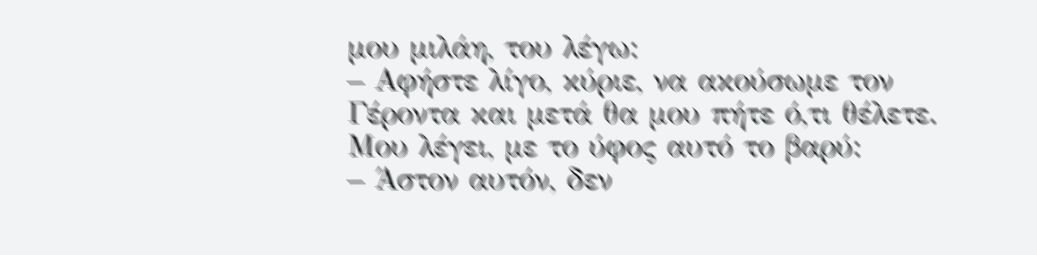μου μιλάη, του λέγω:
– Αφήστε λίγο, κύριε, να ακούσωμε τον Γέροντα και μετά θα μου πήτε ό,τι θέλετε.
Μου λέγει, με το ύφος αυτό το βαρύ:
– Άστον αυτόν, δεν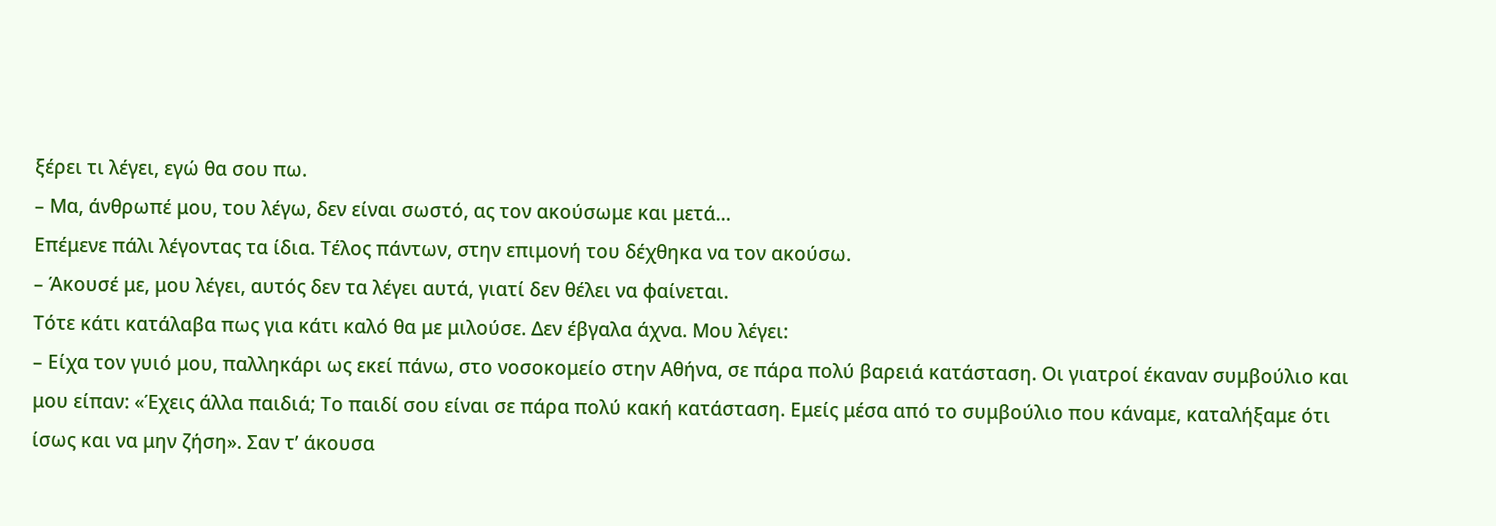ξέρει τι λέγει, εγώ θα σου πω.
– Μα, άνθρωπέ μου, του λέγω, δεν είναι σωστό, ας τον ακούσωμε και μετά…
Επέμενε πάλι λέγοντας τα ίδια. Τέλος πάντων, στην επιμονή του δέχθηκα να τον ακούσω.
– Άκουσέ με, μου λέγει, αυτός δεν τα λέγει αυτά, γιατί δεν θέλει να φαίνεται.
Τότε κάτι κατάλαβα πως για κάτι καλό θα με μιλούσε. Δεν έβγαλα άχνα. Μου λέγει:
– Είχα τον γυιό μου, παλληκάρι ως εκεί πάνω, στο νοσοκομείο στην Αθήνα, σε πάρα πολύ βαρειά κατάσταση. Οι γιατροί έκαναν συμβούλιο και μου είπαν: «Έχεις άλλα παιδιά; Το παιδί σου είναι σε πάρα πολύ κακή κατάσταση. Εμείς μέσα από το συμβούλιο που κάναμε, καταλήξαμε ότι ίσως και να μην ζήση». Σαν τ’ άκουσα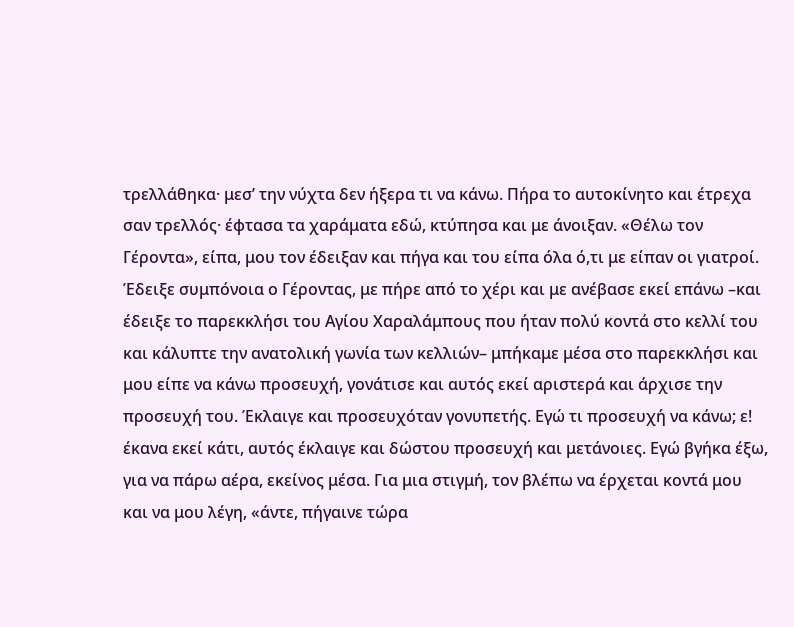τρελλάθηκα· μεσ’ την νύχτα δεν ήξερα τι να κάνω. Πήρα το αυτοκίνητο και έτρεχα σαν τρελλός· έφτασα τα χαράματα εδώ, κτύπησα και με άνοιξαν. «Θέλω τον Γέροντα», είπα, μου τον έδειξαν και πήγα και του είπα όλα ό,τι με είπαν οι γιατροί. Έδειξε συμπόνοια ο Γέροντας, με πήρε από το χέρι και με ανέβασε εκεί επάνω –και έδειξε το παρεκκλήσι του Αγίου Χαραλάμπους που ήταν πολύ κοντά στο κελλί του και κάλυπτε την ανατολική γωνία των κελλιών– μπήκαμε μέσα στο παρεκκλήσι και μου είπε να κάνω προσευχή, γονάτισε και αυτός εκεί αριστερά και άρχισε την προσευχή του. Έκλαιγε και προσευχόταν γονυπετής. Εγώ τι προσευχή να κάνω; ε! έκανα εκεί κάτι, αυτός έκλαιγε και δώστου προσευχή και μετάνοιες. Εγώ βγήκα έξω, για να πάρω αέρα, εκείνος μέσα. Για μια στιγμή, τον βλέπω να έρχεται κοντά μου και να μου λέγη, «άντε, πήγαινε τώρα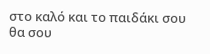στο καλό και το παιδάκι σου θα σου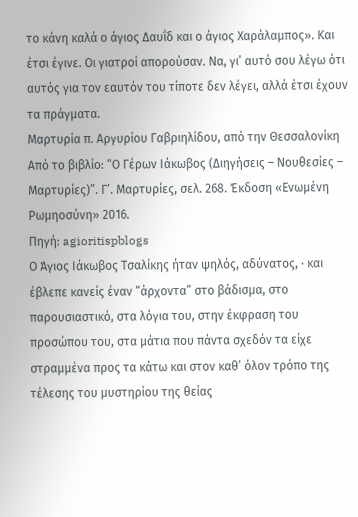το κάνη καλά ο άγιος Δαυΐδ και ο άγιος Χαράλαμπος». Και έτσι έγινε. Οι γιατροί απορούσαν. Να, γι’ αυτό σου λέγω ότι αυτός για τον εαυτόν του τίποτε δεν λέγει, αλλά έτσι έχουν τα πράγματα.
Μαρτυρία π. Αργυρίου Γαβριηλίδου, από την Θεσσαλονίκη
Από το βιβλίο: “Ο Γέρων Ιάκωβος (Διηγήσεις – Νουθεσίες – Μαρτυρίες)”. Γ’. Μαρτυρίες, σελ. 268. Έκδοση «Ενωμένη Ρωμηοσύνη» 2016.
Πηγή: agioritispblogs
Ο Άγιος Ιάκωβος Τσαλίκης ήταν ψηλός, αδύνατος, · και έβλεπε κανείς έναν “άρχοντα” στο βάδισμα, στο παρουσιαστικό, στα λόγια του, στην έκφραση του προσώπου του, στα μάτια που πάντα σχεδόν τα είχε στραμμένα προς τα κάτω και στον καθ’ όλον τρόπο της τέλεσης του μυστηρίου της θείας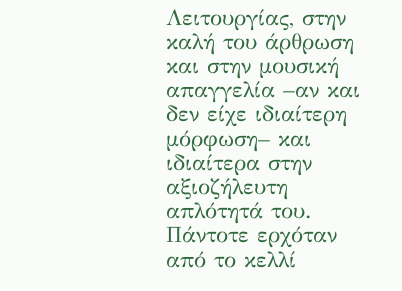Λειτουργίας, στην καλή του άρθρωση και στην μουσική απαγγελία –αν και δεν είχε ιδιαίτερη μόρφωση– και ιδιαίτερα στην αξιοζήλευτη απλότητά του.
Πάντοτε ερχόταν από το κελλί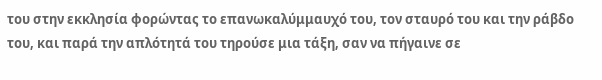του στην εκκλησία φορώντας το επανωκαλύμμαυχό του, τον σταυρό του και την ράβδο του, και παρά την απλότητά του τηρούσε μια τάξη, σαν να πήγαινε σε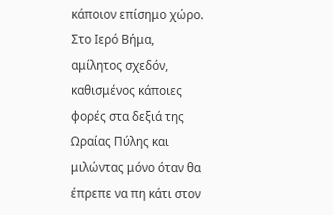κάποιον επίσημο χώρο.
Στο Ιερό Βήμα, αμίλητος σχεδόν, καθισμένος κάποιες φορές στα δεξιά της Ωραίας Πύλης και μιλώντας μόνο όταν θα έπρεπε να πη κάτι στον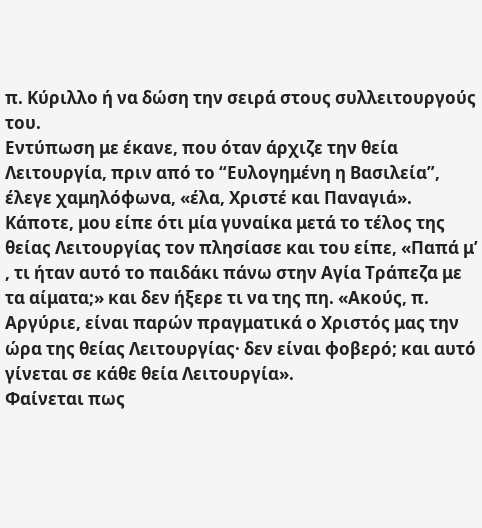π. Κύριλλο ή να δώση την σειρά στους συλλειτουργούς του.
Εντύπωση με έκανε, που όταν άρχιζε την θεία Λειτουργία, πριν από το “Ευλογημένη η Βασιλεία”, έλεγε χαμηλόφωνα, «έλα, Χριστέ και Παναγιά».
Κάποτε, μου είπε ότι μία γυναίκα μετά το τέλος της θείας Λειτουργίας τον πλησίασε και του είπε, «Παπά μ’ , τι ήταν αυτό το παιδάκι πάνω στην Αγία Τράπεζα με τα αίματα;» και δεν ήξερε τι να της πη. «Ακούς, π. Αργύριε, είναι παρών πραγματικά ο Χριστός μας την ώρα της θείας Λειτουργίας· δεν είναι φοβερό; και αυτό γίνεται σε κάθε θεία Λειτουργία».
Φαίνεται πως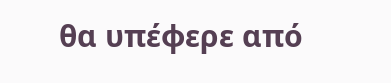θα υπέφερε από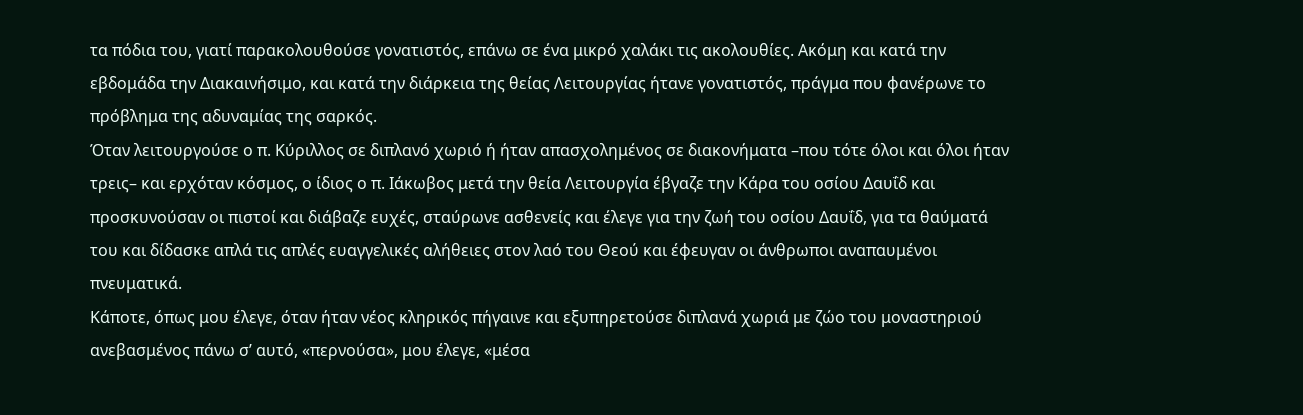τα πόδια του, γιατί παρακολουθούσε γονατιστός, επάνω σε ένα μικρό χαλάκι τις ακολουθίες. Ακόμη και κατά την εβδομάδα την Διακαινήσιμο, και κατά την διάρκεια της θείας Λειτουργίας ήτανε γονατιστός, πράγμα που φανέρωνε το πρόβλημα της αδυναμίας της σαρκός.
Όταν λειτουργούσε ο π. Κύριλλος σε διπλανό χωριό ή ήταν απασχολημένος σε διακονήματα –που τότε όλοι και όλοι ήταν τρεις– και ερχόταν κόσμος, ο ίδιος ο π. Ιάκωβος μετά την θεία Λειτουργία έβγαζε την Κάρα του οσίου Δαυΐδ και προσκυνούσαν οι πιστοί και διάβαζε ευχές, σταύρωνε ασθενείς και έλεγε για την ζωή του οσίου Δαυΐδ, για τα θαύματά του και δίδασκε απλά τις απλές ευαγγελικές αλήθειες στον λαό του Θεού και έφευγαν οι άνθρωποι αναπαυμένοι πνευματικά.
Κάποτε, όπως μου έλεγε, όταν ήταν νέος κληρικός πήγαινε και εξυπηρετούσε διπλανά χωριά με ζώο του μοναστηριού ανεβασμένος πάνω σ’ αυτό, «περνούσα», μου έλεγε, «μέσα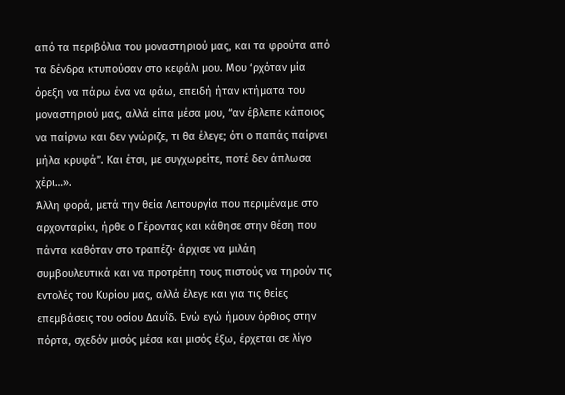από τα περιβόλια του μοναστηριού μας, και τα φρούτα από τα δένδρα κτυπούσαν στο κεφάλι μου. Μου ‘ρχόταν μία όρεξη να πάρω ένα να φάω, επειδή ήταν κτήματα του μοναστηριού μας, αλλά είπα μέσα μου, “αν έβλεπε κάποιος να παίρνω και δεν γνώριζε, τι θα έλεγε; ότι ο παπάς παίρνει μήλα κρυφά”. Και έτσι, με συγχωρείτε, ποτέ δεν άπλωσα χέρι…».
Άλλη φορά, μετά την θεία Λειτουργία που περιμέναμε στο αρχονταρίκι, ήρθε ο Γέροντας και κάθησε στην θέση που πάντα καθόταν στο τραπέζι· άρχισε να μιλάη συμβουλευτικά και να προτρέπη τους πιστούς να τηρούν τις εντολές του Κυρίου μας, αλλά έλεγε και για τις θείες επεμβάσεις του οσίου Δαυΐδ. Ενώ εγώ ήμουν όρθιος στην πόρτα, σχεδόν μισός μέσα και μισός έξω, έρχεται σε λίγο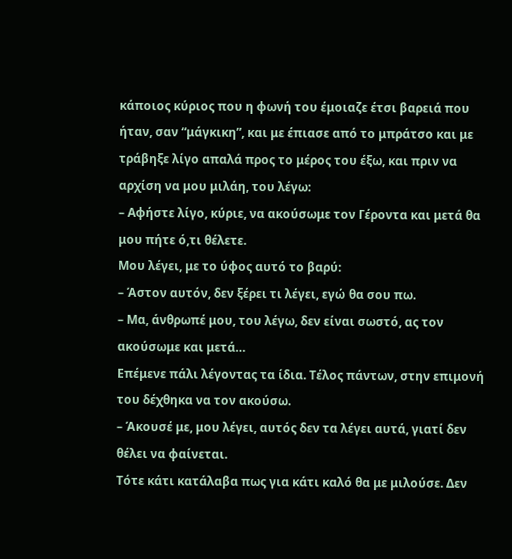κάποιος κύριος που η φωνή του έμοιαζε έτσι βαρειά που ήταν, σαν “μάγκικη”, και με έπιασε από το μπράτσο και με τράβηξε λίγο απαλά προς το μέρος του έξω, και πριν να αρχίση να μου μιλάη, του λέγω:
– Αφήστε λίγο, κύριε, να ακούσωμε τον Γέροντα και μετά θα μου πήτε ό,τι θέλετε.
Μου λέγει, με το ύφος αυτό το βαρύ:
– Άστον αυτόν, δεν ξέρει τι λέγει, εγώ θα σου πω.
– Μα, άνθρωπέ μου, του λέγω, δεν είναι σωστό, ας τον ακούσωμε και μετά…
Επέμενε πάλι λέγοντας τα ίδια. Τέλος πάντων, στην επιμονή του δέχθηκα να τον ακούσω.
– Άκουσέ με, μου λέγει, αυτός δεν τα λέγει αυτά, γιατί δεν θέλει να φαίνεται.
Τότε κάτι κατάλαβα πως για κάτι καλό θα με μιλούσε. Δεν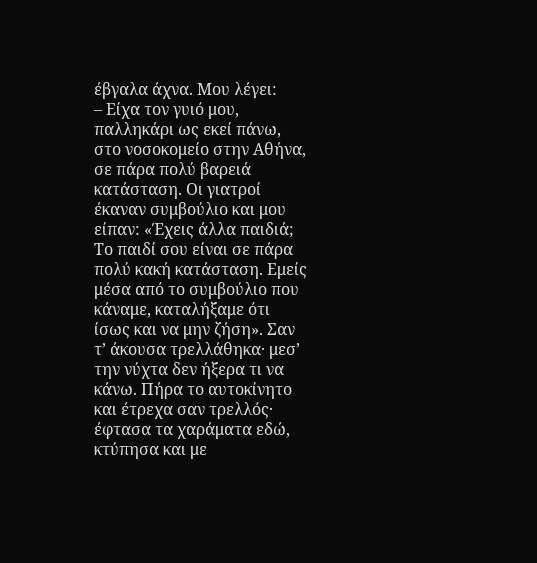έβγαλα άχνα. Μου λέγει:
– Είχα τον γυιό μου, παλληκάρι ως εκεί πάνω, στο νοσοκομείο στην Αθήνα, σε πάρα πολύ βαρειά κατάσταση. Οι γιατροί έκαναν συμβούλιο και μου είπαν: «Έχεις άλλα παιδιά; Το παιδί σου είναι σε πάρα πολύ κακή κατάσταση. Εμείς μέσα από το συμβούλιο που κάναμε, καταλήξαμε ότι ίσως και να μην ζήση». Σαν τ’ άκουσα τρελλάθηκα· μεσ’ την νύχτα δεν ήξερα τι να κάνω. Πήρα το αυτοκίνητο και έτρεχα σαν τρελλός· έφτασα τα χαράματα εδώ, κτύπησα και με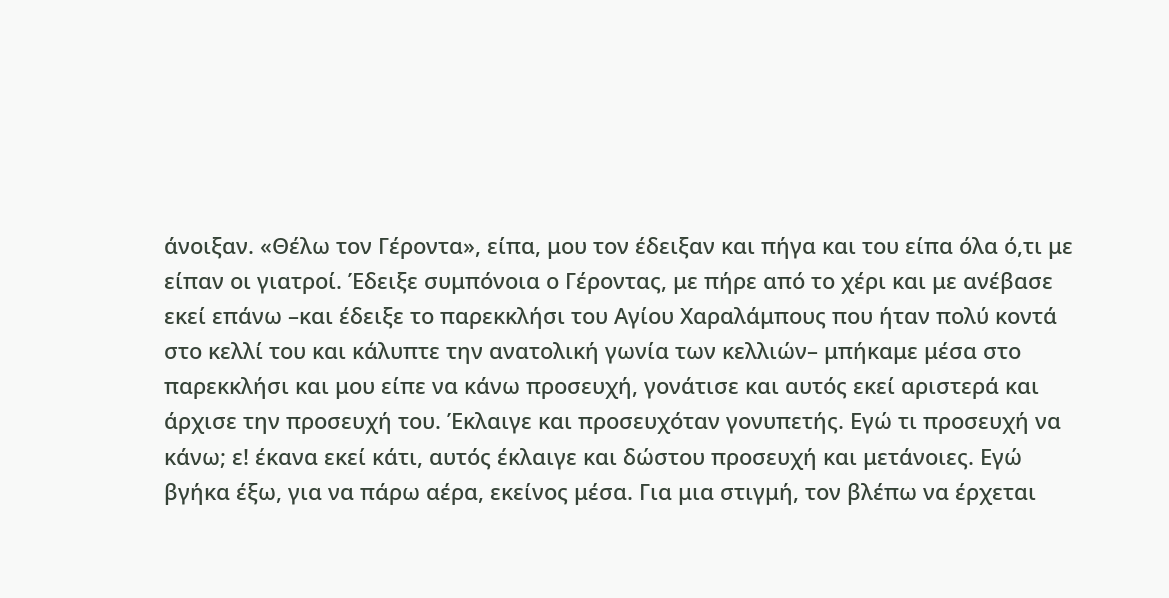άνοιξαν. «Θέλω τον Γέροντα», είπα, μου τον έδειξαν και πήγα και του είπα όλα ό,τι με είπαν οι γιατροί. Έδειξε συμπόνοια ο Γέροντας, με πήρε από το χέρι και με ανέβασε εκεί επάνω –και έδειξε το παρεκκλήσι του Αγίου Χαραλάμπους που ήταν πολύ κοντά στο κελλί του και κάλυπτε την ανατολική γωνία των κελλιών– μπήκαμε μέσα στο παρεκκλήσι και μου είπε να κάνω προσευχή, γονάτισε και αυτός εκεί αριστερά και άρχισε την προσευχή του. Έκλαιγε και προσευχόταν γονυπετής. Εγώ τι προσευχή να κάνω; ε! έκανα εκεί κάτι, αυτός έκλαιγε και δώστου προσευχή και μετάνοιες. Εγώ βγήκα έξω, για να πάρω αέρα, εκείνος μέσα. Για μια στιγμή, τον βλέπω να έρχεται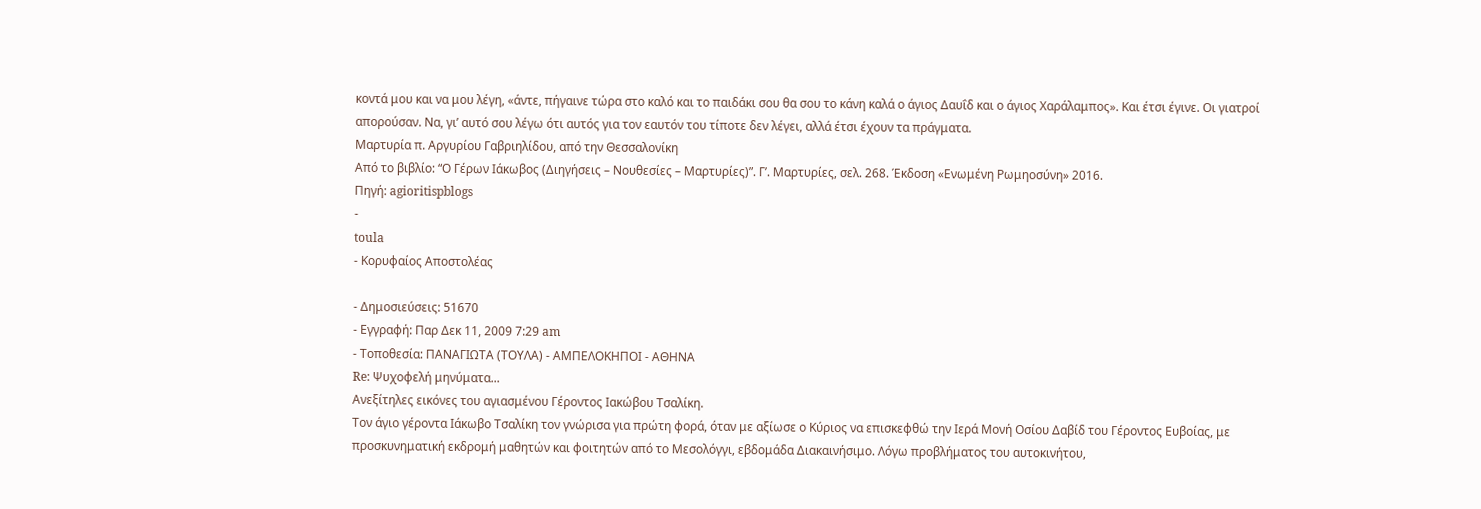κοντά μου και να μου λέγη, «άντε, πήγαινε τώρα στο καλό και το παιδάκι σου θα σου το κάνη καλά ο άγιος Δαυΐδ και ο άγιος Χαράλαμπος». Και έτσι έγινε. Οι γιατροί απορούσαν. Να, γι’ αυτό σου λέγω ότι αυτός για τον εαυτόν του τίποτε δεν λέγει, αλλά έτσι έχουν τα πράγματα.
Μαρτυρία π. Αργυρίου Γαβριηλίδου, από την Θεσσαλονίκη
Από το βιβλίο: “Ο Γέρων Ιάκωβος (Διηγήσεις – Νουθεσίες – Μαρτυρίες)”. Γ’. Μαρτυρίες, σελ. 268. Έκδοση «Ενωμένη Ρωμηοσύνη» 2016.
Πηγή: agioritispblogs
-
toula
- Κορυφαίος Αποστολέας

- Δημοσιεύσεις: 51670
- Εγγραφή: Παρ Δεκ 11, 2009 7:29 am
- Τοποθεσία: ΠΑΝΑΓΙΩΤΑ (ΤΟΥΛΑ) - ΑΜΠΕΛΟΚΗΠΟΙ - ΑΘΗΝΑ
Re: Ψυχοφελή μηνύματα...
Ανεξίτηλες εικόνες του αγιασμένου Γέροντος Ιακώβου Τσαλίκη.
Τον άγιο γέροντα Ιάκωβο Τσαλίκη τον γνώρισα για πρώτη φορά, όταν με αξίωσε ο Κύριος να επισκεφθώ την Ιερά Μονή Οσίου Δαβίδ του Γέροντος Ευβοίας, με προσκυνηματική εκδρομή μαθητών και φοιτητών από το Μεσολόγγι, εβδομάδα Διακαινήσιμο. Λόγω προβλήματος του αυτοκινήτου,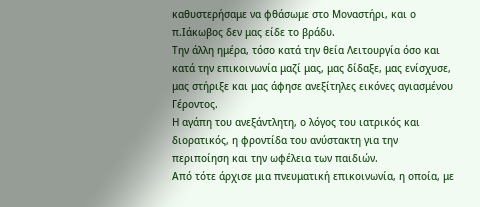καθυστερήσαμε να φθάσωμε στο Μοναστήρι, και ο π.Ιάκωβος δεν μας είδε το βράδυ.
Την άλλη ημέρα, τόσο κατά την θεία Λειτουργία όσο και κατά την επικοινωνία μαζί μας, μας δίδαξε, μας ενίσχυσε, μας στήριξε και μας άφησε ανεξίτηλες εικόνες αγιασμένου Γέροντος.
Η αγάπη του ανεξάντλητη, ο λόγος του ιατρικός και διορατικός, η φροντίδα του ανύστακτη για την περιποίηση και την ωφέλεια των παιδιών.
Από τότε άρχισε μια πνευματική επικοινωνία, η οποία, με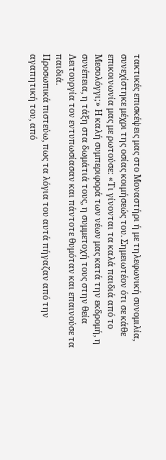τακτικές επισκέψεις μας στο Μοναστήρι ή με τηλεφωνική συνομιλία, συνεχίστηκε μέχρι της οσίας κοιμήσεώς του. Σημειωτέον ότι σε κάθε επικοινωνία μας με ρωτούσε: «Τι γίνονται τα καλά παιδιά από το Μεσολόγγι;» Η καλή συμπεριφορά των νέων μας κατά την εκδρομή, η συνέπεια, η τάξη στα δωμάτιά τους, η συμμετοχή τους στην θεία Λειτουργία τον εντυπωσίασαν και πάντοτε θυμόταν και επαινούσε τα παιδιά.
Προσωπικά πιστεύω, πως τα λόγια του αυτά πήγαζαν από την αγαπητική του, από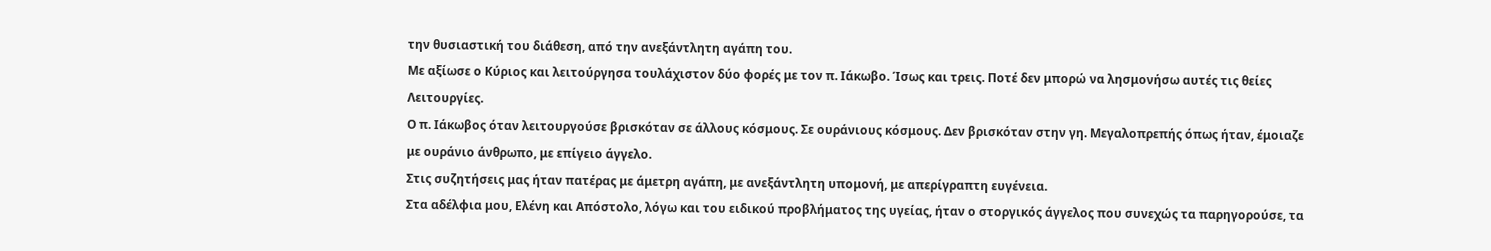την θυσιαστική του διάθεση, από την ανεξάντλητη αγάπη του.
Με αξίωσε ο Κύριος και λειτούργησα τουλάχιστον δύο φορές με τον π. Ιάκωβο. Ίσως και τρεις. Ποτέ δεν μπορώ να λησμονήσω αυτές τις θείες Λειτουργίες.
Ο π. Ιάκωβος όταν λειτουργούσε βρισκόταν σε άλλους κόσμους. Σε ουράνιους κόσμους. Δεν βρισκόταν στην γη. Μεγαλοπρεπής όπως ήταν, έμοιαζε με ουράνιο άνθρωπο, με επίγειο άγγελο.
Στις συζητήσεις μας ήταν πατέρας με άμετρη αγάπη, με ανεξάντλητη υπομονή, με απερίγραπτη ευγένεια.
Στα αδέλφια μου, Ελένη και Απόστολο, λόγω και του ειδικού προβλήματος της υγείας, ήταν ο στοργικός άγγελος που συνεχώς τα παρηγορούσε, τα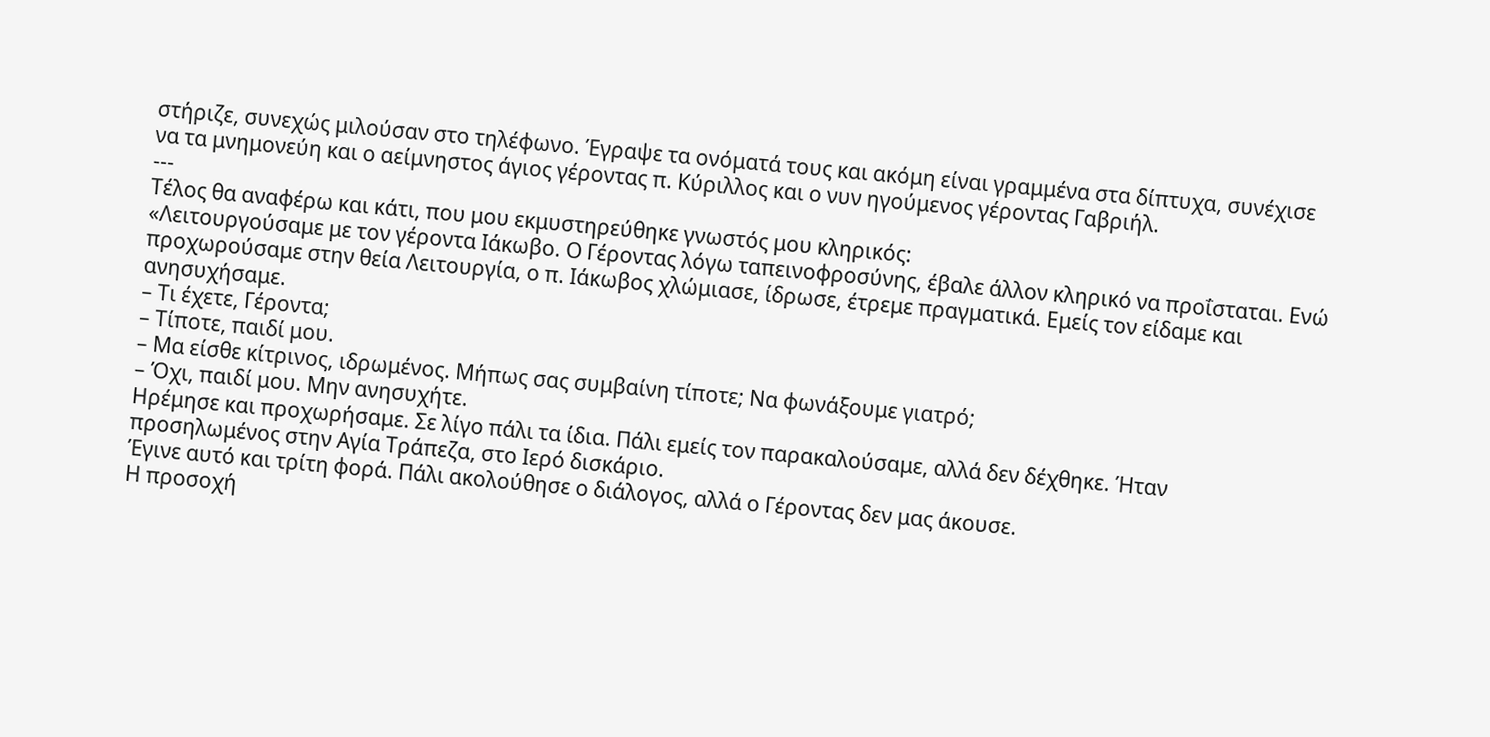στήριζε, συνεχώς μιλούσαν στο τηλέφωνο. Έγραψε τα ονόματά τους και ακόμη είναι γραμμένα στα δίπτυχα, συνέχισε να τα μνημονεύη και ο αείμνηστος άγιος γέροντας π. Κύριλλος και ο νυν ηγούμενος γέροντας Γαβριήλ.
---
Τέλος θα αναφέρω και κάτι, που μου εκμυστηρεύθηκε γνωστός μου κληρικός:
«Λειτουργούσαμε με τον γέροντα Ιάκωβο. Ο Γέροντας λόγω ταπεινοφροσύνης, έβαλε άλλον κληρικό να προΐσταται. Ενώ προχωρούσαμε στην θεία Λειτουργία, ο π. Ιάκωβος χλώμιασε, ίδρωσε, έτρεμε πραγματικά. Εμείς τον είδαμε και ανησυχήσαμε.
– Τι έχετε, Γέροντα;
– Τίποτε, παιδί μου.
– Μα είσθε κίτρινος, ιδρωμένος. Μήπως σας συμβαίνη τίποτε; Να φωνάξουμε γιατρό;
– Όχι, παιδί μου. Μην ανησυχήτε.
Ηρέμησε και προχωρήσαμε. Σε λίγο πάλι τα ίδια. Πάλι εμείς τον παρακαλούσαμε, αλλά δεν δέχθηκε. Ήταν προσηλωμένος στην Αγία Τράπεζα, στο Ιερό δισκάριο.
Έγινε αυτό και τρίτη φορά. Πάλι ακολούθησε ο διάλογος, αλλά ο Γέροντας δεν μας άκουσε.
Η προσοχή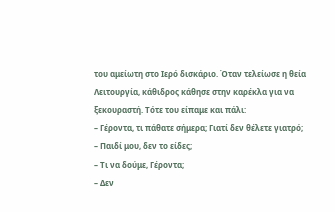του αμείωτη στο Ιερό δισκάριο. Όταν τελείωσε η θεία Λειτουργία, κάθιδρος κάθησε στην καρέκλα για να ξεκουραστή. Τότε του είπαμε και πάλι:
– Γέροντα, τι πάθατε σήμερα; Γιατί δεν θέλετε γιατρό;
– Παιδί μου, δεν το είδες;
– Τι να δούμε, Γέροντα;
– Δεν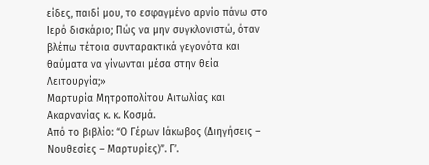είδες, παιδί μου, το εσφαγμένο αρνίο πάνω στο Ιερό δισκάριο; Πώς να μην συγκλονιστώ, όταν βλέπω τέτοια συνταρακτικά γεγονότα και θαύματα να γίνωνται μέσα στην θεία Λειτουργία;»
Μαρτυρία Μητροπολίτου Αιτωλίας και Ακαρνανίας κ. κ. Κοσμά.
Από το βιβλίο: “Ο Γέρων Ιάκωβος (Διηγήσεις – Νουθεσίες – Μαρτυρίες)”. Γ’.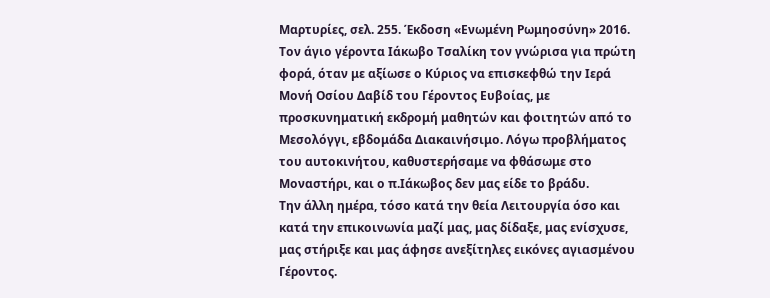Μαρτυρίες, σελ. 255. Έκδοση «Ενωμένη Ρωμηοσύνη» 2016.
Τον άγιο γέροντα Ιάκωβο Τσαλίκη τον γνώρισα για πρώτη φορά, όταν με αξίωσε ο Κύριος να επισκεφθώ την Ιερά Μονή Οσίου Δαβίδ του Γέροντος Ευβοίας, με προσκυνηματική εκδρομή μαθητών και φοιτητών από το Μεσολόγγι, εβδομάδα Διακαινήσιμο. Λόγω προβλήματος του αυτοκινήτου, καθυστερήσαμε να φθάσωμε στο Μοναστήρι, και ο π.Ιάκωβος δεν μας είδε το βράδυ.
Την άλλη ημέρα, τόσο κατά την θεία Λειτουργία όσο και κατά την επικοινωνία μαζί μας, μας δίδαξε, μας ενίσχυσε, μας στήριξε και μας άφησε ανεξίτηλες εικόνες αγιασμένου Γέροντος.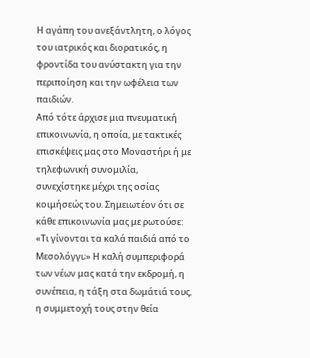Η αγάπη του ανεξάντλητη, ο λόγος του ιατρικός και διορατικός, η φροντίδα του ανύστακτη για την περιποίηση και την ωφέλεια των παιδιών.
Από τότε άρχισε μια πνευματική επικοινωνία, η οποία, με τακτικές επισκέψεις μας στο Μοναστήρι ή με τηλεφωνική συνομιλία, συνεχίστηκε μέχρι της οσίας κοιμήσεώς του. Σημειωτέον ότι σε κάθε επικοινωνία μας με ρωτούσε: «Τι γίνονται τα καλά παιδιά από το Μεσολόγγι;» Η καλή συμπεριφορά των νέων μας κατά την εκδρομή, η συνέπεια, η τάξη στα δωμάτιά τους, η συμμετοχή τους στην θεία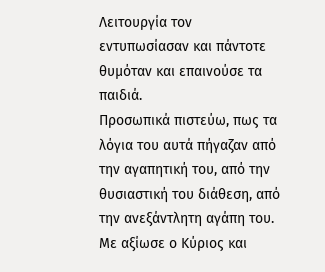Λειτουργία τον εντυπωσίασαν και πάντοτε θυμόταν και επαινούσε τα παιδιά.
Προσωπικά πιστεύω, πως τα λόγια του αυτά πήγαζαν από την αγαπητική του, από την θυσιαστική του διάθεση, από την ανεξάντλητη αγάπη του.
Με αξίωσε ο Κύριος και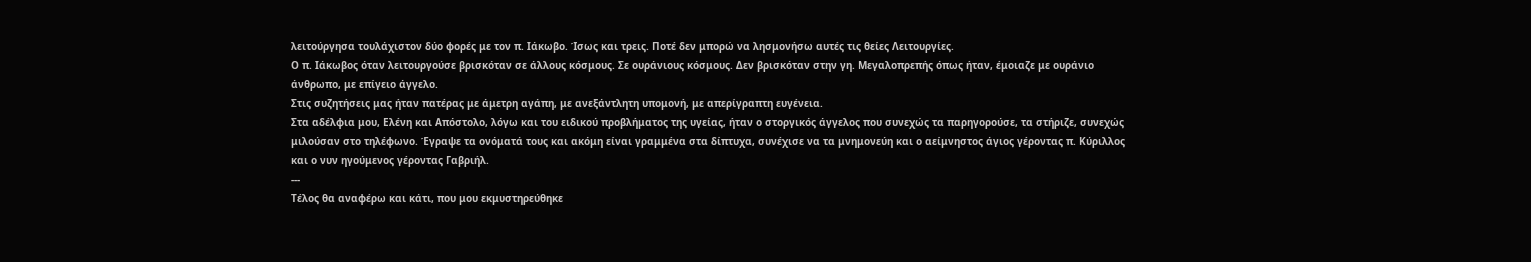λειτούργησα τουλάχιστον δύο φορές με τον π. Ιάκωβο. Ίσως και τρεις. Ποτέ δεν μπορώ να λησμονήσω αυτές τις θείες Λειτουργίες.
Ο π. Ιάκωβος όταν λειτουργούσε βρισκόταν σε άλλους κόσμους. Σε ουράνιους κόσμους. Δεν βρισκόταν στην γη. Μεγαλοπρεπής όπως ήταν, έμοιαζε με ουράνιο άνθρωπο, με επίγειο άγγελο.
Στις συζητήσεις μας ήταν πατέρας με άμετρη αγάπη, με ανεξάντλητη υπομονή, με απερίγραπτη ευγένεια.
Στα αδέλφια μου, Ελένη και Απόστολο, λόγω και του ειδικού προβλήματος της υγείας, ήταν ο στοργικός άγγελος που συνεχώς τα παρηγορούσε, τα στήριζε, συνεχώς μιλούσαν στο τηλέφωνο. Έγραψε τα ονόματά τους και ακόμη είναι γραμμένα στα δίπτυχα, συνέχισε να τα μνημονεύη και ο αείμνηστος άγιος γέροντας π. Κύριλλος και ο νυν ηγούμενος γέροντας Γαβριήλ.
---
Τέλος θα αναφέρω και κάτι, που μου εκμυστηρεύθηκε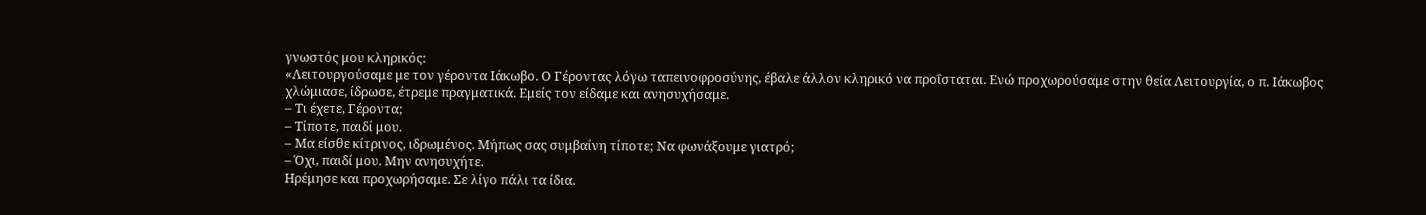γνωστός μου κληρικός:
«Λειτουργούσαμε με τον γέροντα Ιάκωβο. Ο Γέροντας λόγω ταπεινοφροσύνης, έβαλε άλλον κληρικό να προΐσταται. Ενώ προχωρούσαμε στην θεία Λειτουργία, ο π. Ιάκωβος χλώμιασε, ίδρωσε, έτρεμε πραγματικά. Εμείς τον είδαμε και ανησυχήσαμε.
– Τι έχετε, Γέροντα;
– Τίποτε, παιδί μου.
– Μα είσθε κίτρινος, ιδρωμένος. Μήπως σας συμβαίνη τίποτε; Να φωνάξουμε γιατρό;
– Όχι, παιδί μου. Μην ανησυχήτε.
Ηρέμησε και προχωρήσαμε. Σε λίγο πάλι τα ίδια.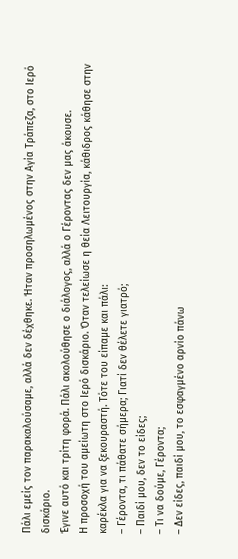Πάλι εμείς τον παρακαλούσαμε, αλλά δεν δέχθηκε. Ήταν προσηλωμένος στην Αγία Τράπεζα, στο Ιερό δισκάριο.
Έγινε αυτό και τρίτη φορά. Πάλι ακολούθησε ο διάλογος, αλλά ο Γέροντας δεν μας άκουσε.
Η προσοχή του αμείωτη στο Ιερό δισκάριο. Όταν τελείωσε η θεία Λειτουργία, κάθιδρος κάθησε στην καρέκλα για να ξεκουραστή. Τότε του είπαμε και πάλι:
– Γέροντα, τι πάθατε σήμερα; Γιατί δεν θέλετε γιατρό;
– Παιδί μου, δεν το είδες;
– Τι να δούμε, Γέροντα;
– Δεν είδες, παιδί μου, το εσφαγμένο αρνίο πάνω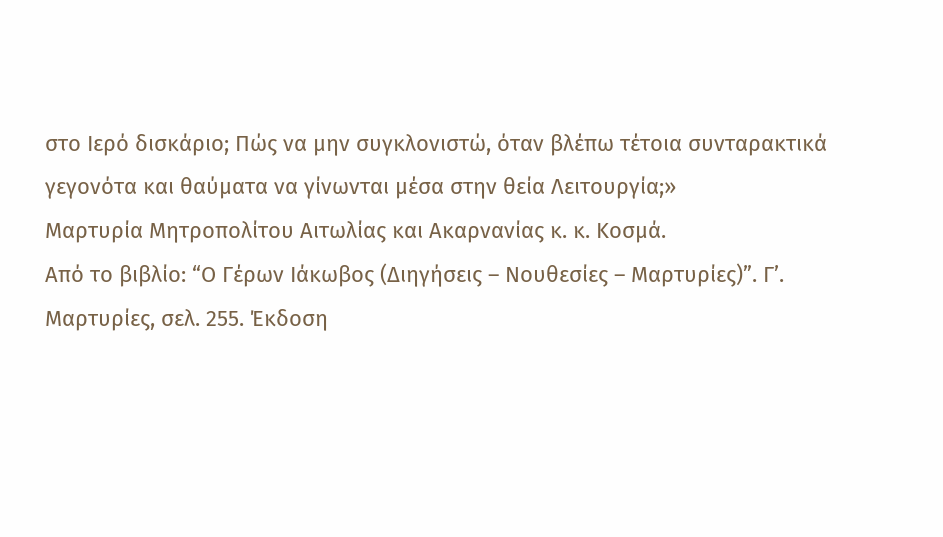στο Ιερό δισκάριο; Πώς να μην συγκλονιστώ, όταν βλέπω τέτοια συνταρακτικά γεγονότα και θαύματα να γίνωνται μέσα στην θεία Λειτουργία;»
Μαρτυρία Μητροπολίτου Αιτωλίας και Ακαρνανίας κ. κ. Κοσμά.
Από το βιβλίο: “Ο Γέρων Ιάκωβος (Διηγήσεις – Νουθεσίες – Μαρτυρίες)”. Γ’. Μαρτυρίες, σελ. 255. Έκδοση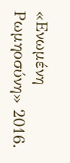«Ενωμένη Ρωμηοσύνη» 2016.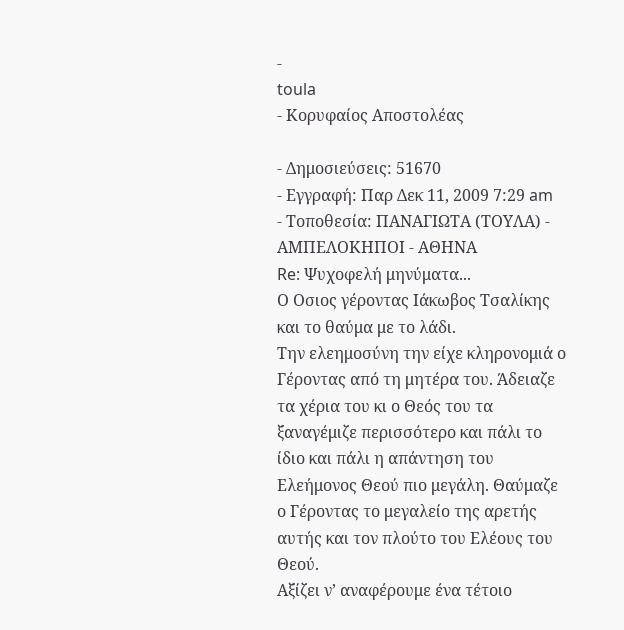-
toula
- Κορυφαίος Αποστολέας

- Δημοσιεύσεις: 51670
- Εγγραφή: Παρ Δεκ 11, 2009 7:29 am
- Τοποθεσία: ΠΑΝΑΓΙΩΤΑ (ΤΟΥΛΑ) - ΑΜΠΕΛΟΚΗΠΟΙ - ΑΘΗΝΑ
Re: Ψυχοφελή μηνύματα...
Ο Οσιος γέροντας Ιάκωβος Τσαλίκης και το θαύμα με το λάδι.
Την ελεημοσύνη την είχε κληρονομιά ο Γέροντας από τη μητέρα του. Άδειαζε τα χέρια του κι ο Θεός του τα ξαναγέμιζε περισσότερο και πάλι το ίδιο και πάλι η απάντηση του Ελεήμονος Θεού πιο μεγάλη. Θαύμαζε ο Γέροντας το μεγαλείο της αρετής αυτής και τον πλούτο του Ελέους του Θεού.
Αξίζει ν’ αναφέρουμε ένα τέτοιο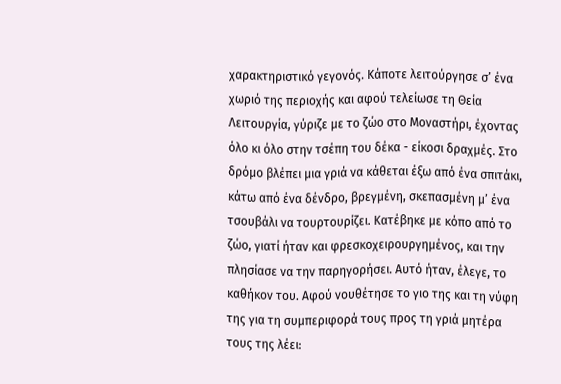χαρακτηριστικό γεγονός. Κάποτε λειτούργησε σ’ ένα χωριό της περιοχής και αφού τελείωσε τη Θεία Λειτουργία, γύριζε με το ζώο στο Μοναστήρι, έχοντας όλο κι όλο στην τσέπη του δέκα - είκοσι δραχμές. Στο δρόμο βλέπει μια γριά να κάθεται έξω από ένα σπιτάκι, κάτω από ένα δένδρο, βρεγμένη, σκεπασμένη μ’ ένα τσουβάλι να τουρτουρίζει. Κατέβηκε με κόπο από το ζώο, γιατί ήταν και φρεσκοχειρουργημένος, και την πλησίασε να την παρηγορήσει. Αυτό ήταν, έλεγε, το καθήκον του. Αφού νουθέτησε το γιο της και τη νύφη της για τη συμπεριφορά τους προς τη γριά μητέρα τους της λέει: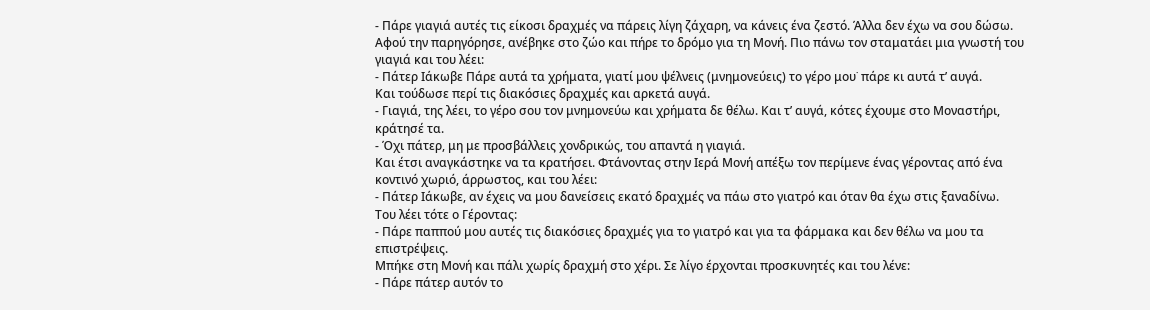- Πάρε γιαγιά αυτές τις είκοσι δραχμές να πάρεις λίγη ζάχαρη, να κάνεις ένα ζεστό. Άλλα δεν έχω να σου δώσω.
Αφού την παρηγόρησε, ανέβηκε στο ζώο και πήρε το δρόμο για τη Μονή. Πιο πάνω τον σταματάει μια γνωστή του γιαγιά και του λέει:
- Πάτερ Ιάκωβε Πάρε αυτά τα χρήματα, γιατί μου ψέλνεις (μνημονεύεις) το γέρο μου˙ πάρε κι αυτά τ’ αυγά.
Και τούδωσε περί τις διακόσιες δραχμές και αρκετά αυγά.
- Γιαγιά, της λέει, το γέρο σου τον μνημονεύω και χρήματα δε θέλω. Και τ’ αυγά, κότες έχουμε στο Μοναστήρι, κράτησέ τα.
- Όχι πάτερ, μη με προσβάλλεις χονδρικώς, του απαντά η γιαγιά.
Και έτσι αναγκάστηκε να τα κρατήσει. Φτάνοντας στην Ιερά Μονή απέξω τον περίμενε ένας γέροντας από ένα κοντινό χωριό, άρρωστος, και του λέει:
- Πάτερ Ιάκωβε, αν έχεις να μου δανείσεις εκατό δραχμές να πάω στο γιατρό και όταν θα έχω στις ξαναδίνω.
Του λέει τότε ο Γέροντας:
- Πάρε παππού μου αυτές τις διακόσιες δραχμές για το γιατρό και για τα φάρμακα και δεν θέλω να μου τα επιστρέψεις.
Μπήκε στη Μονή και πάλι χωρίς δραχμή στο χέρι. Σε λίγο έρχονται προσκυνητές και του λένε:
- Πάρε πάτερ αυτόν το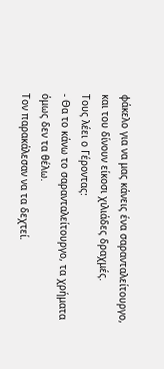φάκελο για να μας κάνεις ένα σαρανταλείτουργο, και του δίνουν είκοσι χιλιάδες δραχμές.
Τους λέει ο Γέροντας:
- Θα το κάνω το σαρανταλείτουργο, τα χρήματα όμως δεν τα θέλω.
Τον παρακάλεσαν να τα δεχτεί.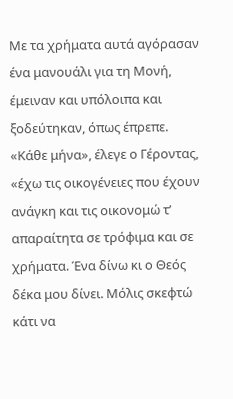Με τα χρήματα αυτά αγόρασαν ένα μανουάλι για τη Μονή, έμειναν και υπόλοιπα και ξοδεύτηκαν, όπως έπρεπε.
«Κάθε μήνα», έλεγε ο Γέροντας, «έχω τις οικογένειες που έχουν ανάγκη και τις οικονομώ τ’ απαραίτητα σε τρόφιμα και σε χρήματα. Ένα δίνω κι ο Θεός δέκα μου δίνει. Μόλις σκεφτώ κάτι να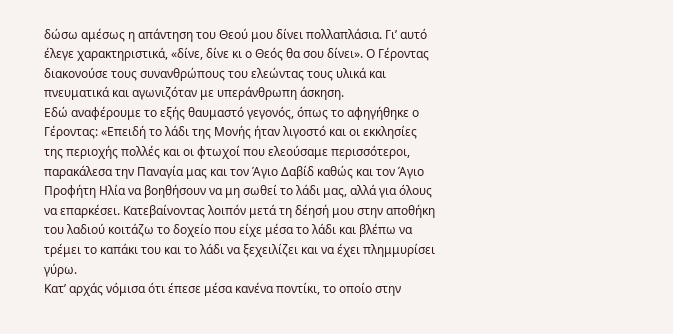δώσω αμέσως η απάντηση του Θεού μου δίνει πολλαπλάσια. Γι’ αυτό έλεγε χαρακτηριστικά, «δίνε, δίνε κι ο Θεός θα σου δίνει». Ο Γέροντας διακονούσε τους συνανθρώπους του ελεώντας τους υλικά και πνευματικά και αγωνιζόταν με υπεράνθρωπη άσκηση.
Εδώ αναφέρουμε το εξής θαυμαστό γεγονός, όπως το αφηγήθηκε ο Γέροντας: «Επειδή το λάδι της Μονής ήταν λιγοστό και οι εκκλησίες της περιοχής πολλές και οι φτωχοί που ελεούσαμε περισσότεροι, παρακάλεσα την Παναγία μας και τον Άγιο Δαβίδ καθώς και τον Άγιο Προφήτη Ηλία να βοηθήσουν να μη σωθεί το λάδι μας, αλλά για όλους να επαρκέσει. Κατεβαίνοντας λοιπόν μετά τη δέησή μου στην αποθήκη του λαδιού κοιτάζω το δοχείο που είχε μέσα το λάδι και βλέπω να τρέμει το καπάκι του και το λάδι να ξεχειλίζει και να έχει πλημμυρίσει γύρω.
Κατ’ αρχάς νόμισα ότι έπεσε μέσα κανένα ποντίκι, το οποίο στην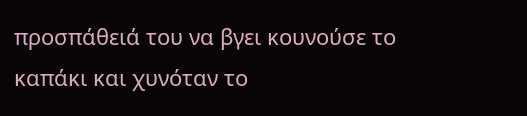προσπάθειά του να βγει κουνούσε το καπάκι και χυνόταν το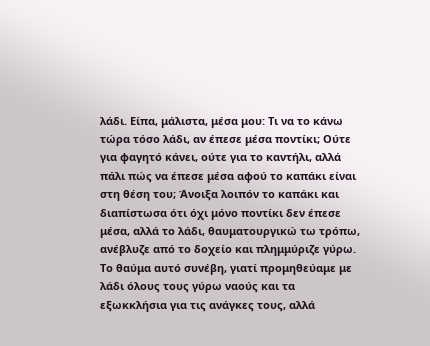λάδι. Είπα, μάλιστα, μέσα μου: Τι να το κάνω τώρα τόσο λάδι, αν έπεσε μέσα ποντίκι; Ούτε για φαγητό κάνει, ούτε για το καντήλι, αλλά πάλι πώς να έπεσε μέσα αφού το καπάκι είναι στη θέση του; Άνοιξα λοιπόν το καπάκι και διαπίστωσα ότι όχι μόνο ποντίκι δεν έπεσε μέσα, αλλά το λάδι, θαυματουργικώ τω τρόπω, ανέβλυζε από το δοχείο και πλημμύριζε γύρω. Το θαύμα αυτό συνέβη, γιατί προμηθεύαμε με λάδι όλους τους γύρω ναούς και τα εξωκκλήσια για τις ανάγκες τους, αλλά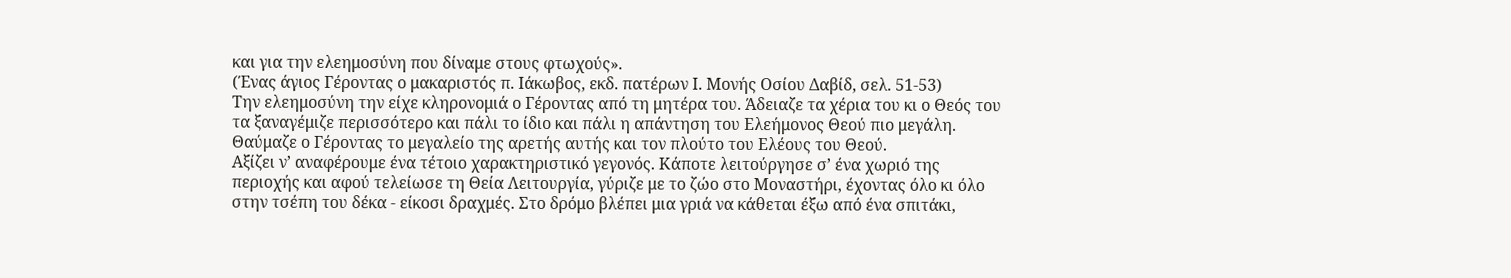και για την ελεημοσύνη που δίναμε στους φτωχούς».
(Ένας άγιος Γέροντας ο μακαριστός π. Ιάκωβος, εκδ. πατέρων Ι. Μονής Οσίου Δαβίδ, σελ. 51-53)
Την ελεημοσύνη την είχε κληρονομιά ο Γέροντας από τη μητέρα του. Άδειαζε τα χέρια του κι ο Θεός του τα ξαναγέμιζε περισσότερο και πάλι το ίδιο και πάλι η απάντηση του Ελεήμονος Θεού πιο μεγάλη. Θαύμαζε ο Γέροντας το μεγαλείο της αρετής αυτής και τον πλούτο του Ελέους του Θεού.
Αξίζει ν’ αναφέρουμε ένα τέτοιο χαρακτηριστικό γεγονός. Κάποτε λειτούργησε σ’ ένα χωριό της περιοχής και αφού τελείωσε τη Θεία Λειτουργία, γύριζε με το ζώο στο Μοναστήρι, έχοντας όλο κι όλο στην τσέπη του δέκα - είκοσι δραχμές. Στο δρόμο βλέπει μια γριά να κάθεται έξω από ένα σπιτάκι,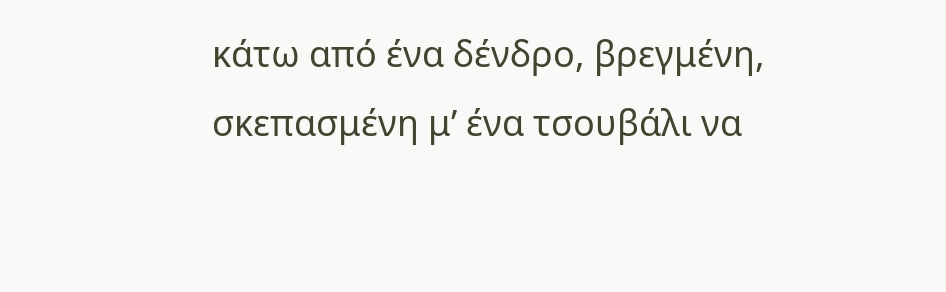κάτω από ένα δένδρο, βρεγμένη, σκεπασμένη μ’ ένα τσουβάλι να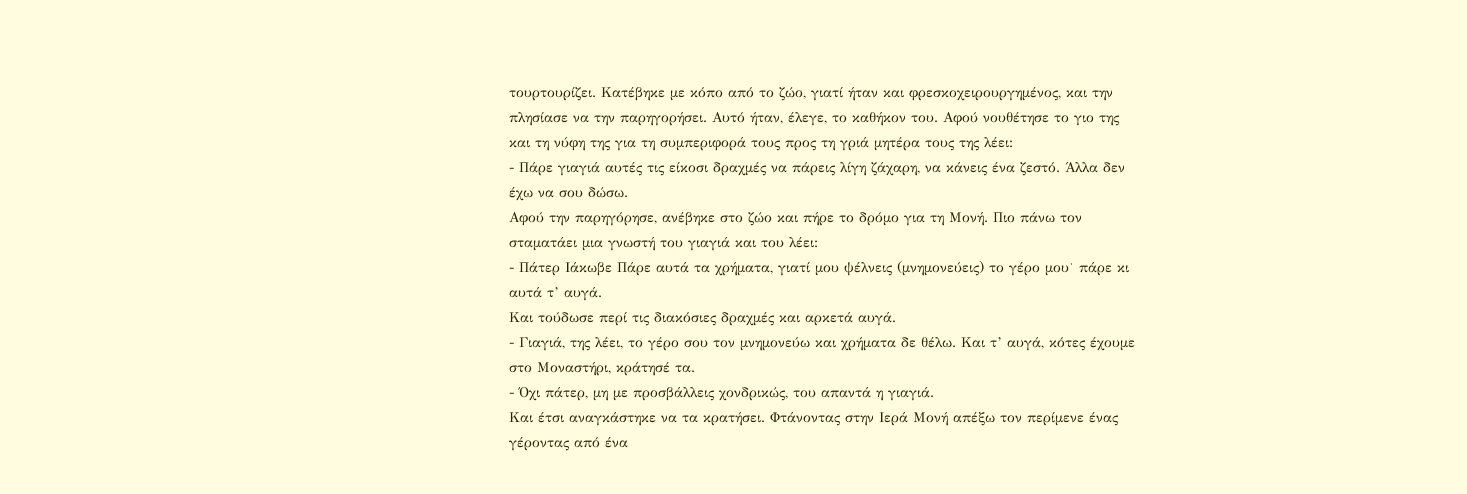τουρτουρίζει. Κατέβηκε με κόπο από το ζώο, γιατί ήταν και φρεσκοχειρουργημένος, και την πλησίασε να την παρηγορήσει. Αυτό ήταν, έλεγε, το καθήκον του. Αφού νουθέτησε το γιο της και τη νύφη της για τη συμπεριφορά τους προς τη γριά μητέρα τους της λέει:
- Πάρε γιαγιά αυτές τις είκοσι δραχμές να πάρεις λίγη ζάχαρη, να κάνεις ένα ζεστό. Άλλα δεν έχω να σου δώσω.
Αφού την παρηγόρησε, ανέβηκε στο ζώο και πήρε το δρόμο για τη Μονή. Πιο πάνω τον σταματάει μια γνωστή του γιαγιά και του λέει:
- Πάτερ Ιάκωβε Πάρε αυτά τα χρήματα, γιατί μου ψέλνεις (μνημονεύεις) το γέρο μου˙ πάρε κι αυτά τ’ αυγά.
Και τούδωσε περί τις διακόσιες δραχμές και αρκετά αυγά.
- Γιαγιά, της λέει, το γέρο σου τον μνημονεύω και χρήματα δε θέλω. Και τ’ αυγά, κότες έχουμε στο Μοναστήρι, κράτησέ τα.
- Όχι πάτερ, μη με προσβάλλεις χονδρικώς, του απαντά η γιαγιά.
Και έτσι αναγκάστηκε να τα κρατήσει. Φτάνοντας στην Ιερά Μονή απέξω τον περίμενε ένας γέροντας από ένα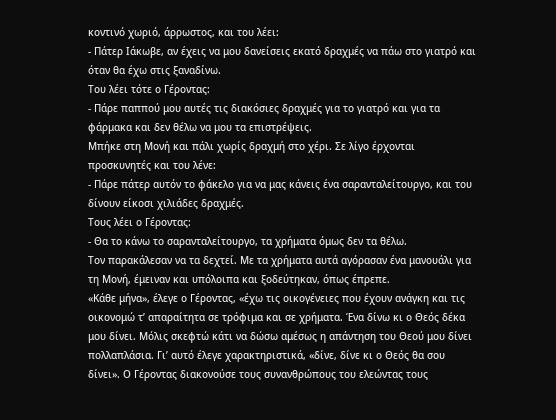κοντινό χωριό, άρρωστος, και του λέει:
- Πάτερ Ιάκωβε, αν έχεις να μου δανείσεις εκατό δραχμές να πάω στο γιατρό και όταν θα έχω στις ξαναδίνω.
Του λέει τότε ο Γέροντας:
- Πάρε παππού μου αυτές τις διακόσιες δραχμές για το γιατρό και για τα φάρμακα και δεν θέλω να μου τα επιστρέψεις.
Μπήκε στη Μονή και πάλι χωρίς δραχμή στο χέρι. Σε λίγο έρχονται προσκυνητές και του λένε:
- Πάρε πάτερ αυτόν το φάκελο για να μας κάνεις ένα σαρανταλείτουργο, και του δίνουν είκοσι χιλιάδες δραχμές.
Τους λέει ο Γέροντας:
- Θα το κάνω το σαρανταλείτουργο, τα χρήματα όμως δεν τα θέλω.
Τον παρακάλεσαν να τα δεχτεί. Με τα χρήματα αυτά αγόρασαν ένα μανουάλι για τη Μονή, έμειναν και υπόλοιπα και ξοδεύτηκαν, όπως έπρεπε.
«Κάθε μήνα», έλεγε ο Γέροντας, «έχω τις οικογένειες που έχουν ανάγκη και τις οικονομώ τ’ απαραίτητα σε τρόφιμα και σε χρήματα. Ένα δίνω κι ο Θεός δέκα μου δίνει. Μόλις σκεφτώ κάτι να δώσω αμέσως η απάντηση του Θεού μου δίνει πολλαπλάσια. Γι’ αυτό έλεγε χαρακτηριστικά, «δίνε, δίνε κι ο Θεός θα σου δίνει». Ο Γέροντας διακονούσε τους συνανθρώπους του ελεώντας τους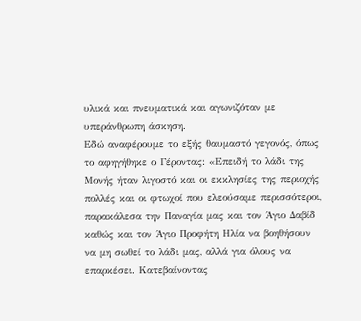υλικά και πνευματικά και αγωνιζόταν με υπεράνθρωπη άσκηση.
Εδώ αναφέρουμε το εξής θαυμαστό γεγονός, όπως το αφηγήθηκε ο Γέροντας: «Επειδή το λάδι της Μονής ήταν λιγοστό και οι εκκλησίες της περιοχής πολλές και οι φτωχοί που ελεούσαμε περισσότεροι, παρακάλεσα την Παναγία μας και τον Άγιο Δαβίδ καθώς και τον Άγιο Προφήτη Ηλία να βοηθήσουν να μη σωθεί το λάδι μας, αλλά για όλους να επαρκέσει. Κατεβαίνοντας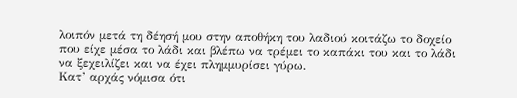λοιπόν μετά τη δέησή μου στην αποθήκη του λαδιού κοιτάζω το δοχείο που είχε μέσα το λάδι και βλέπω να τρέμει το καπάκι του και το λάδι να ξεχειλίζει και να έχει πλημμυρίσει γύρω.
Κατ’ αρχάς νόμισα ότι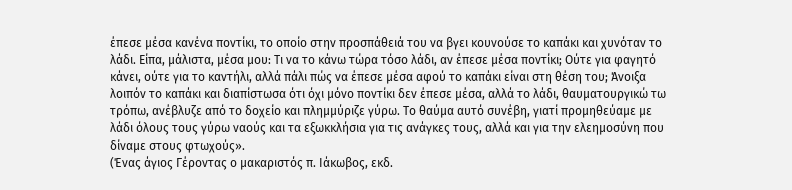έπεσε μέσα κανένα ποντίκι, το οποίο στην προσπάθειά του να βγει κουνούσε το καπάκι και χυνόταν το λάδι. Είπα, μάλιστα, μέσα μου: Τι να το κάνω τώρα τόσο λάδι, αν έπεσε μέσα ποντίκι; Ούτε για φαγητό κάνει, ούτε για το καντήλι, αλλά πάλι πώς να έπεσε μέσα αφού το καπάκι είναι στη θέση του; Άνοιξα λοιπόν το καπάκι και διαπίστωσα ότι όχι μόνο ποντίκι δεν έπεσε μέσα, αλλά το λάδι, θαυματουργικώ τω τρόπω, ανέβλυζε από το δοχείο και πλημμύριζε γύρω. Το θαύμα αυτό συνέβη, γιατί προμηθεύαμε με λάδι όλους τους γύρω ναούς και τα εξωκκλήσια για τις ανάγκες τους, αλλά και για την ελεημοσύνη που δίναμε στους φτωχούς».
(Ένας άγιος Γέροντας ο μακαριστός π. Ιάκωβος, εκδ.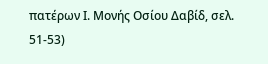πατέρων Ι. Μονής Οσίου Δαβίδ, σελ. 51-53)